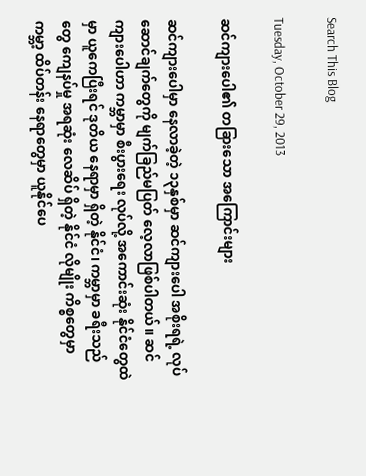Search This Blog

Tuesday, October 29, 2013

ဆင်ကျားပေါ၏ တခြားသော အကြောင်းများ

ဆင်ကျားပေါမှာ နေလာခဲ့တဲ့ ၁၃နှစ်မှာ ဆင်ကျားပေါ အစိုးရရဲ့ လုပ်ဆောင်ချက်တွေကို မျက်ခြည်မပြတ် လေ့လာဖြစ်ပါတယ်။ ဆင်ကျားပေါဟာ ကမ္ဘာမှာ စီးပွားရေး လုပ်လို့ အကောင်းဆုံး နိုင်ငံတွေထဲမှာ ယူကေပြီးရင် ဒုတိယ နေရာမှာ ရှိတဲ့ နိုင်ငံ၊ ကမ္ဘာမှာ ခရီးသည်တွေ ကျေနပ်မှု အရဆုံး လေဆိပ် ရှိတဲ့ နိုင်ငံ လိုမျိုး ကိစ္စတွေမှာ ကမ္ဘာ့ ထိပ်တန်း နေရာတွေမှာ ယူနိုင်ပေ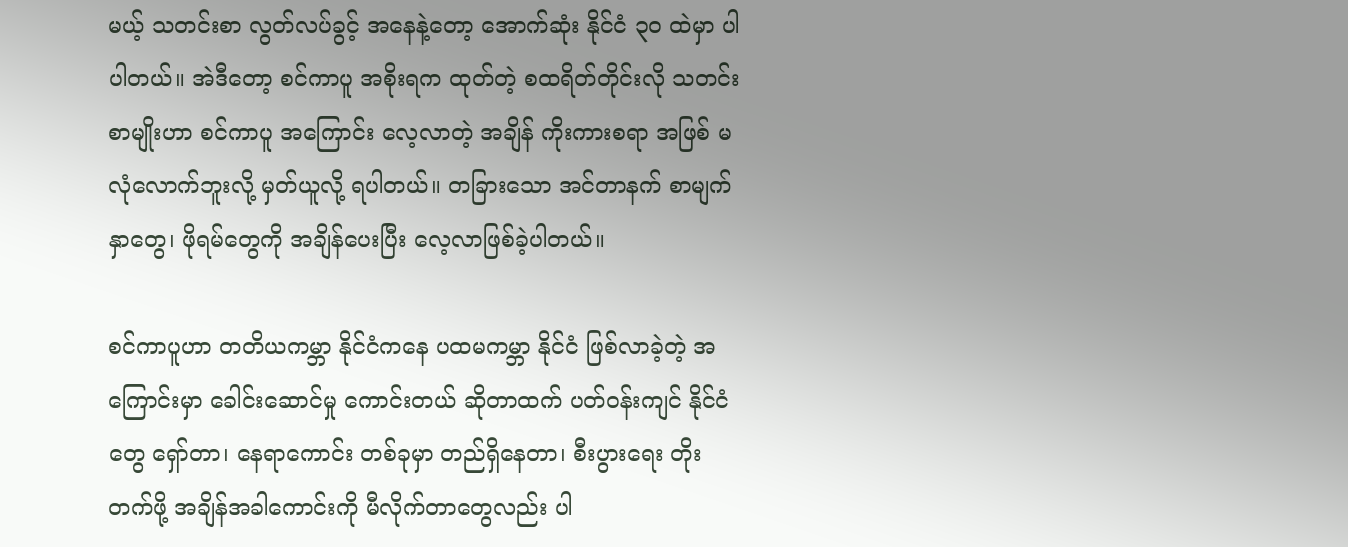မယ့် သတင်းစာ လွတ်လပ်ခွင့် အနေနဲ့တော့ အောက်ဆုံး နိုင်ငံ ၃၀ ထဲမှာ ပါပါတယ်။ အဲဒီတော့ စင်ကာပူ အစိုးရက ထုတ်တဲ့ စထရိတ်တိုင်းလို သတင်းစာမျိုးဟာ စင်ကာပူ အကြောင်း လေ့လာတဲ့ အချိန် ကိုးကားစရာ အဖြစ် မလုံလောက်ဘူးလို့ မှတ်ယူလို့ ရပါတယ်။ တခြားသော အင်တာနက် စာမျက်နှာတွေ၊ ဖိုရမ်တွေကို အချိန်ပေးပြီး လေ့လာဖြစ်ခဲ့ပါတယ်။

စင်ကာပူဟာ တတိယကမ္ဘာ နိုင်ငံကနေ ပထမကမ္ဘာ နိုင်ငံ ဖြစ်လာခဲ့တဲ့ အကြောင်းမှာ ခေါင်းဆောင်မှု ကောင်းတယ် ဆိုတာထက် ပတ်ဝန်းကျင် နိုင်ငံတွေ ရှော်တာ၊ နေရာကောင်း တစ်ခုမှာ တည်ရှိနေတာ၊ စီးပွားရေး တိုးတက်ဖို့ အချိန်အခါကောင်းကို မီလိုက်တာတွေလည်း ပါ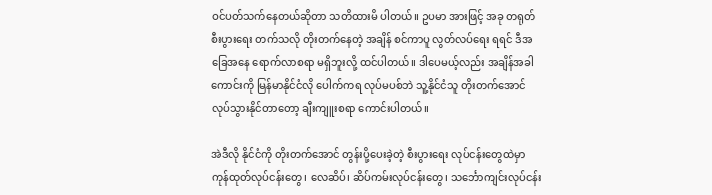ဝင်ပတ်သက်နေတယ်ဆိုတာ သတိထားမိ ပါတယ်။ ဥပမာ အားဖြင့် အခု တရုတ်စီးပွားရေး တက်သလို တိုးတက်နေတဲ့ အချိန် စင်ကာပူ လွတ်လပ်ရေး ရရင် ဒီအခြေအနေ ရောက်လာစရာ မရှိဘူးလို့ ထင်ပါတယ်။ ဒါပေမယ့်လည်း အချိန်အခါကောင်းကို မြန်မာနိုင်ငံလို ပေါက်ကရ လုပ်မပစ်ဘဲ သူ့နိုင်ငံသူ တိုးတက်အောင် လုပ်သွားနိုင်တာတော့ ချီးကျူးစရာ ကောင်းပါတယ်။

အဲဒီလို နိုင်ငံကို တိုးတက်အောင် တွန်းပို့ပေးခဲ့တဲ့ စီးပွားရေး လုပ်ငန်းတွေထဲမှာ ကုန်ထုတ်လုပ်ငန်းတွေ၊ လေဆိပ်၊ ဆိပ်ကမ်းလုပ်ငန်းတွေ၊ သင်္ဘောကျင်းလုပ်ငန်း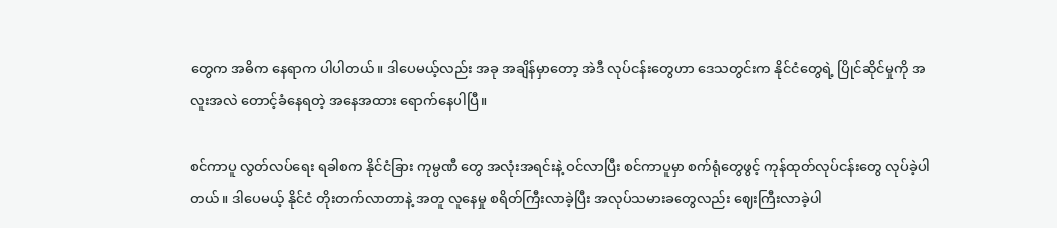တွေက အဓိက နေရာက ပါပါတယ်။ ဒါပေမယ့်လည်း အခု အချိန်မှာတော့ အဲဒီ လုပ်ငန်းတွေဟာ ဒေသတွင်းက နိုင်ငံတွေရဲ့ ပြိုင်ဆိုင်မှုကို အလူးအလဲ တောင့်ခံနေရတဲ့ အနေအထား ရောက်နေပါပြီ။

စင်ကာပူ လွတ်လပ်ရေး ရခါစက နိုင်ငံခြား ကုမ္ပဏီ တွေ အလုံးအရင်းနဲ့ ဝင်လာပြီး စင်ကာပူမှာ စက်ရုံတွေဖွင့် ကုန်ထုတ်လုပ်ငန်းတွေ လုပ်ခဲ့ပါတယ်။ ဒါပေမယ့် နိုင်ငံ တိုးတက်လာတာနဲ့ အတူ လူနေမှု စရိတ်ကြီးလာခဲ့ပြီး အလုပ်သမားခတွေလည်း ဈေးကြီးလာခဲ့ပါ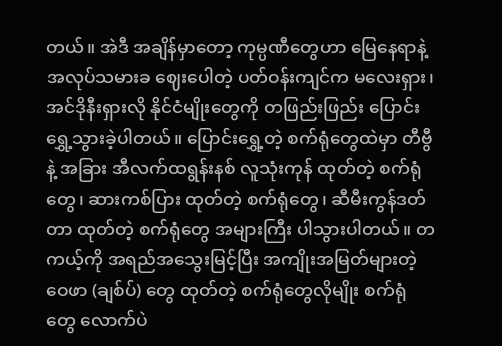တယ်။ အဲဒီ အချိန်မှာတော့ ကုမ္ပဏီတွေဟာ မြေနေရာနဲ့ အလုပ်သမားခ ဈေးပေါတဲ့ ပတ်ဝန်းကျင်က မလေးရှား၊ အင်ဒိုနီးရှားလို နိုင်ငံမျိုးတွေကို တဖြည်းဖြည်း ပြောင်းရွှေ့သွားခဲ့ပါတယ်။ ပြောင်းရွှေ့တဲ့ စက်ရုံတွေထဲမှာ တီဗွီနဲ့ အခြား အီလက်ထရွန်းနစ် လူသုံးကုန် ထုတ်တဲ့ စက်ရုံတွေ၊ ဆားကစ်ပြား ထုတ်တဲ့ စက်ရုံတွေ၊ ဆီမီးကွန်ဒတ်တာ ထုတ်တဲ့ စက်ရုံတွေ အများကြီး ပါသွားပါတယ်။ တကယ့်ကို အရည်အသွေးမြင့်ပြီး အကျိုးအမြတ်များတဲ့ ဝေဖာ (ချစ်ပ်) တွေ ထုတ်တဲ့ စက်ရုံတွေလိုမျိုး စက်ရုံတွေ လောက်ပဲ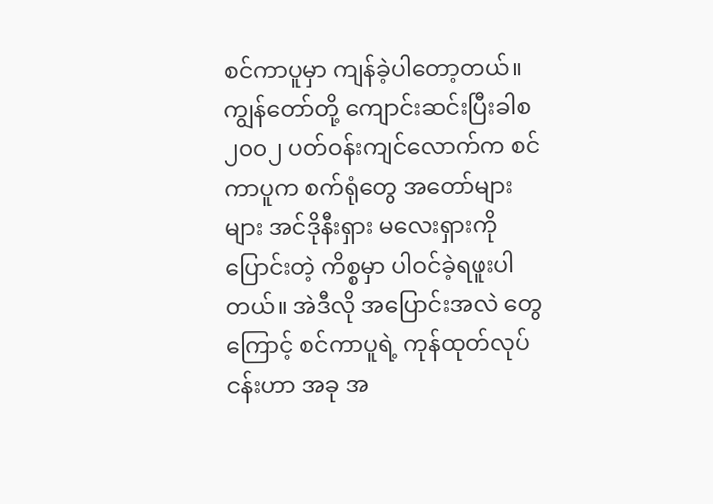စင်ကာပူမှာ ကျန်ခဲ့ပါတော့တယ်။ ကျွန်တော်တို့ ကျောင်းဆင်းပြီးခါစ ၂၀၀၂ ပတ်ဝန်းကျင်လောက်က စင်ကာပူက စက်ရုံတွေ အတော်များများ အင်ဒိုနီးရှား မလေးရှားကို ပြောင်းတဲ့ ကိစ္စမှာ ပါဝင်ခဲ့ရဖူးပါတယ်။ အဲဒီလို အပြောင်းအလဲ တွေကြောင့် စင်ကာပူရဲ့ ကုန်ထုတ်လုပ်ငန်းဟာ အခု အ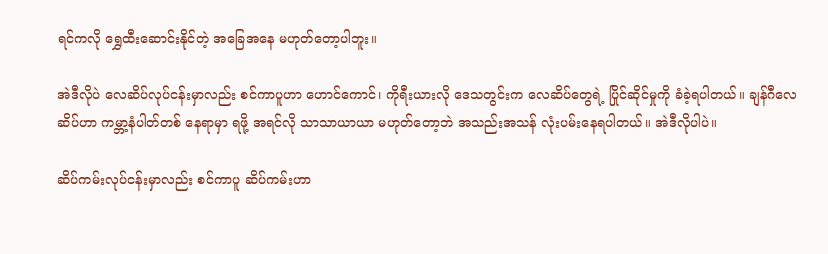ရင်ကလို ရွှေထီးဆောင်းနိုင်တဲ့ အခြေအနေ မဟုတ်တော့ပါဘူး။

အဲဒီလိုပဲ လေဆိပ်လုပ်ငန်းမှာလည်း စင်ကာပူဟာ ဟောင်ကောင်၊ ကိုရီးယားလို ဒေသတွင်းက လေဆိပ်တွေရဲ့ ပြိုင်ဆိုင်မှုကို ခံခဲ့ရပါတယ်။ ချန်ဂီလေဆိပ်ဟာ ကမ္ဘာ့နံပါတ်တစ် နေရာမှာ ရဖို့ အရင်လို သာသာယာယာ မဟုတ်တော့ဘဲ အသည်းအသန် လုံးပမ်းနေရပါတယ်။ အဲဒီလိုပါပဲ။

ဆိပ်ကမ်းလုပ်ငန်းမှာလည်း စင်ကာပူ ဆိပ်ကမ်းဟာ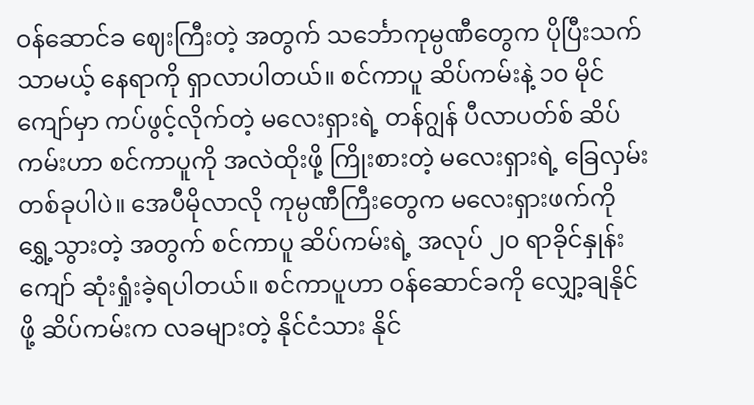ဝန်ဆောင်ခ ဈေးကြီးတဲ့ အတွက် သင်္ဘောကုမ္ပဏီတွေက ပိုပြီးသက်သာမယ့် နေရာကို ရှာလာပါတယ်။ စင်ကာပူ ဆိပ်ကမ်းနဲ့ ၁၀ မိုင်ကျော်မှာ ကပ်ဖွင့်လိုက်တဲ့ မလေးရှားရဲ့ တန်ဂျွန် ပီလာပတ်စ် ဆိပ်ကမ်းဟာ စင်ကာပူကို အလဲထိုးဖို့ ကြိုးစားတဲ့ မလေးရှားရဲ့ ခြေလှမ်းတစ်ခုပါပဲ။ အေပီမိုလာလို ကုမ္ပဏီကြီးတွေက မလေးရှားဖက်ကို ရွှေ့သွားတဲ့ အတွက် စင်ကာပူ ဆိပ်ကမ်းရဲ့ အလုပ် ၂၀ ရာခိုင်နှုန်းကျော် ဆုံးရှုံးခဲ့ရပါတယ်။ စင်ကာပူဟာ ဝန်ဆောင်ခကို လျှော့ချနိုင်ဖို့ ဆိပ်ကမ်းက လခများတဲ့ နိုင်ငံသား နိုင်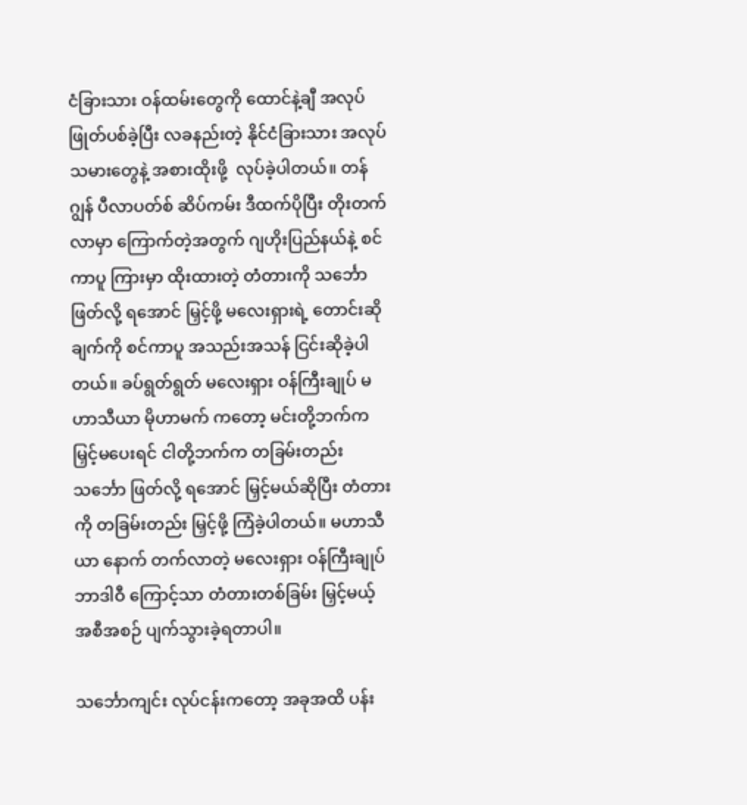ငံခြားသား ဝန်ထမ်းတွေကို ထောင်နဲ့ချီ အလုပ်ဖြုတ်ပစ်ခဲ့ပြီး လခနည်းတဲ့ နိုင်ငံခြားသား အလုပ်သမားတွေနဲ့ အစားထိုးဖို့  လုပ်ခဲ့ပါတယ်။ တန်ဂျွန် ပီလာပတ်စ် ဆိပ်ကမ်း ဒီထက်ပိုပြီး တိုးတက်လာမှာ ကြောက်တဲ့အတွက် ဂျဟိုးပြည်နယ်နဲ့ စင်ကာပူ ကြားမှာ ထိုးထားတဲ့ တံတားကို သင်္ဘောဖြတ်လို့ ရအောင် မြှင့်ဖို့ မလေးရှားရဲ့ တောင်းဆိုချက်ကို စင်ကာပူ အသည်းအသန် ငြင်းဆိုခဲ့ပါတယ်။ ခပ်ရွတ်ရွတ် မလေးရှား ဝန်ကြီးချုပ် မဟာသီယာ မိုဟာမက် ကတော့ မင်းတို့ဘက်က မြှင့်မပေးရင် ငါတို့ဘက်က တခြမ်းတည်း သင်္ဘော ဖြတ်လို့ ရအောင် မြှင့်မယ်ဆိုပြီး တံတားကို တခြမ်းတည်း မြှင့်ဖို့ ကြံခဲ့ပါတယ်။ မဟာသီယာ နောက် တက်လာတဲ့ မလေးရှား ဝန်ကြီးချုပ် ဘာဒါဝီ ကြောင့်သာ တံတားတစ်ခြမ်း မြှင့်မယ့် အစီအစဉ် ပျက်သွားခဲ့ရတာပါ။

သင်္ဘောကျင်း လုပ်ငန်းကတော့ အခုအထိ ပန်း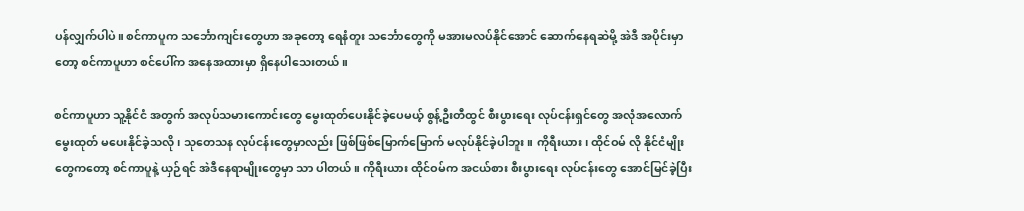ပန်လျှက်ပါပဲ။ စင်ကာပူက သင်္ဘောကျင်းတွေဟာ အခုတော့ ရေနံတူး သင်္ဘောတွေကို မအားမလပ်နိုင်အောင် ဆောက်နေရဆဲမို့ အဲဒီ အပိုင်းမှာတော့ စင်ကာပူဟာ စင်ပေါ်က အနေအထားမှာ ရှိနေပါသေးတယ်။

စင်ကာပူဟာ သူ့နိုင်ငံ အတွက် အလုပ်သမားကောင်းတွေ မွေးထုတ်ပေးနိုင်ခဲ့ပေမယ့် စွန့်ဦးတီထွင် စီးပွားရေး လုပ်ငန်းရှင်တွေ အလုံအလောက် မွေးထုတ် မပေးနိုင်ခဲ့သလို၊ သုတေသန လုပ်ငန်းတွေမှာလည်း ဖြစ်ဖြစ်မြောက်မြောက် မလုပ်နိုင်ခဲ့ပါဘူး။ ကိုရီးယား၊ ထိုင်ဝမ် လို နိုင်ငံမျိုးတွေကတော့ စင်ကာပူနဲ့ ယှဉ်ရင် အဲဒီနေရာမျိုးတွေမှာ သာ ပါတယ်။ ကိုရီးယား ထိုင်ဝမ်က အငယ်စား စီးပွားရေး လုပ်ငန်းတွေ အောင်မြင်ခဲ့ပြီး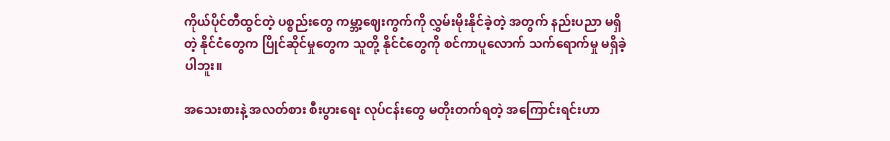ကိုယ်ပိုင်တီထွင်တဲ့ ပစ္စည်းတွေ ကမ္ဘာ့ဈေးကွက်ကို လွှမ်းမိုးနိုင်ခဲ့တဲ့ အတွက် နည်းပညာ မရှိတဲ့ နိုင်ငံတွေက ပြိုင်ဆိုင်မှုတွေက သူတို့ နိုင်ငံတွေကို စင်ကာပူလောက် သက်ရောက်မှု မရှိခဲ့ပါဘူး။

အသေးစားနဲ့ အလတ်စား စီးပွားရေး လုပ်ငန်းတွေ မတိုးတက်ရတဲ့ အကြောင်းရင်းဟာ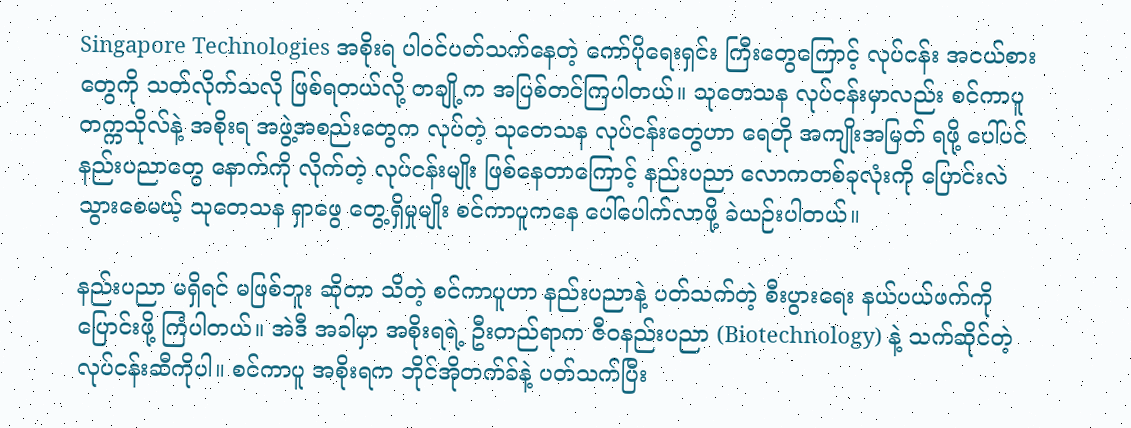Singapore Technologies အစိုးရ ပါဝင်ပတ်သက်နေတဲ့ ကော်ပိုရေးရှင်း ကြီးတွေကြောင့် လုပ်ငန်း အငယ်စားတွေကို သတ်လိုက်သလို ဖြစ်ရတယ်လို့ တချို့က အပြစ်တင်ကြပါတယ်။ သုတေသန လုပ်ငန်းမှာလည်း စင်ကာပူ တက္ကသိုလ်နဲ့ အစိုးရ အဖွဲ့အစည်းတွေက လုပ်တဲ့ သုတေသန လုပ်ငန်းတွေဟာ ရေတို အကျိုးအမြတ် ရဖို့ ပေါ်ပင်နည်းပညာတွေ နောက်ကို လိုက်တဲ့ လုပ်ငန်းမျိုး ဖြစ်နေတာကြောင့် နည်းပညာ လောကတစ်ခုလုံးကို ပြောင်းလဲသွားစေမယ့် သုတေသန ရှာဖွေ တွေ့ရှိမှုမျိုး စင်ကာပူကနေ ပေါ်ပေါက်လာဖို့ ခဲယဉ်းပါတယ်။

နည်းပညာ မရှိရင် မဖြစ်ဘူး ဆိုတာ သိတဲ့ စင်ကာပူဟာ နည်းပညာနဲ့ ပတ်သက်တဲ့ စီးပွားရေး နယ်ပယ်ဖက်ကို ပြောင်းဖို့ ကြံပါတယ်။ အဲဒီ အခါမှာ အစိုးရရဲ့ ဦးတည်ရာက ဇီဝနည်းပညာ (Biotechnology) နဲ့ သက်ဆိုင်တဲ့ လုပ်ငန်းဆီကိုပါ။ စင်ကာပူ အစိုးရက ဘိုင်အိုတက်ခ်နဲ့ ပတ်သက်ပြီး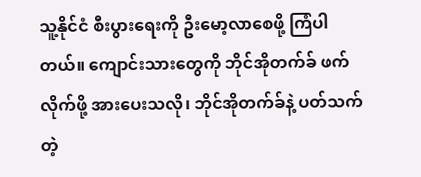သူ့နိုင်ငံ စီးပွားရေးကို ဦးမော့လာစေဖို့ ကြံပါတယ်။ ကျောင်းသားတွေကို ဘိုင်အိုတက်ခ် ဖက် လိုက်ဖို့ အားပေးသလို၊ ဘိုင်အိုတက်ခ်နဲ့ ပတ်သက်တဲ့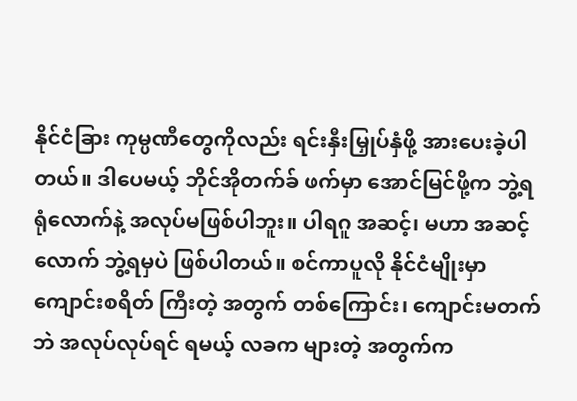နိုင်ငံခြား ကုမ္ပဏီတွေကိုလည်း ရင်းနှီးမြှုပ်နှံဖို့ အားပေးခဲ့ပါတယ်။ ဒါပေမယ့် ဘိုင်အိုတက်ခ် ဖက်မှာ အောင်မြင်ဖို့က ဘွဲ့ရ ရုံလောက်နဲ့ အလုပ်မဖြစ်ပါဘူး။ ပါရဂူ အဆင့်၊ မဟာ အဆင့်လောက် ဘွဲ့ရမှပဲ ဖြစ်ပါတယ်။ စင်ကာပူလို နိုင်ငံမျိုးမှာ ကျောင်းစရိတ် ကြီးတဲ့ အတွက် တစ်ကြောင်း၊ ကျောင်းမတက်ဘဲ အလုပ်လုပ်ရင် ရမယ့် လခက များတဲ့ အတွက်က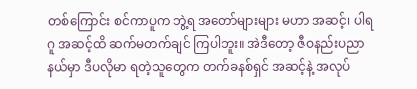တစ်ကြောင်း စင်ကာပူက ဘွဲ့ရ အတော်များများ မဟာ အဆင့်၊ ပါရဂူ အဆင့်ထိ ဆက်မတက်ချင် ကြပါဘူး။ အဲဒီတော့ ဇီဝနည်းပညာ နယ်မှာ ဒီပလိုမာ ရတဲ့သူတွေက တက်ခနစ်ရှင် အဆင့်နဲ့ အလုပ်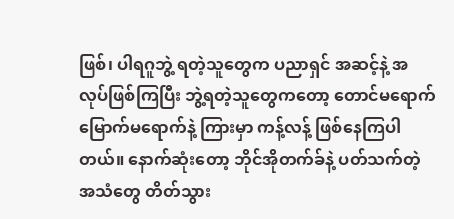ဖြစ်၊ ပါရဂူဘွဲ့ ရတဲ့သူတွေက ပညာရှင် အဆင့်နဲ့ အလုပ်ဖြစ်ကြပြီး ဘွဲ့ရတဲ့သူတွေကတော့ တောင်မရောက် မြောက်မရောက်နဲ့ ကြားမှာ ကန့်လန့် ဖြစ်နေကြပါတယ်။ နောက်ဆုံးတော့ ဘိုင်အိုတက်ခ်နဲ့ ပတ်သက်တဲ့ အသံတွေ တိတ်သွား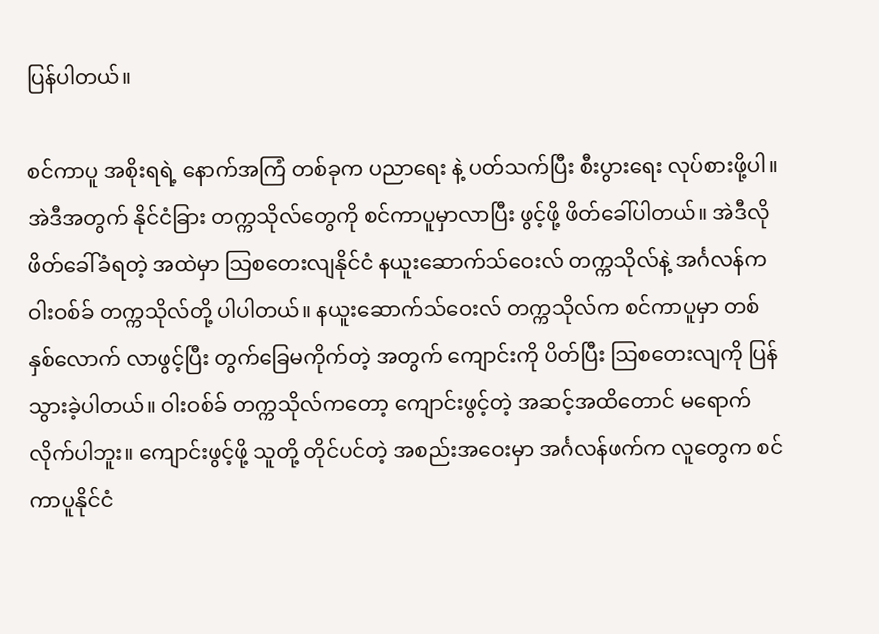ပြန်ပါတယ်။

စင်ကာပူ အစိုးရရဲ့ နောက်အကြံ တစ်ခုက ပညာရေး နဲ့ ပတ်သက်ပြီး စီးပွားရေး လုပ်စားဖို့ပါ။ အဲဒီအတွက် နိုင်ငံခြား တက္ကသိုလ်တွေကို စင်ကာပူမှာလာပြီး ဖွင့်ဖို့ ဖိတ်ခေါ်ပါတယ်။ အဲဒီလို ဖိတ်ခေါ်ခံရတဲ့ အထဲမှာ သြစတေးလျနိုင်ငံ နယူးဆောက်သ်ဝေးလ် တက္ကသိုလ်နဲ့ အင်္ဂလန်က ဝါးဝစ်ခ် တက္ကသိုလ်တို့ ပါပါတယ်။ နယူးဆောက်သ်ဝေးလ် တက္ကသိုလ်က စင်ကာပူမှာ တစ်နှစ်လောက် လာဖွင့်ပြီး တွက်ခြေမကိုက်တဲ့ အတွက် ကျောင်းကို ပိတ်ပြီး သြစတေးလျကို ပြန်သွားခဲ့ပါတယ်။ ဝါးဝစ်ခ် တက္ကသိုလ်ကတော့ ကျောင်းဖွင့်တဲ့ အဆင့်အထိတောင် မရောက်လိုက်ပါဘူး။ ကျောင်းဖွင့်ဖို့ သူတို့ တိုင်ပင်တဲ့ အစည်းအဝေးမှာ အင်္ဂလန်ဖက်က လူတွေက စင်ကာပူနိုင်ငံ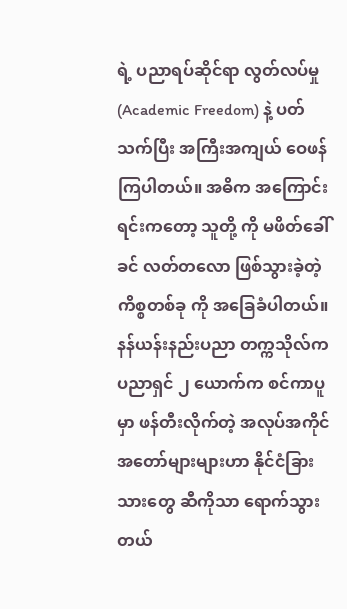ရဲ့ ပညာရပ်ဆိုင်ရာ လွတ်လပ်မှု (Academic Freedom) နဲ့ ပတ်သက်ပြီး အကြီးအကျယ် ဝေဖန်ကြပါတယ်။ အဓိက အကြောင်းရင်းကတော့ သူတို့ ကို မဖိတ်ခေါ်ခင် လတ်တလော ဖြစ်သွားခဲ့တဲ့ ကိစ္စတစ်ခု ကို အခြေခံပါတယ်။ နန်ယန်းနည်းပညာ တက္ကသိုလ်က ပညာရှင် ၂ ယောက်က စင်ကာပူမှာ ဖန်တီးလိုက်တဲ့ အလုပ်အကိုင် အတော်များများဟာ နိုင်ငံခြားသားတွေ ဆီကိုသာ ရောက်သွားတယ်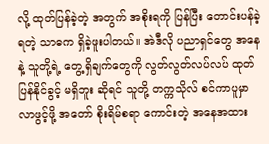လို့ ထုတ်ပြန်ခဲ့တဲ့ အတွက် အစိုးရကို ပြန်ပြီး တောင်းပန်ခဲ့ရတဲ့ သာဓက ရှိခဲ့ဖူးပါတယ်။ အဲဒီလို ပညာရှင်တွေ အနေနဲ့ သူတို့ရဲ့ တွေ့ရှိချက်တွေကို လွတ်လွတ်လပ်လပ် ထုတ်ပြန်နိုင်ခွင့် မရှိဘူး ဆိုရင် သူတို့ တက္ကသိုလ် စင်ကာပူမှာ လာဖွင့်ဖို့ အတော် စိုးရိမ်စရာ ကောင်းတဲ့ အနေအထား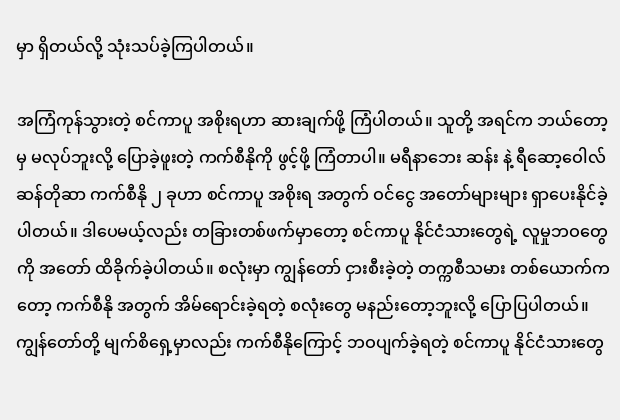မှာ ရှိတယ်လို့ သုံးသပ်ခဲ့ကြပါတယ်။

အကြံကုန်သွားတဲ့ စင်ကာပူ အစိုးရဟာ ဆားချက်ဖို့ ကြံပါတယ်။ သူတို့ အရင်က ဘယ်တော့မှ မလုပ်ဘူးလို့ ပြောခဲ့ဖူးတဲ့ ကက်စီနိုကို ဖွင့်ဖို့ ကြံတာပါ။ မရီနာဘေး ဆန်း နဲ့ ရီဆော့ဝေါလ် ဆန်တိုဆာ ကက်စီနို ၂ ခုဟာ စင်ကာပူ အစိုးရ အတွက် ဝင်ငွေ အတော်များများ ရှာပေးနိုင်ခဲ့ပါတယ်။ ဒါပေမယ့်လည်း တခြားတစ်ဖက်မှာတော့ စင်ကာပူ နိုင်ငံသားတွေရဲ့ လူမှုဘဝတွေကို အတော် ထိခိုက်ခဲ့ပါတယ်။ စလုံးမှာ ကျွန်တော် ငှားစီးခဲ့တဲ့ တက္ကစီသမား တစ်ယောက်ကတော့ ကက်စီနို အတွက် အိမ်ရောင်းခဲ့ရတဲ့ စလုံးတွေ မနည်းတော့ဘူးလို့ ပြောပြပါတယ်။ ကျွန်တော်တို့ မျက်စိရှေ့မှာလည်း ကက်စီနိုကြောင့် ဘဝပျက်ခဲ့ရတဲ့ စင်ကာပူ နိုင်ငံသားတွေ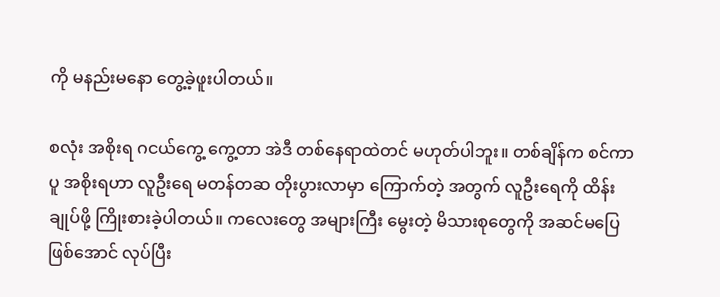ကို မနည်းမနော တွေ့ခဲ့ဖူးပါတယ်။

စလုံး အစိုးရ ဂငယ်ကွေ့ ကွေ့တာ အဲဒီ တစ်နေရာထဲတင် မဟုတ်ပါဘူး။ တစ်ချိန်က စင်ကာပူ အစိုးရဟာ လူဦးရေ မတန်တဆ တိုးပွားလာမှာ ကြောက်တဲ့ အတွက် လူဦးရေကို ထိန်းချုပ်ဖို့ ကြိုးစားခဲ့ပါတယ်။ ကလေးတွေ အများကြီး မွေးတဲ့ မိသားစုတွေကို အဆင်မပြေ ဖြစ်အောင် လုပ်ပြီး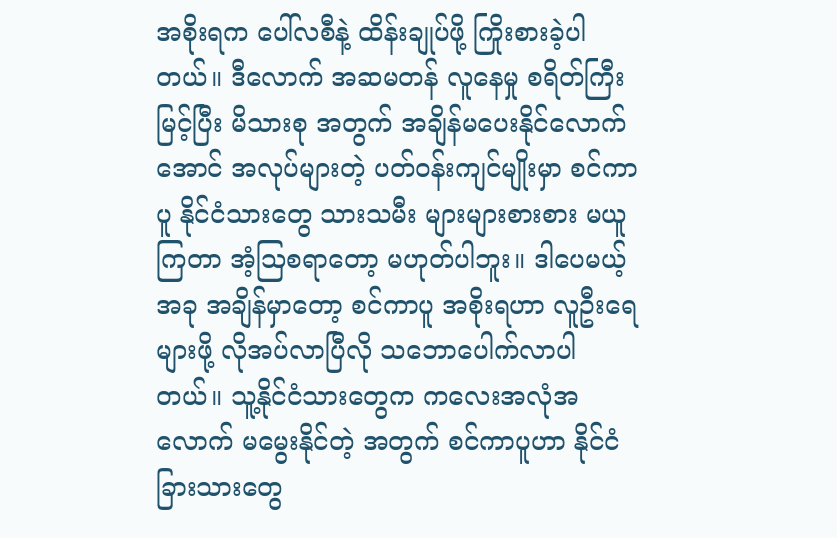အစိုးရက ပေါ်လစီနဲ့ ထိန်းချုပ်ဖို့ ကြိုးစားခဲ့ပါတယ်။ ဒီလောက် အဆမတန် လူနေမှု စရိတ်ကြီးမြင့်ပြီး မိသားစု အတွက် အချိန်မပေးနိုင်လောက်အောင် အလုပ်များတဲ့ ပတ်ဝန်းကျင်မျိုးမှာ စင်ကာပူ နိုင်ငံသားတွေ သားသမီး များများစားစား မယူကြတာ အံ့ဩစရာတော့ မဟုတ်ပါဘူး။ ဒါပေမယ့် အခု အချိန်မှာတော့ စင်ကာပူ အစိုးရဟာ လူဦးရေများဖို့ လိုအပ်လာပြီလို သဘောပေါက်လာပါတယ်။ သူ့နိုင်ငံသားတွေက ကလေးအလုံအလောက် မမွေးနိုင်တဲ့ အတွက် စင်ကာပူဟာ နိုင်ငံခြားသားတွေ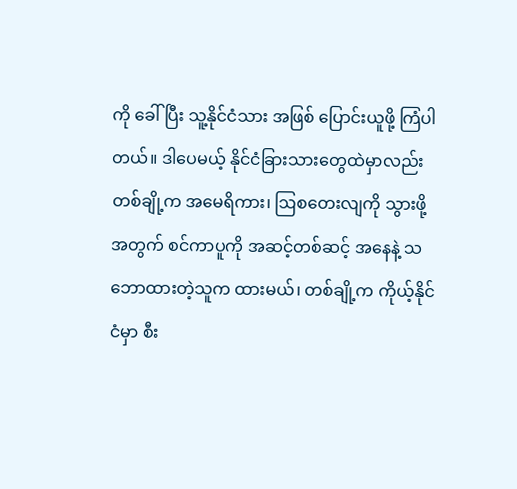ကို ခေါ်ပြီး သူ့နိုင်ငံသား အဖြစ် ပြောင်းယူဖို့ ကြံပါတယ်။ ဒါပေမယ့် နိုင်ငံခြားသားတွေထဲမှာလည်း တစ်ချို့က အမေရိကား၊ ဩစတေးလျကို သွားဖို့ အတွက် စင်ကာပူကို အဆင့်တစ်ဆင့် အနေနဲ့ သဘောထားတဲ့သူက ထားမယ်၊ တစ်ချို့က ကိုယ့်နိုင်ငံမှာ စီး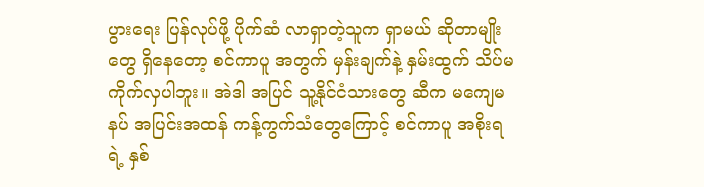ပွားရေး ပြန်လုပ်ဖို့ ပိုက်ဆံ လာရှာတဲ့သူက ရှာမယ် ဆိုတာမျိုးတွေ ရှိနေတော့ စင်ကာပူ အတွက် မှန်းချက်နဲ့ နှမ်းထွက် သိပ်မကိုက်လှပါဘူး။ အဲဒါ အပြင် သူ့နိုင်ငံသားတွေ ဆီက မကျေမနပ် အပြင်းအထန် ကန့်ကွက်သံတွေကြောင့် စင်ကာပူ အစိုးရရဲ့ နှစ်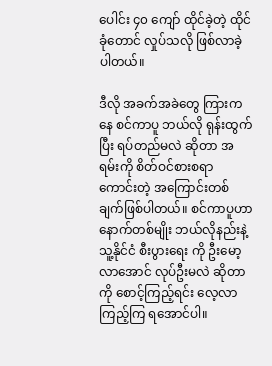ပေါင်း ၄၀ ကျော် ထိုင်ခဲ့တဲ့ ထိုင်ခုံတောင် လှုပ်သလို ဖြစ်လာခဲ့ပါတယ်။

ဒီလို အခက်အခဲတွေ ကြားကနေ စင်ကာပူ ဘယ်လို ရုန်းထွက်ပြီး ရပ်တည်မလဲ ဆိုတာ အရမ်းကို စိတ်ဝင်စားစရာ ကောင်းတဲ့ အကြောင်းတစ်ချက်ဖြစ်ပါတယ်။ စင်ကာပူဟာ နောက်တစ်မျိုး ဘယ်လိုနည်းနဲ့ သူ့နိုင်ငံ စီးပွားရေး ကို ဦးမော့လာအောင် လုပ်ဦးမလဲ ဆိုတာကို စောင့်ကြည့်ရင်း လေ့လာကြည့်ကြ ရအောင်ပါ။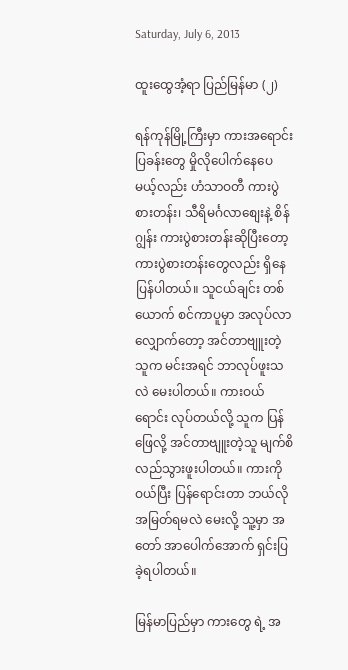Saturday, July 6, 2013

ထူးထွေအံ့ရာ ပြည်မြန်မာ (၂)

ရန်ကုန်မြို့ကြီးမှာ ကားအရောင်းပြခန်းတွေ မှိုလိုပေါက်နေပေမယ့်လည်း ဟံသာဝတီ ကားပွဲစားတန်း၊ သီရိမင်္ဂလာစျေးနဲ့ စိန်ဂျွန်း ကားပွဲစားတန်းဆိုပြီးတော့ ကားပွဲစားတန်းတွေလည်း ရှိနေပြန်ပါတယ်။ သူငယ်ချင်း တစ်ယောက် စင်ကာပူမှာ အလုပ်လာလျှောက်တော့ အင်တာဗျူးတဲ့သူက မင်းအရင် ဘာလုပ်ဖူးသလဲ မေးပါတယ်။ ကားဝယ်ရောင်း လုပ်တယ်လို့ သူက ပြန်ဖြေလို့ အင်တာဗျူးတဲ့သူ မျက်စိလည်သွားဖူးပါတယ်။ ကားကို ဝယ်ပြီး ပြန်ရောင်းတာ ဘယ်လို အမြတ်ရမလဲ မေးလို့ သူ့မှာ အတော် အာပေါက်အောက် ရှင်းပြ ခဲ့ရပါတယ်။

မြန်မာပြည်မှာ ကားတွေ ရဲ့ အ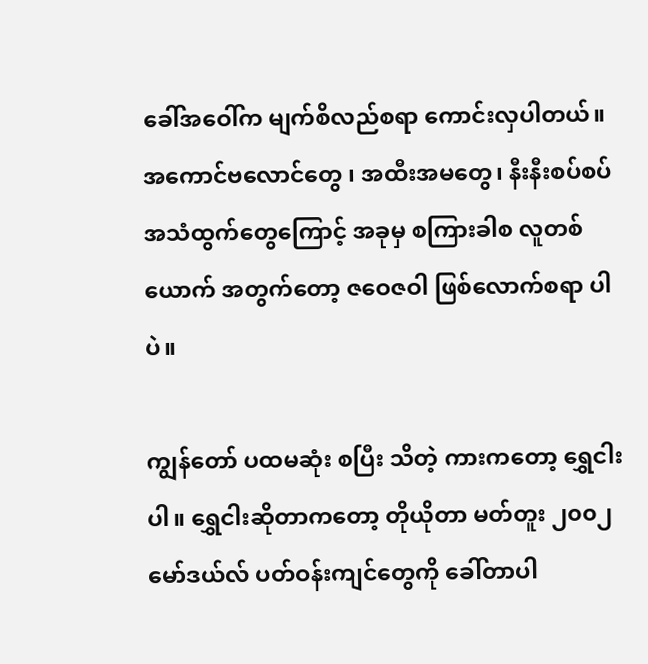ခေါ်အဝေါ်က မျက်စိလည်စရာ ကောင်းလှပါတယ်။ အကောင်ဗလောင်တွေ ၊ အထီးအမတွေ၊ နီးနီးစပ်စပ် အသံထွက်တွေကြောင့် အခုမှ စကြားခါစ လူတစ်ယောက် အတွက်တော့ ဇဝေဇဝါ ဖြစ်လောက်စရာ ပါပဲ။

ကျွန်တော် ပထမဆုံး စပြီး သိတဲ့ ကားကတော့ ရွှေငါးပါ။ ရွှေငါးဆိုတာကတော့ တိုယိုတာ မတ်တူး ၂၀၀၂ မော်ဒယ်လ် ပတ်ဝန်းကျင်တွေကို ခေါ်တာပါ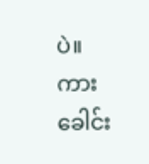ပဲ။ ကားခေါင်း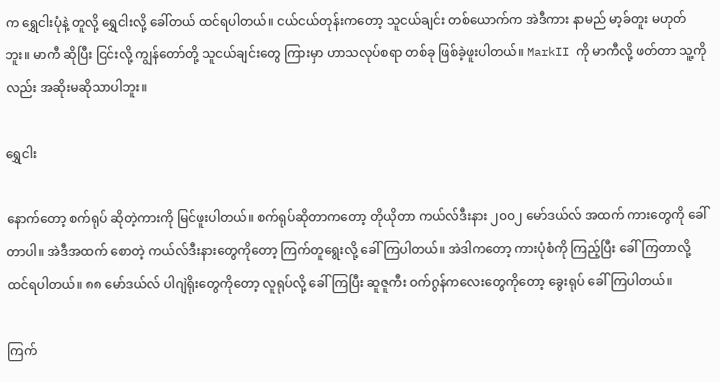က ရွှေငါးပုံနဲ့ တူလို့ ရွှေငါးလို့ ခေါ်တယ် ထင်ရပါတယ်။ ငယ်ငယ်တုန်းကတော့ သူငယ်ချင်း တစ်ယောက်က အဲဒီကား နာမည် မာ့ခ်တူး မဟုတ်ဘူး။ မာကီ ဆိုပြီး ငြင်းလို့ ကျွန်တော်တို့ သူငယ်ချင်းတွေ ကြားမှာ ဟာသလုပ်စရာ တစ်ခု ဖြစ်ခဲ့ဖူးပါတယ်။ MarkII ကို မာကီလို့ ဖတ်တာ သူ့ကိုလည်း အဆိုးမဆိုသာပါဘူး။

ရွှေငါး

နောက်တော့ စက်ရုပ် ဆိုတဲ့ကားကို မြင်ဖူးပါတယ်။ စက်ရုပ်ဆိုတာကတော့ တိုယိုတာ ကယ်လ်ဒီးနား ၂၀၀၂ မော်ဒယ်လ် အထက် ကားတွေကို ခေါ်တာပါ။ အဲဒီအထက် စောတဲ့ ကယ်လ်ဒီးနားတွေကိုတော့ ကြက်တူရွေးလို့ ခေါ်ကြပါတယ်။ အဲဒါကတော့ ကားပုံစံကို ကြည့်ပြီး ခေါ်ကြတာလို့ ထင်ရပါတယ်။ ၈၈ မော်ဒယ်လ် ပါဂျဲရိုးတွေကိုတော့ လူရုပ်လို့ ခေါ်ကြပြီး ဆူဇူကီး ဝက်ဂွန်ကလေးတွေကိုတော့ ခွေးရုပ် ခေါ်ကြပါတယ်။

ကြက်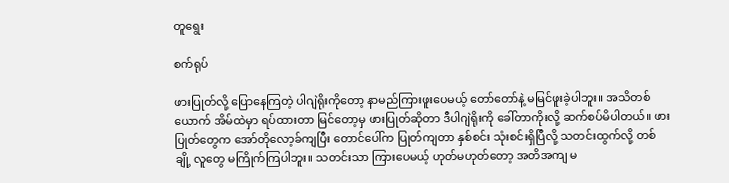တူရွေး

စက်ရုပ်

ဖားပြုတ်လို့ ပြောနေကြတဲ့ ပါဂျဲရိုးကိုတော့ နာမည်ကြားဖူးပေမယ့် တော်တော်နဲ့ မမြင်ဖူးခဲ့ပါဘူး။ အသိတစ်ယောက် အိမ်ထဲမှာ ရပ်ထားတာ မြင်တော့မှ ဖားပြုတ်ဆိုတာ ဒီပါဂျဲရိုးကို ခေါ်တာကိုးလို့ ဆက်စပ်မိပါတယ်။ ဖားပြုတ်တွေက အော်တိုလော့ခ်ကျပြီး တောင်ပေါ်က ပြုတ်ကျတာ နှစ်စင်း သုံးစင်းရှိပြီလို့ သတင်းထွက်လို့ တစ်ချို့ လူတွေ မကြိုက်ကြပါဘူး။ သတင်းသာ ကြားပေမယ့် ဟုတ်မဟုတ်တော့ အတိအကျ မ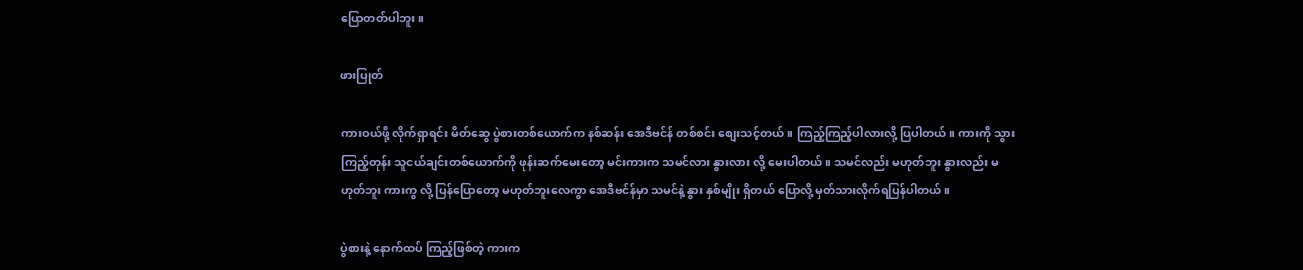ပြောတတ်ပါဘူး။

ဖားပြုတ်

ကားဝယ်ဖို့ လိုက်ရှာရင်း မိတ်ဆွေ ပွဲစားတစ်ယောက်က နစ်ဆန်း အေဒီဗင်န် တစ်စင်း စျေးသင့်တယ်။ ကြည့်ကြည့်ပါလားလို့ ပြပါတယ်။ ကားကို သွားကြည့်တုန်း သူငယ်ချင်းတစ်ယောက်ကို ဖုန်းဆက်မေးတော့ မင်းကားက သမင်လား နွားလား လို့ မေးပါတယ်။ သမင်လည်း မဟုတ်ဘူး နွားလည်း မဟုတ်ဘူး ကားကွ လို့ ပြန်ပြောတော့ မဟုတ်ဘူးလေကွာ အေဒီဗင်န်မှာ သမင်နဲ့ နွား နှစ်မျိုး ရှိတယ် ပြောလို့ မှတ်သားလိုက်ရပြန်ပါတယ်။

ပွဲစားနဲ့ နောက်ထပ် ကြည့်ဖြစ်တဲ့ ကားက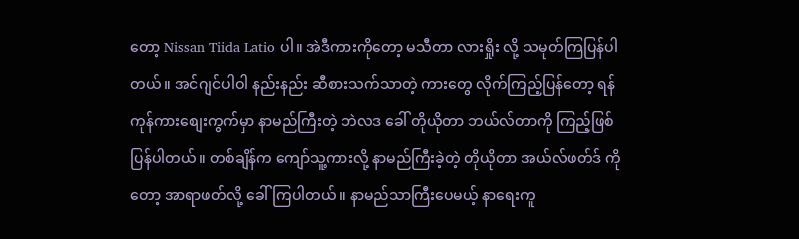တော့ Nissan Tiida Latio ပါ။ အဲဒီကားကိုတော့ မသီတာ လားရှိုး လို့ သမုတ်ကြပြန်ပါတယ်။ အင်ဂျင်ပါဝါ နည်းနည်း ဆီစားသက်သာတဲ့ ကားတွေ လိုက်ကြည့်ပြန်တော့ ရန်ကုန်ကားစျေးကွက်မှာ နာမည်ကြီးတဲ့ ဘဲလဒ ခေါ် တိုယိုတာ ဘယ်လ်တာကို ကြည့်ဖြစ်ပြန်ပါတယ်။ တစ်ချိန်က ကျော်သူ့ကားလို့ နာမည်ကြီးခဲ့တဲ့ တိုယိုတာ အယ်လ်ဖတ်ဒ် ကိုတော့ အာရာဖတ်လို့ ခေါ်ကြပါတယ်။ နာမည်သာကြီးပေမယ့် နာရေးကူ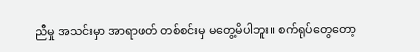ညီမှု အသင်းမှာ အာရာဖတ် တစ်စင်းမှ မတွေ့မိပါဘူး။ စက်ရုပ်တွေတော့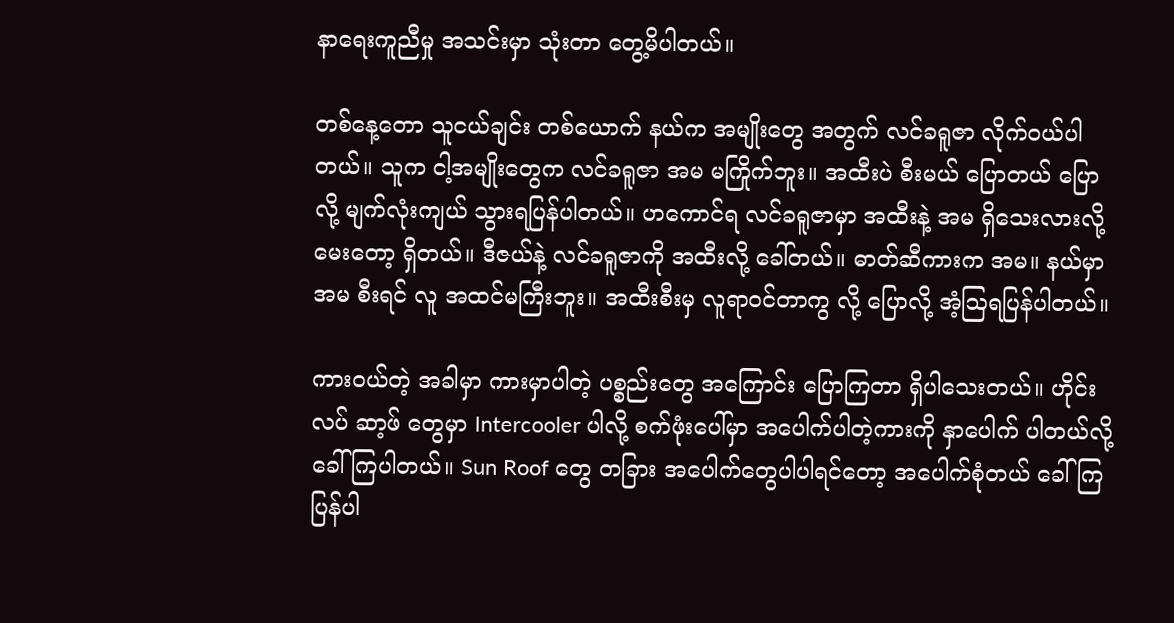နာရေးကူညီမှု အသင်းမှာ သုံးတာ တွေ့မိပါတယ်။

တစ်နေ့တော သူငယ်ချင်း တစ်ယောက် နယ်က အမျိုးတွေ အတွက် လင်ခရူဇာ လိုက်ဝယ်ပါတယ်။ သူက ငါ့အမျိုးတွေက လင်ခရူဇာ အမ မကြိုက်ဘူး။ အထီးပဲ စီးမယ် ပြောတယ် ပြောလို့ မျက်လုံးကျယ် သွားရပြန်ပါတယ်။ ဟကောင်ရ လင်ခရူဇာမှာ အထီးနဲ့ အမ ရှိသေးလားလို့ မေးတော့ ရှိတယ်။ ဒီဇယ်နဲ့ လင်ခရူဇာကို အထီးလို့ ခေါ်တယ်။ ဓာတ်ဆီကားက အမ။ နယ်မှာ အမ စီးရင် လူ အထင်မကြီးဘူး။ အထီးစီးမှ လူရာဝင်တာကွ လို့ ပြောလို့ အံ့ဩရပြန်ပါတယ်။

ကားဝယ်တဲ့ အခါမှာ ကားမှာပါတဲ့ ပစ္စည်းတွေ အကြောင်း ပြောကြတာ ရှိပါသေးတယ်။ ဟိုင်းလပ် ဆာ့ဖ် တွေမှာ Intercooler ပါလို့ စက်ဖုံးပေါ်မှာ အပေါက်ပါတဲ့ကားကို နှာပေါက် ပါတယ်လို့ ခေါ်ကြပါတယ်။ Sun Roof တွေ တခြား အပေါက်တွေပါပါရင်တော့ အပေါက်စုံတယ် ခေါ်ကြပြန်ပါ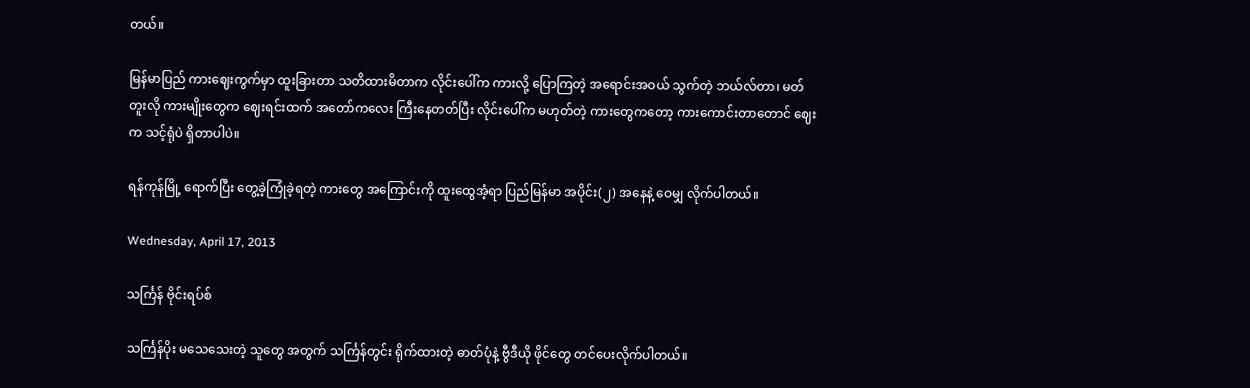တယ်။

မြန်မာပြည် ကားဈေးကွက်မှာ ထူးခြားတာ သတိထားမိတာက လိုင်းပေါ်က ကားလို့ ပြောကြတဲ့ အရောင်းအဝယ် သွက်တဲ့ ဘယ်လ်တာ၊ မတ်တူးလို ကားမျိုးတွေက ဈေးရင်းထက် အတော်ကလေး ကြီးနေတတ်ပြီး လိုင်းပေါ်က မဟုတ်တဲ့ ကားတွေကတော့ ကားကောင်းတာတောင် ဈေးက သင့်ရုံပဲ ရှိတာပါပဲ။

ရန်ကုန်မြို့ ရောက်ပြီး တွေ့ခဲ့ကြုံခဲ့ရတဲ့ ကားတွေ အကြောင်းကို ထူးထွေအံ့ရာ ပြည်မြန်မာ အပိုင်း(၂) အနေနဲ့ ဝေမျှ လိုက်ပါတယ်။

Wednesday, April 17, 2013

သင်္ကြန် ဗိုင်းရပ်စ်

သင်္ကြန်ပိုး မသေသေးတဲ့ သူတွေ အတွက် သင်္ကြန်တွင်း ရိုက်ထားတဲ့ ဓာတ်ပုံနဲ့ ဗွီဒီယို ဖိုင်တွေ တင်ပေးလိုက်ပါတယ်။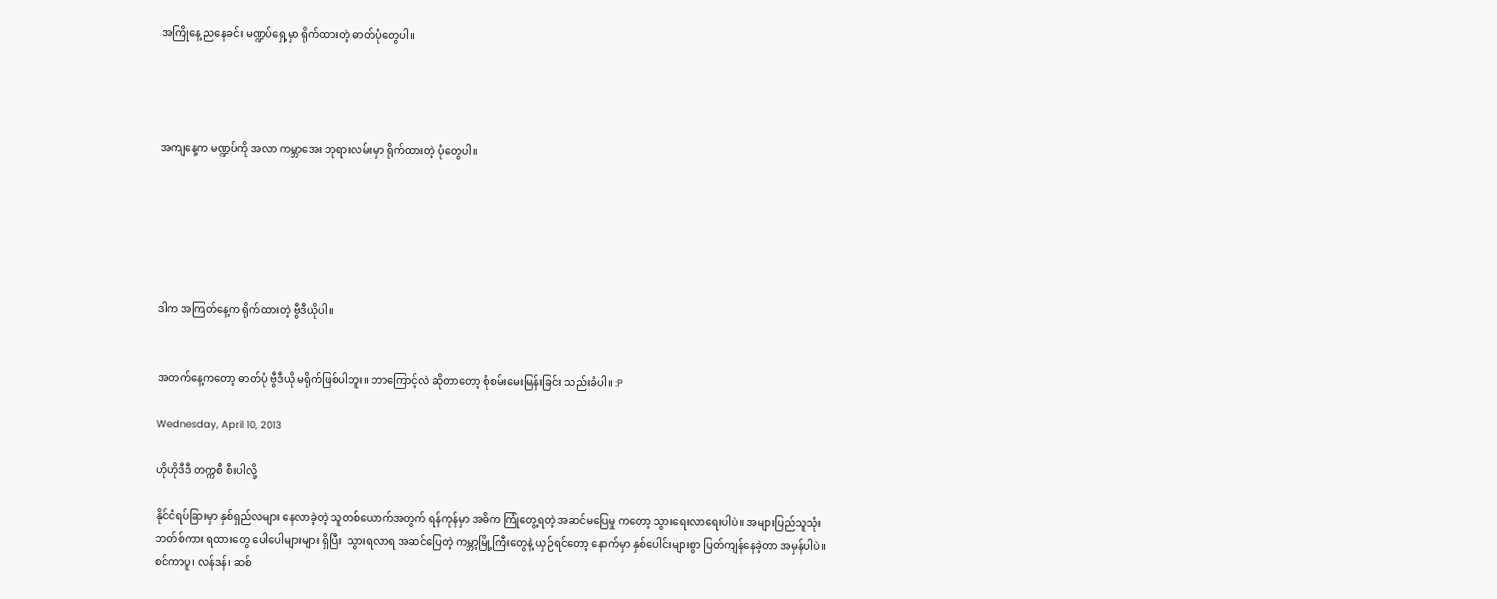အကြိုနေ့ ညနေခင်း မဏ္ဍပ်ရှေ့မှာ ရိုက်ထားတဲ့ ဓာတ်ပုံတွေပါ။




အကျနေ့က မဏ္ဍပ်ကို အလာ ကမ္ဘာအေး ဘုရားလမ်းမှာ ရိုက်ထားတဲ့ ပုံတွေပါ။






ဒါက အကြတ်နေ့က ရိုက်ထားတဲ့ ဗွီဒီယိုပါ။


အတက်နေ့ကတော့ ဓာတ်ပုံ ဗွီဒီယို မရိုက်ဖြစ်ပါဘူး။ ဘာကြောင့်လဲ ဆိုတာတော့ စုံစမ်းမေးမြန်းခြင်း သည်းခံပါ။ :P

Wednesday, April 10, 2013

ဟိုဟိုဒီဒီ တက္ကစီ စီးပါလို့

နိုင်ငံရပ်ခြားမှာ နှစ်ရှည်လများ နေလာခဲ့တဲ့ သူတစ်ယောက်အတွက် ရန်ကုန်မှာ အဓိက ကြုံတွေ့ရတဲ့ အဆင်မပြေမှု ကတော့ သွားရေးလာရေးပါပဲ။ အများပြည်သူသုံး ဘတ်စ်ကား ရထားတွေ ပေါပေါများများ ရှိပြီး  သွားရလာရ အဆင်ပြေတဲ့ ကမ္ဘာ့မြို့ကြီးတွေနဲ့ ယှဉ်ရင်တော့ နောက်မှာ နှစ်ပေါင်းများစွာ ပြတ်ကျန်နေခဲ့တာ အမှန်ပါပဲ။  စင်ကာပူ၊ လန်ဒန်၊ ဆစ်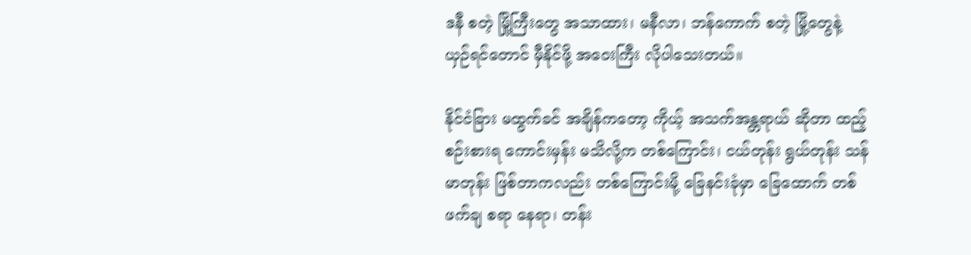ဒနီ စတဲ့ မြို့ကြီးတွေ အသာထား၊ မနီလာ၊ ဘန်ကောက် စတဲ့ မြို့တွေနဲ့ ယှဉ်ရင်တောင် မှီနိုင်ဖို့ အဝေးကြီး လိုပါသေးတယ်။

နိုင်ငံခြား မထွက်ခင် အချိန်ကတော့ ကိုယ့် အသက်အန္တရာယ် ဆိုတာ ထည့်စဉ်းစားရ ကောင်းမှန်း မသိလို့က တစ်ကြောင်း၊ ငယ်တုန်း ရွယ်တုန်း သန်မာတုန်း ဖြစ်တာကလည်း တစ်ကြောင်းမို့ ခြေနင်းခုံမှာ ခြေထောက် တစ်ဖက်ချ စရာ နေရာ၊ တန်း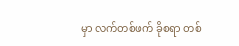မှာ လက်တစ်ဖက် ခိုစရာ တစ်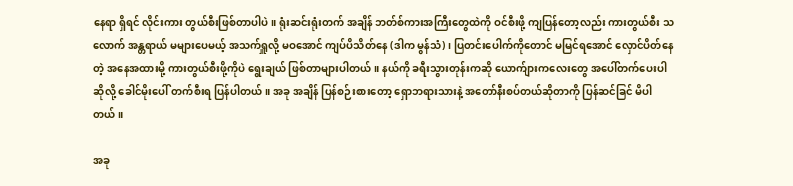နေရာ ရှိရင် လိုင်းကား တွယ်စီးဖြစ်တာပါပဲ။ ရုံးဆင်းရုံးတက် အချိန် ဘတ်စ်ကားအကြီးတွေထဲကို ဝင်စီးဖို့ ကျပြန်တော့လည်း ကားတွယ်စီး သလောက် အန္တရာယ် မများပေမယ့် အသက်ရှူလို့ မဝအောင် ကျပ်ပိသိတ်နေ (ဒါက မွန်သံ)၊ ပြတင်းပေါက်ကိုတောင် မမြင်ရအောင် လှောင်ပိတ်နေတဲ့ အနေအထားမို့ ကားတွယ်စီးဖို့ကိုပဲ ရွေးချယ် ဖြစ်တာများပါတယ်။ နယ်ကို ခရီးသွားတုန်းကဆို ယောက်ျားကလေးတွေ အပေါ်တက်ပေးပါဆိုလို့ ခေါင်မိုးပေါ် တက်စီးရ ပြန်ပါတယ်။ အခု အချိန် ပြန်စဉ်းစားတော့ ရှောဘရားသားနဲ့ အတော်နီးစပ်တယ်ဆိုတာကို ပြန်ဆင်ခြင် မိပါတယ်။

အခု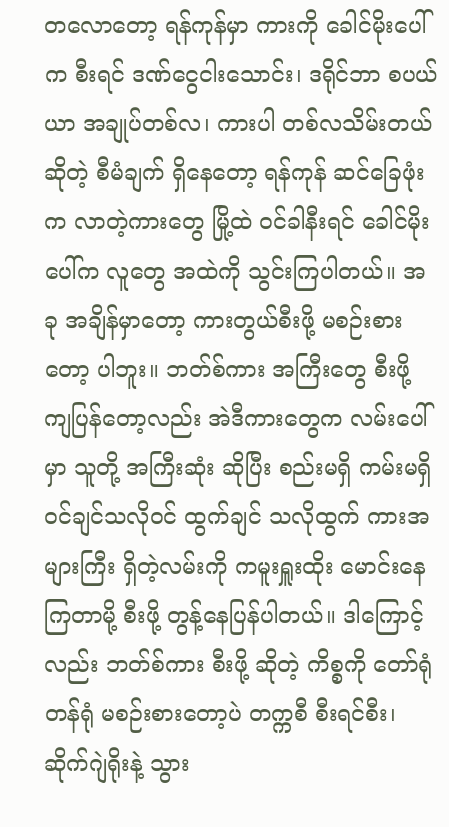တလောတော့ ရန်ကုန်မှာ ကားကို ခေါင်မိုးပေါ်က စီးရင် ဒဏ်ငွေငါးသောင်း၊ ဒရိုင်ဘာ စပယ်ယာ အချုပ်တစ်လ၊ ကားပါ တစ်လသိမ်းတယ် ဆိုတဲ့ စီမံချက် ရှိနေတော့ ရန်ကုန် ဆင်ခြေဖုံးက လာတဲ့ကားတွေ မြို့ထဲ ဝင်ခါနီးရင် ခေါင်မိုးပေါ်က လူတွေ အထဲကို သွင်းကြပါတယ်။ အခု အချိန်မှာတော့ ကားတွယ်စီးဖို့ မစဉ်းစားတော့ ပါဘူး။ ဘတ်စ်ကား အကြီးတွေ စီးဖို့ ကျပြန်တော့လည်း အဲဒီကားတွေက လမ်းပေါ်မှာ သူတို့ အကြီးဆုံး ဆိုပြီး စည်းမရှိ ကမ်းမရှိ ဝင်ချင်သလိုဝင် ထွက်ချင် သလိုထွက် ကားအများကြီး ရှိတဲ့လမ်းကို ကမူးရှူးထိုး မောင်းနေကြတာမို့ စီးဖို့ တွန့်နေပြန်ပါတယ်။ ဒါကြောင့်လည်း ဘတ်စ်ကား စီးဖို့ ဆိုတဲ့ ကိစ္စကို တော်ရုံတန်ရုံ မစဉ်းစားတော့ပဲ တက္ကစီ စီးရင်စီး၊ ဆိုက်ဂျဲရိုးနဲ့ သွား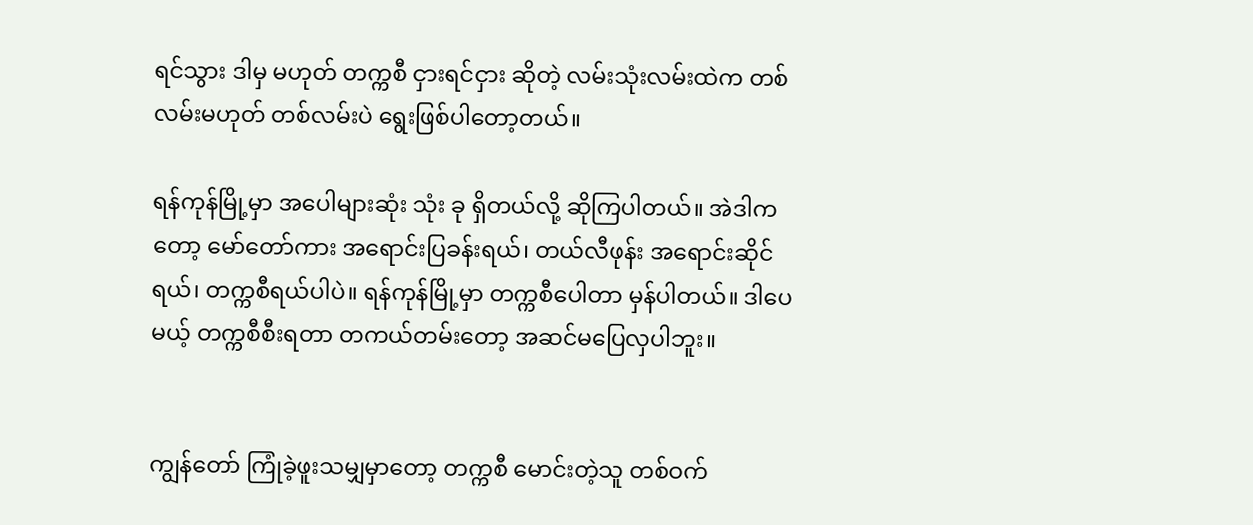ရင်သွား ဒါမှ မဟုတ် တက္ကစီ ငှားရင်ငှား ဆိုတဲ့ လမ်းသုံးလမ်းထဲက တစ်လမ်းမဟုတ် တစ်လမ်းပဲ ရွေးဖြစ်ပါတော့တယ်။

ရန်ကုန်မြို့မှာ အပေါများဆုံး သုံး ခု ရှိတယ်လို့ ဆိုကြပါတယ်။ အဲဒါကတော့ မော်တော်ကား အရောင်းပြခန်းရယ်၊ တယ်လီဖုန်း အရောင်းဆိုင်ရယ်၊ တက္ကစီရယ်ပါပဲ။ ရန်ကုန်မြို့မှာ တက္ကစီပေါတာ မှန်ပါတယ်။ ဒါပေမယ့် တက္ကစီစီးရတာ တကယ်တမ်းတော့ အဆင်မပြေလှပါဘူး။


ကျွန်တော် ကြုံခဲ့ဖူးသမျှမှာတော့ တက္ကစီ မောင်းတဲ့သူ တစ်ဝက်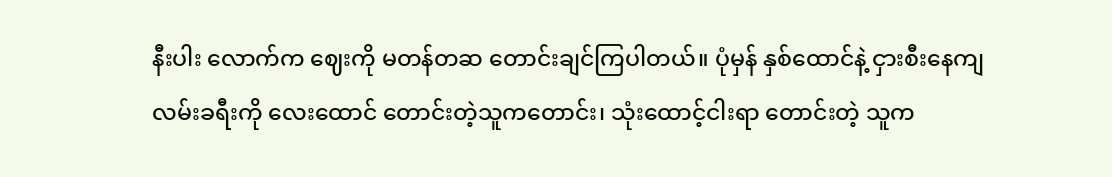နီးပါး လောက်က ဈေးကို မတန်တဆ တောင်းချင်ကြပါတယ်။ ပုံမှန် နှစ်ထောင်နဲ့ ငှားစီးနေကျ လမ်းခရီးကို လေးထောင် တောင်းတဲ့သူကတောင်း၊ သုံးထောင့်ငါးရာ တောင်းတဲ့ သူက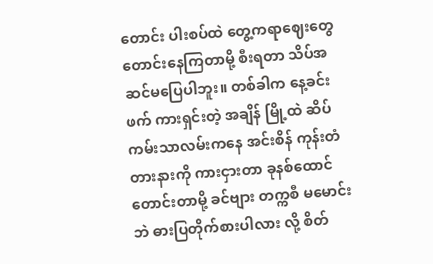တောင်း ပါးစပ်ထဲ တွေ့ကရာဈေးတွေ တောင်းနေကြတာမို့ စီးရတာ သိပ်အဆင်မပြေပါဘူး။ တစ်ခါက နေ့ခင်းဖက် ကားရှင်းတဲ့ အချိန် မြို့ထဲ ဆိပ်ကမ်းသာလမ်းကနေ အင်းစိန် ကုန်းတံတားနားကို ကားငှားတာ ခုနစ်ထောင်တောင်းတာမို့ ခင်ဗျား တက္ကစီ မမောင်းဘဲ ဓားပြတိုက်စားပါလား လို့ စိတ်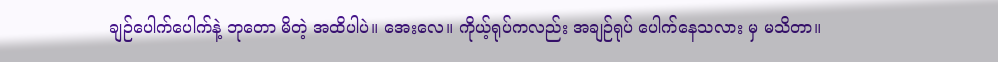ချဉ်ပေါက်ပေါက်နဲ့ ဘုတော မိတဲ့ အထိပါပဲ။ အေးလေ။ ကိုယ့်ရုပ်ကလည်း အချဉ်ရုပ် ပေါက်နေသလား မှ မသိတာ။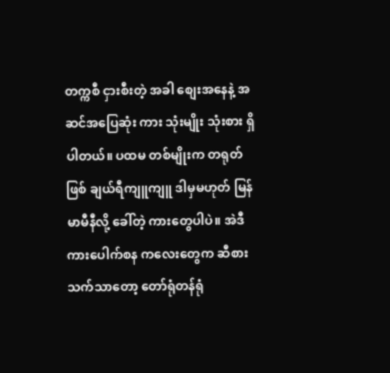တက္ကစီ ငှားစီးတဲ့ အခါ စျေးအနေနဲ့ အဆင်အပြေဆုံး ကား သုံးမျိုး သုံးစား ရှိပါတယ်။ ပထမ တစ်မျိုးက တရုတ်ဖြစ် ချယ်ရီကျူကျူ ဒါမှမဟုတ် မြန်မာမီနီလို့ ခေါ်တဲ့ ကားတွေပါပဲ။ အဲဒီ ကားပေါက်စန ကလေးတွေက ဆီစားသက်သာတော့ တော်ရုံတန်ရုံ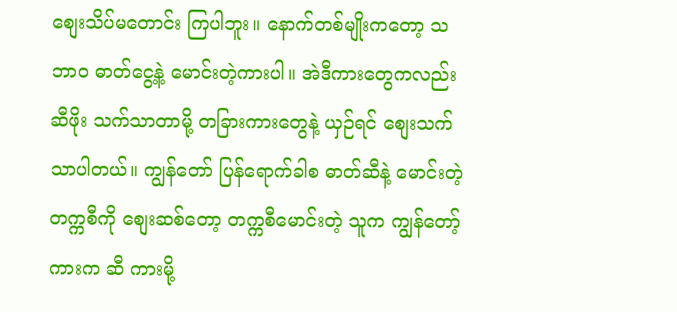စျေးသိပ်မတောင်း ကြပါဘူး။ နောက်တစ်မျိုးကတော့ သဘာဝ ဓာတ်ငွေ့နဲ့ မောင်းတဲ့ကားပါ။ အဲဒီကားတွေကလည်း ဆီဖိုး သက်သာတာမို့ တခြားကားတွေနဲ့ ယှဉ်ရင် စျေးသက်သာပါတယ်။ ကျွန်တော် ပြန်ရောက်ခါစ ဓာတ်ဆီနဲ့ မောင်းတဲ့ တက္ကစီကို စျေးဆစ်တော့ တက္ကစီမောင်းတဲ့ သူက ကျွန်တော့် ကားက ဆီ ကားမို့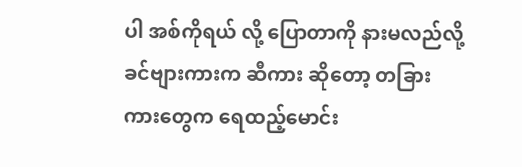ပါ အစ်ကိုရယ် လို့ ပြောတာကို နားမလည်လို့ ခင်ဗျားကားက ဆီကား ဆိုတော့ တခြား ကားတွေက ရေထည့်မောင်း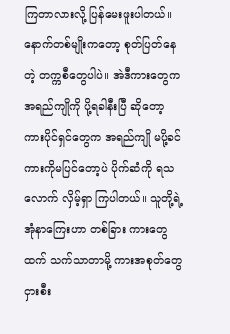ကြတာလားလို့ ပြန်မေးဖူးပါတယ်။ နောက်တစ်မျိုးကတော့ စုတ်ပြတ်နေတဲ့ တက္ကစီတွေပါပဲ။ အဲဒီကားတွေက အရည်ကျိုကို ပို့ရခါနီးပြီ ဆိုတော့ ကားပိုင်ရှင်တွေက အရည်ကျို မပို့ခင် ကားကိုမပြင်တော့ပဲ ပိုက်ဆံကို ရသလောက် လှိမ့်ရှာ ကြပါတယ်။ သူတို့ရဲ့ အုံနာကြေးဟာ တစ်ခြား ကားတွေထက် သက်သာတာမို့ ကားအစုတ်တွေ ငှားစီး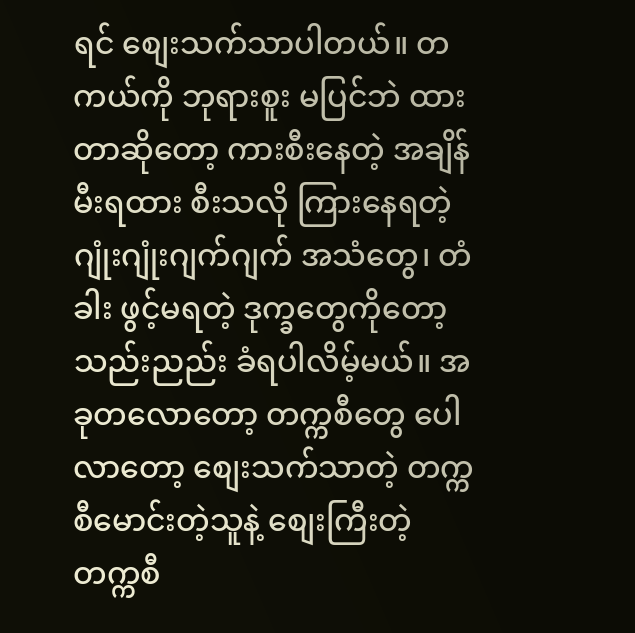ရင် စျေးသက်သာပါတယ်။ တကယ်ကို ဘုရားစူး မပြင်ဘဲ ထားတာဆိုတော့ ကားစီးနေတဲ့ အချိန် မီးရထား စီးသလို ကြားနေရတဲ့ ဂျုံးဂျုံးဂျက်ဂျက် အသံတွေ၊ တံခါး ဖွင့်မရတဲ့ ဒုက္ခတွေကိုတော့ သည်းညည်း ခံရပါလိမ့်မယ်။ အခုတလောတော့ တက္ကစီတွေ ပေါလာတော့ စျေးသက်သာတဲ့ တက္ကစီမောင်းတဲ့သူနဲ့ စျေးကြီးတဲ့ တက္ကစီ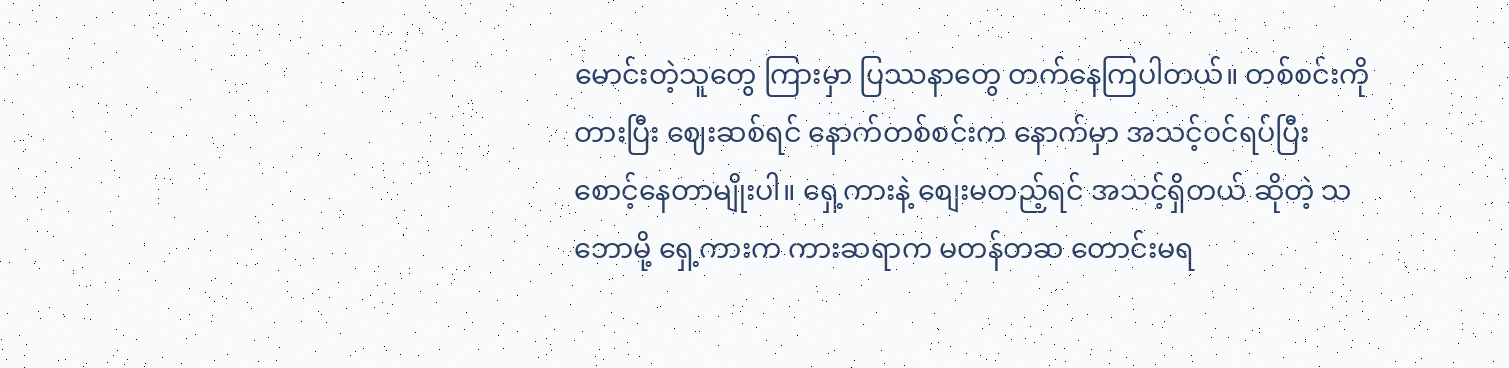မောင်းတဲ့သူတွေ ကြားမှာ ပြဿနာတွေ တက်နေကြပါတယ်။ တစ်စင်းကို တားပြီး ဈေးဆစ်ရင် နောက်တစ်စင်းက နောက်မှာ အသင့်ဝင်ရပ်ပြီး စောင့်နေတာမျိုးပါ။ ရှေ့ကားနဲ့ စျေးမတည့်ရင် အသင့်ရှိတယ် ဆိုတဲ့ သဘောမို့ ရှေ့ကားက ကားဆရာက မတန်တဆ တောင်းမရ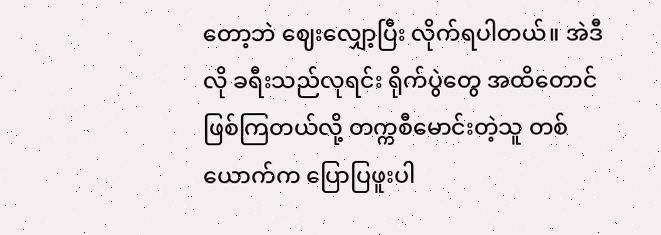တော့ဘဲ ဈေးလျှော့ပြီး လိုက်ရပါတယ်။ အဲဒီလို ခရီးသည်လုရင်း ရိုက်ပွဲတွေ အထိတောင် ဖြစ်ကြတယ်လို့ တက္ကစီမောင်းတဲ့သူ တစ်ယောက်က ပြောပြဖူးပါ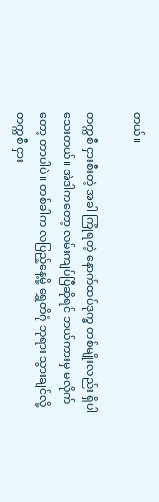တယ်။

တက္ကစီ ငှားစီးတဲ့ အခါ ကြုံရတဲ့ နောက်ထပ်ဒုက္ခ တစ်မျိုးလည်း ရှိပါသေးတယ်။ အဲဒါကတော့ လမ်းကျပ်ပြီဆိုရင် ဘယ်ကားမှ မလိုက်တော့ တာပါပဲ။ တစ်ခါက လပြည့်နေ့မို့ ရွှေတိဂုံ ဘုရား သွားချင်လို့ တက္ကစီ ငှား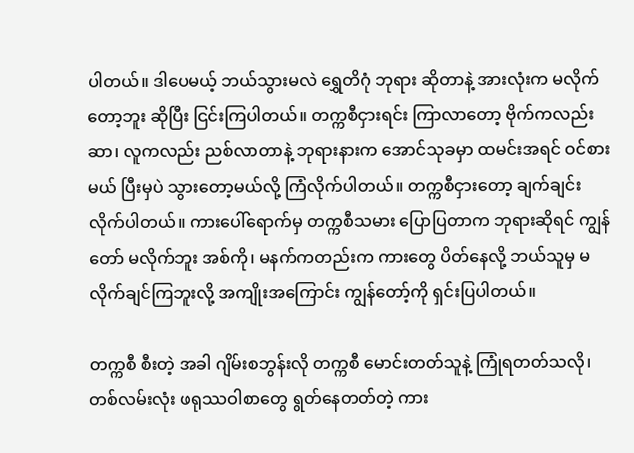ပါတယ်။ ဒါပေမယ့် ဘယ်သွားမလဲ ရွှေတိဂုံ ဘုရား ဆိုတာနဲ့ အားလုံးက မလိုက်တော့ဘူး ဆိုပြီး ငြင်းကြပါတယ်။ တက္ကစီငှားရင်း ကြာလာတော့ ဗိုက်ကလည်း ဆာ၊ လူကလည်း ညစ်လာတာနဲ့ ဘုရားနားက အောင်သုခမှာ ထမင်းအရင် ဝင်စားမယ် ပြီးမှပဲ သွားတော့မယ်လို့ ကြံလိုက်ပါတယ်။ တက္ကစီငှားတော့ ချက်ချင်း လိုက်ပါတယ်။ ကားပေါ်ရောက်မှ တက္ကစီသမား ပြောပြတာက ဘုရားဆိုရင် ကျွန်တော် မလိုက်ဘူး အစ်ကို၊ မနက်ကတည်းက ကားတွေ ပိတ်နေလို့ ဘယ်သူမှ မလိုက်ချင်ကြဘူးလို့ အကျိုးအကြောင်း ကျွန်တော့်ကို ရှင်းပြပါတယ်။

တက္ကစီ စီးတဲ့ အခါ ဂျိမ်းစဘွန်းလို တက္ကစီ မောင်းတတ်သူနဲ့ ကြုံရတတ်သလို၊ တစ်လမ်းလုံး ဖရုဿဝါစာတွေ ရွတ်နေတတ်တဲ့ ကား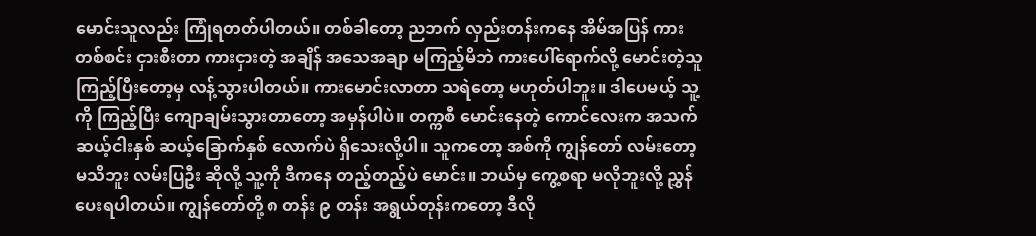မောင်းသူလည်း ကြုံရတတ်ပါတယ်။ တစ်ခါတော့ ညဘက် လှည်းတန်းကနေ အိမ်အပြန် ကားတစ်စင်း ငှားစီးတာ ကားငှားတဲ့ အချိန် အသေအချာ မကြည့်မိဘဲ ကားပေါ်ရောက်လို့ မောင်းတဲ့သူ ကြည့်ပြီးတော့မှ လန့်သွားပါတယ်။ ကားမောင်းလာတာ သရဲတော့ မဟုတ်ပါဘူး။ ဒါပေမယ့် သူ့ကို ကြည့်ပြီး ကျောချမ်းသွားတာတော့ အမှန်ပါပဲ။ တက္ကစီ မောင်းနေတဲ့ ကောင်လေးက အသက် ဆယ့်ငါးနှစ် ဆယ့်ခြောက်နှစ် လောက်ပဲ ရှိသေးလို့ပါ။ သူကတော့ အစ်ကို ကျွန်တော် လမ်းတော့ မသိဘူး လမ်းပြဦး ဆိုလို့ သူ့ကို ဒီကနေ တည့်တည့်ပဲ မောင်း။ ဘယ်မှ ကွေ့စရာ မလိုဘူးလို့ ညွှန်ပေးရပါတယ်။ ကျွန်တော်တို့ ၈ တန်း ၉ တန်း အရွယ်တုန်းကတော့ ဒီလို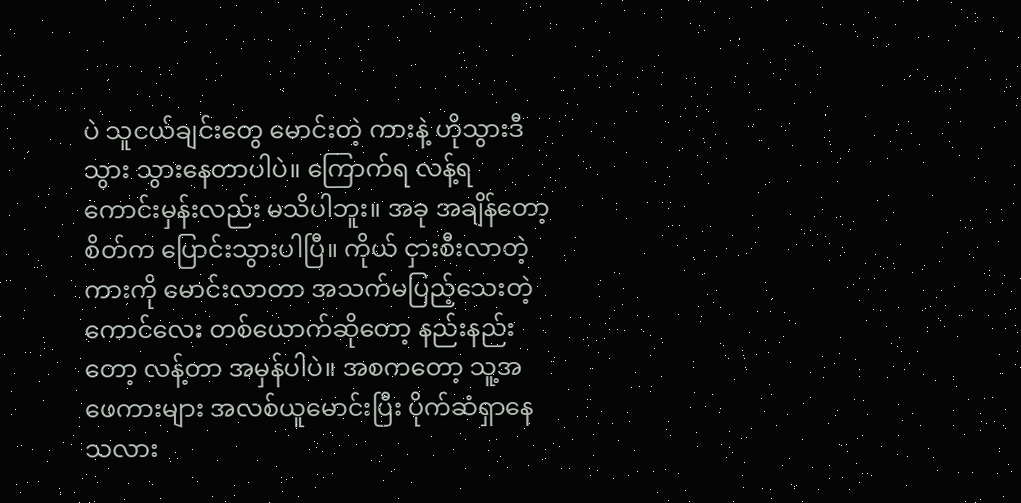ပဲ သူငယ်ချင်းတွေ မောင်းတဲ့ ကားနဲ့ ဟိုသွားဒီသွား သွားနေတာပါပဲ။ ကြောက်ရ လန့်ရ ကောင်းမှန်းလည်း မသိပါဘူး။ အခု အချိန်တော့ စိတ်က ပြောင်းသွားပါပြီ။ ကိုယ် ငှားစီးလာတဲ့ ကားကို မောင်းလာတာ အသက်မပြည့်သေးတဲ့ ကောင်လေး တစ်ယောက်ဆိုတော့ နည်းနည်းတော့ လန့်တာ အမှန်ပါပဲ။ အစကတော့ သူ့အဖေကားများ အလစ်ယူမောင်းပြီး ပိုက်ဆံရှာနေသလား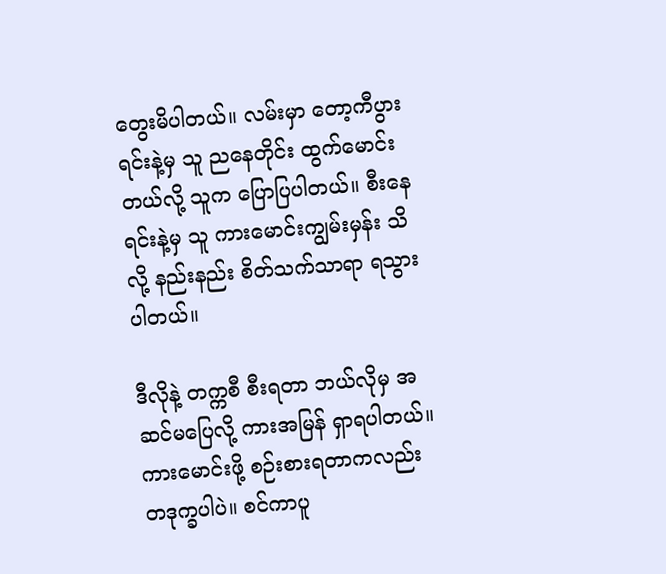တွေးမိပါတယ်။ လမ်းမှာ တော့ကီပွားရင်းနဲ့မှ သူ ညနေတိုင်း ထွက်မောင်းတယ်လို့ သူက ပြောပြပါတယ်။ စီးနေရင်းနဲ့မှ သူ ကားမောင်းကျွမ်းမှန်း သိလို့ နည်းနည်း စိတ်သက်သာရာ ရသွားပါတယ်။

ဒီလိုနဲ့ တက္ကစီ စီးရတာ ဘယ်လိုမှ အဆင်မပြေလို့ ကားအမြန် ရှာရပါတယ်။ ကားမောင်းဖို့ စဉ်းစားရတာကလည်း တဒုက္ခပါပဲ။ စင်ကာပူ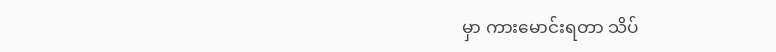မှာ ကားမောင်းရတာ သိပ်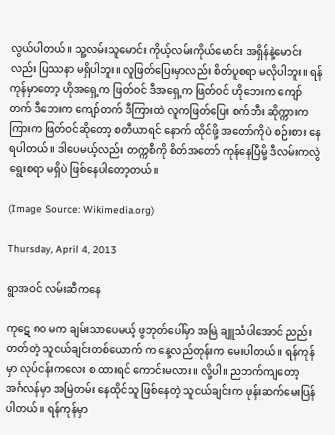လွယ်ပါတယ်။ သူ့လမ်းသူမောင်း ကိုယ့်လမ်းကိုယ်မောင်း အရှိန်နဲ့မောင်းလည်း ပြဿနာ မရှိပါဘူး။ လူဖြတ်ပြေးမှာလည်း စိတ်ပူစရာ မလိုပါဘူး။ ရန်ကုန်မှာတော့ ဟိုအရှေ့က ဖြတ်ဝင် ဒီအရှေ့က ဖြတ်ဝင် ဟိုဘေးက ကျော်တက် ဒီဘေးက ကျော်တက် ဒီကြားထဲ လူကဖြတ်ပြေး စက်ဘီး ဆိုက္ကားက ကြားက ဖြတ်ဝင်ဆိုတော့ စတီယာရင် နောက် ထိုင်ဖို့ အတော်ကိုပဲ စဉ်းစား နေရပါတယ်။ ဒါပေမယ့်လည်း တက္ကစီကို စိတ်အတော် ကုန်နေပြီမို့ ဒီလမ်းကလွဲ ရွေးစရာ မရှိပဲ ဖြစ်နေပါတော့တယ်။

(Image Source: Wikimedia.org)

Thursday, April 4, 2013

ရွာအဝင် လမ်းဆီကနေ

ကုဋေ ၈၀ မက ချမ်းသာပေမယ့် ဖွဘုတ်ပေါ်မှာ အမြဲ ချူသံပါအောင် ညည်းတတ်တဲ့ သူငယ်ချင်းတစ်ယောက် က နေ့လည်တုန်းက မေးပါတယ်။ ရန်ကုန်မှာ လုပ်ငန်းကလေး စ ထားရင် ကောင်းမလား။ လို့ပါ။ ညဘက်ကျတော့ အင်္ဂလန်မှာ အမြဲတမ်း နေထိုင်သူ ဖြစ်နေတဲ့ သူငယ်ချင်းက ဖုန်းဆက်မေးပြန်ပါတယ်။ ရန်ကုန်မှာ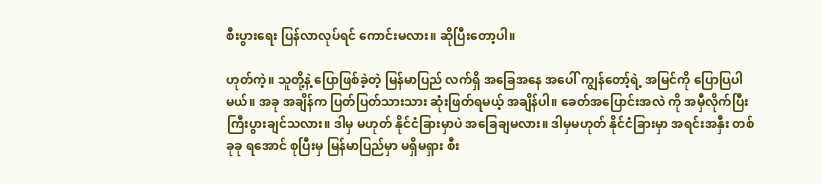စီးပွားရေး ပြန်လာလုပ်ရင် ကောင်းမလား။ ဆိုပြီးတော့ပါ။

ဟုတ်ကဲ့။ သူတို့နဲ့ ပြောဖြစ်ခဲ့တဲ့ မြန်မာပြည် လက်ရှိ အခြေအနေ အပေါ် ကျွန်တော့်ရဲ့ အမြင်ကို ပြောပြပါမယ်။ အခု အချိန်က ပြတ်ပြတ်သားသား ဆုံးဖြတ်ရမယ့် အချိန်ပါ။ ခေတ်အပြောင်းအလဲ ကို အမှီလိုက်ပြီး ကြီးပွားချင်သလား။ ဒါမှ မဟုတ် နိုင်ငံခြားမှာပဲ အခြေချမလား။ ဒါမှမဟုတ် နိုင်ငံခြားမှာ အရင်းအနှီး တစ်ခုခု ရအောင် စုပြီးမှ မြန်မာပြည်မှာ မရှိမရှား စီး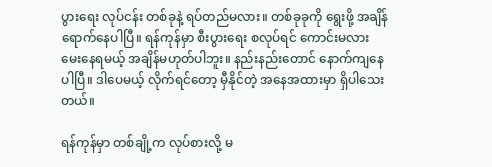ပွားရေး လုပ်ငန်း တစ်ခုနဲ့ ရပ်တည်မလား။ တစ်ခုခုကို ရွေးဖို့ အချိန် ရောက်နေပါပြီ။ ရန်ကုန်မှာ စီးပွားရေး စလုပ်ရင် ကောင်းမလား မေးနေရမယ့် အချိန်မဟုတ်ပါဘူး။ နည်းနည်းတောင် နောက်ကျနေပါပြီ။ ဒါပေမယ့် လိုက်ရင်တော့ မှီနိုင်တဲ့ အနေအထားမှာ ရှိပါသေးတယ်။

ရန်ကုန်မှာ တစ်ချို့က လုပ်စားလို့ မ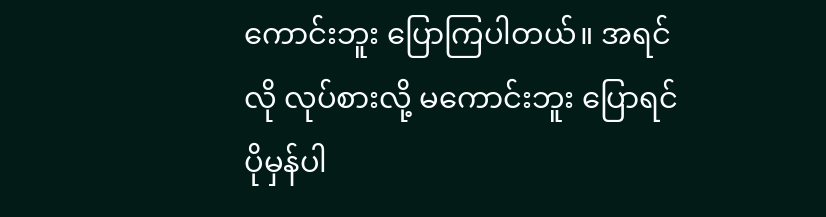ကောင်းဘူး ပြောကြပါတယ်။ အရင်လို လုပ်စားလို့ မကောင်းဘူး ပြောရင် ပိုမှန်ပါ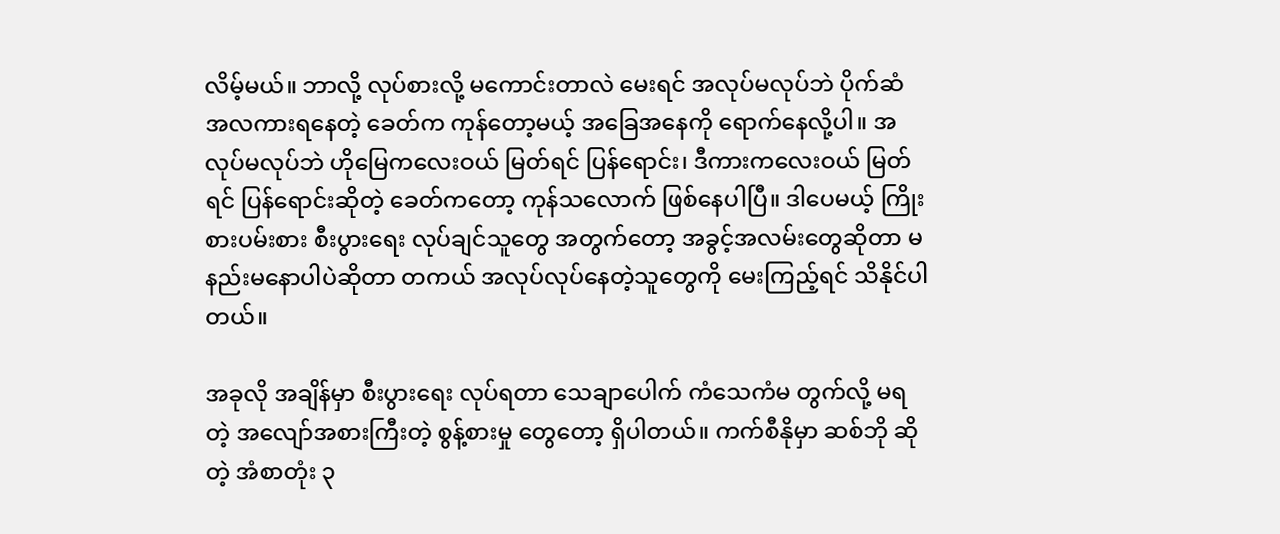လိမ့်မယ်။ ဘာလို့ လုပ်စားလို့ မကောင်းတာလဲ မေးရင် အလုပ်မလုပ်ဘဲ ပိုက်ဆံ အလကားရနေတဲ့ ခေတ်က ကုန်တော့မယ့် အခြေအနေကို ရောက်နေလို့ပါ။ အလုပ်မလုပ်ဘဲ ဟိုမြေကလေးဝယ် မြတ်ရင် ပြန်ရောင်း၊ ဒီကားကလေးဝယ် မြတ်ရင် ပြန်ရောင်းဆိုတဲ့ ခေတ်ကတော့ ကုန်သလောက် ဖြစ်နေပါပြီ။ ဒါပေမယ့် ကြိုးစားပမ်းစား စီးပွားရေး လုပ်ချင်သူတွေ အတွက်တော့ အခွင့်အလမ်းတွေဆိုတာ မနည်းမနောပါပဲဆိုတာ တကယ် အလုပ်လုပ်နေတဲ့သူတွေကို မေးကြည့်ရင် သိနိုင်ပါတယ်။

အခုလို အချိန်မှာ စီးပွားရေး လုပ်ရတာ သေချာပေါက် ကံသေကံမ တွက်လို့ မရတဲ့ အလျော်အစားကြီးတဲ့ စွန့်စားမှု တွေတော့ ရှိပါတယ်။ ကက်စီနိုမှာ ဆစ်ဘို ဆိုတဲ့ အံစာတုံး ၃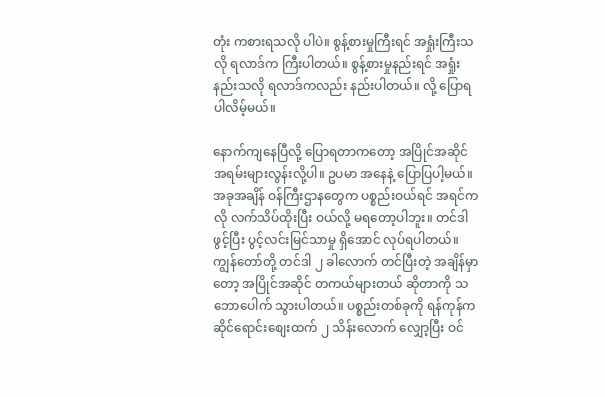တုံး ကစားရသလို ပါပဲ။ စွန့်စားမှုကြီးရင် အရှုံးကြီးသလို ရလာဒ်က ကြီးပါတယ်။ စွန့်စားမှုနည်းရင် အရှုံးနည်းသလို ရလာဒ်ကလည်း နည်းပါတယ်။ လို့ ပြောရပါလိမ့်မယ်။

နောက်ကျနေပြီလို့ ပြောရတာကတော့ အပြိုင်အဆိုင် အရမ်းများလွန်းလို့ပါ။ ဥပမာ အနေနဲ့ ပြောပြပါ့မယ်။ အခုအချိန် ဝန်ကြီးဌာနတွေက ပစ္စည်းဝယ်ရင် အရင်ကလို လက်သိပ်ထိုးပြီး ဝယ်လို့ မရတော့ပါဘူး။ တင်ဒါ ဖွင့်ပြီး ပွင့်လင်းမြင်သာမှု ရှိအောင် လုပ်ရပါတယ်။ ကျွန်တော်တို့ တင်ဒါ ၂ ခါလောက် တင်ပြီးတဲ့ အချိန်မှာတော့ အပြိုင်အဆိုင် တကယ်များတယ် ဆိုတာကို သဘောပေါက် သွားပါတယ်။ ပစ္စည်းတစ်ခုကို ရန်ကုန်က ဆိုင်ရောင်းစျေးထက် ၂ သိန်းလောက် လျှော့ပြီး ဝင်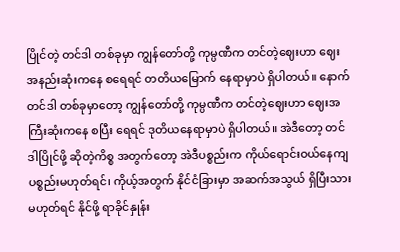ပြိုင်တဲ့ တင်ဒါ တစ်ခုမှာ ကျွန်တော်တို့ ကုမ္ပဏီက တင်တဲ့ဈေးဟာ ဈေးအနည်းဆုံးကနေ စရေရင် တတိယမြောက် နေရာမှာပဲ ရှိပါတယ်။ နောက်တင်ဒါ တစ်ခုမှာတော့ ကျွန်တော်တို့ ကုမ္ပဏီက တင်တဲ့ဈေးဟာ ဈေးအကြီးဆုံးကနေ စပြီး ရေရင် ဒုတိယနေရာမှာပဲ ရှိပါတယ်။ အဲဒီတော့ တင်ဒါပြိုင်ဖို့ ဆိုတဲ့ကိစ္စ အတွက်တော့ အဲဒီပစ္စည်းက ကိုယ်ရောင်းဝယ်နေကျ ပစ္စည်းမဟုတ်ရင်၊ ကိုယ့်အတွက် နိုင်ငံခြားမှာ အဆက်အသွယ် ရှိပြီးသား မဟုတ်ရင် နိုင်ဖို့ ရာခိုင်နှုန်း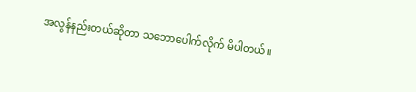အလွန်နည်းတယ်ဆိုတာ သဘောပေါက်လိုက် မိပါတယ်။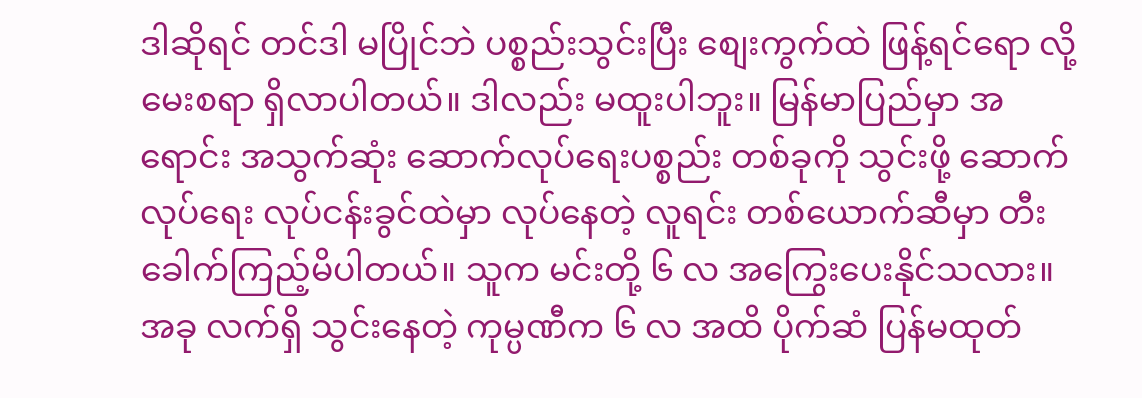ဒါဆိုရင် တင်ဒါ မပြိုင်ဘဲ ပစ္စည်းသွင်းပြီး စျေးကွက်ထဲ ဖြန့်ရင်ရော လို့ မေးစရာ ရှိလာပါတယ်။ ဒါလည်း မထူးပါဘူး။ မြန်မာပြည်မှာ အရောင်း အသွက်ဆုံး ဆောက်လုပ်ရေးပစ္စည်း တစ်ခုကို သွင်းဖို့ ဆောက်လုပ်ရေး လုပ်ငန်းခွင်ထဲမှာ လုပ်နေတဲ့ လူရင်း တစ်ယောက်ဆီမှာ တီးခေါက်ကြည့်မိပါတယ်။ သူက မင်းတို့ ၆ လ အကြွေးပေးနိုင်သလား။ အခု လက်ရှိ သွင်းနေတဲ့ ကုမ္ပဏီက ၆ လ အထိ ပိုက်ဆံ ပြန်မထုတ်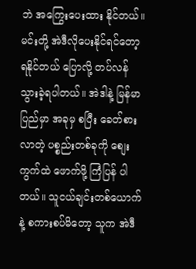ဘဲ အကြွေးပေးထား နိုင်တယ်။ မင်းတို့ အဲဒီလိုပေးနိုင်ရင်တော့ ရနိုင်တယ် ပြောလို့ တပ်လန် သွားခဲ့ရပါတယ်။ အဲဒါနဲ့ မြန်မာပြည်မှာ အခုမှ စပြီး ခေတ်စားလာတဲ့ ပစ္စည်းတစ်ခုကို စျေးကွက်ထဲ ဖောက်ဖို့ ကြံပြန် ပါတယ်။ သူငယ်ချင်းတစ်ယောက်နဲ့ စကားစပ်မိတော့ သူက အဲဒီ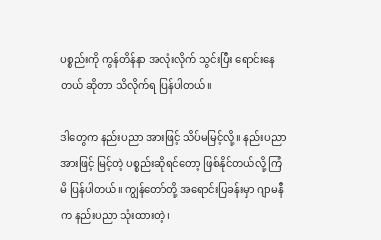ပစ္စည်းကို ကွန်တိန်နာ အလုံးလိုက် သွင်းပြီး ရောင်းနေတယ် ဆိုတာ သိလိုက်ရ ပြန်ပါတယ်။

ဒါတွေက နည်းပညာ အားဖြင့် သိပ်မမြင့်လို့။ နည်းပညာ အားဖြင့် မြင့်တဲ့ ပစ္စည်းဆိုရင်တော့ ဖြစ်နိုင်တယ်လို့ ကြံမိ ပြန်ပါတယ်။ ကျွန်တော်တို့ အရောင်းပြခန်းမှာ ဂျာမနီက နည်းပညာ သုံးထားတဲ့၊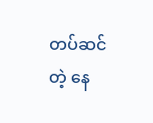တပ်ဆင်တဲ့ နေ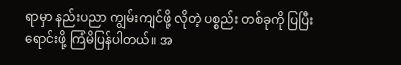ရာမှာ နည်းပညာ ကျွမ်းကျင်ဖို့ လိုတဲ့ ပစ္စည်း တစ်ခုကို ပြပြီး ရောင်းဖို့ ကြံမိပြန်ပါတယ်။ အ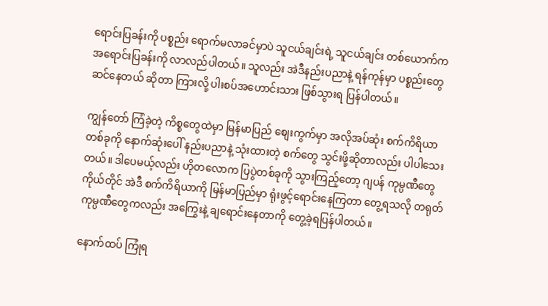ရောင်းပြခန်းကို ပစ္စည်း ရောက်မလာခင်မှာပဲ သူငယ်ချင်းရဲ့ သူငယ်ချင်း တစ်ယောက်က အရောင်းပြခန်းကို လာလည်ပါတယ်။ သူလည်း အဲဒီနည်းပညာနဲ့ ရန်ကုန်မှာ ပစ္စည်းတွေ ဆင်နေတယ် ဆိုတာ ကြားလို့ ပါးစပ်အဟောင်းသား ဖြစ်သွားရ ပြန်ပါတယ်။

ကျွန်တော် ကြံခဲ့တဲ့ ကိစ္စတွေထဲမှာ မြန်မာပြည် စျေးကွက်မှာ အလိုအပ်ဆုံး စက်ကိရိယာ တစ်ခုကို နောက်ဆုံးပေါ် နည်းပညာနဲ့ သုံးထားတဲ့ စက်တွေ သွင်းဖို့ဆိုတာလည်း ပါပါသေးတယ်။ ဒါပေမယ့်လည်း ဟိုတလောက ပြပွဲတစ်ခုကို သွားကြည့်တော့ ဂျပန် ကုမ္ပဏီတွေ ကိုယ်တိုင် အဲဒီ စက်ကိရိယာကို မြန်မာပြည်မှာ ရုံးဖွင့်ရောင်းနေကြတာ တွေ့ရသလို တရုတ်ကုမ္ပဏီတွေကလည်း အကြွေးနဲ့ ချရောင်းနေတာကို တွေ့ခဲ့ရပြန်ပါတယ်။

နောက်ထပ် ကြုံရ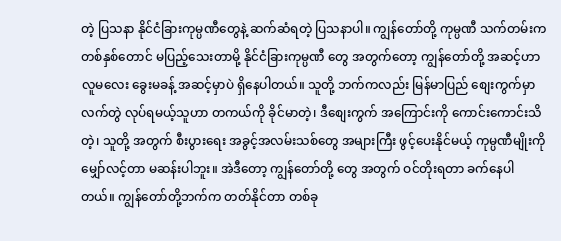တဲ့ ပြသနာ နိုင်ငံခြားကုမ္ပဏီတွေနဲ့ ဆက်ဆံရတဲ့ ပြသနာပါ။ ကျွန်တော်တို့ ကုမ္ပဏီ သက်တမ်းက တစ်နှစ်တောင် မပြည့်သေးတာမို့ နိုင်ငံခြားကုမ္ပဏီ တွေ အတွက်တော့ ကျွန်တော်တို့ အဆင့်ဟာ လူမလေး ခွေးမခန့် အဆင့်မှာပဲ ရှိနေပါတယ်။ သူတို့ ဘက်ကလည်း မြန်မာပြည် စျေးကွက်မှာ လက်တွဲ လုပ်ရမယ့်သူဟာ တကယ်ကို ခိုင်မာတဲ့၊ ဒီစျေးကွက် အကြောင်းကို ကောင်းကောင်းသိတဲ့၊ သူတို့ အတွက် စီးပွားရေး အခွင့်အလမ်းသစ်တွေ အများကြီး ဖွင့်ပေးနိုင်မယ့် ကုမ္ပဏီမျိုးကို မျှော်လင့်တာ မဆန်းပါဘူး။ အဲဒီတော့ ကျွန်တော်တို့ တွေ အတွက် ဝင်တိုးရတာ ခက်နေပါတယ်။ ကျွန်တော်တို့ဘက်က တတ်နိုင်တာ တစ်ခု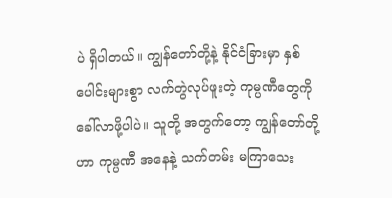ပဲ ရှိပါတယ်။ ကျွန်တော်တို့နဲ့ နိုင်ငံခြားမှာ နှစ်ပေါင်းများစွာ လက်တွဲလုပ်ဖူးတဲ့ ကုမ္ပဏီတွေကို ခေါ်လာဖို့ပါပဲ။ သူတို့ အတွက်တော့ ကျွန်တော်တို့ဟာ ကုမ္ပဏီ အနေနဲ့ သက်တမ်း မကြာသေး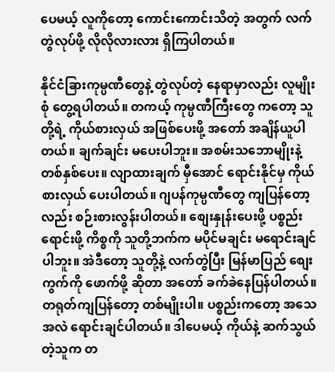ပေမယ့် လူကိုတော့ ကောင်းကောင်းသိတဲ့ အတွက် လက်တွဲလုပ်ဖို့ လိုလိုလားလား ရှိကြပါတယ်။

နိုင်ငံခြားကုမ္ပဏီတွေနဲ့ တွဲလုပ်တဲ့ နေရာမှာလည်း လူမျိုးစုံ တွေ့ရပါတယ်။ တကယ့် ကုမ္ပဏီကြီးတွေ ကတော့ သူတို့ရဲ့ ကိုယ်စားလှယ် အဖြစ်ပေးဖို့ အတော် အချိန်ယူပါတယ်။ ချက်ချင်း မပေးပါဘူး။ အစမ်းသဘောမျိုးနဲ့ တစ်နှစ်ပေး။ လျာထားချက် မှီအောင် ရောင်းနိုင်မှ ကိုယ်စားလှယ် ပေးပါတယ်။ ဂျပန်ကုမ္ပဏီတွေ ကျပြန်တော့လည်း စဉ်းစားလွန်းပါတယ်။ စျေးနှုန်းပေးဖို့ ပစ္စည်းရောင်းဖို့ ကိစ္စကို သူတို့ဘက်က မပိုင်မချင်း မရောင်းချင်ပါဘူး။ အဲဒီတော့ သူတို့နဲ့ လက်တွဲပြီး မြန်မာပြည် စျေးကွက်ကို ဖောက်ဖို့ ဆိုတာ အတော် ခက်ခဲနေပြန်ပါတယ်။ တရုတ်ကျပြန်တော့ တစ်မျိုးပါ။ ပစ္စည်းကတော့ အသေအလဲ ရောင်းချင်ပါတယ်။ ဒါပေမယ့် ကိုယ်နဲ့ ဆက်သွယ်တဲ့သူက တ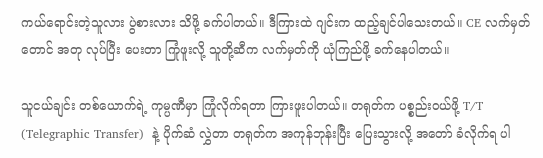ကယ်ရောင်းတဲ့သူလား ပွဲစားလား သိဖို့ ခက်ပါတယ်။ ဒီကြားထဲ ဂျင်းက ထည့်ချင်ပါသေးတယ်။ CE လက်မှတ်တောင် အတု လုပ်ပြီး ပေးတာ ကြုံဖူးလို့ သူတို့ဆီက လက်မှတ်ကို ယုံကြည်ဖို့ ခက်နေပါတယ်။

သူငယ်ချင်း တစ်ယောက်ရဲ့ ကုမ္ပဏီမှာ ကြုံလိုက်ရတာ ကြားဖူးပါတယ်။ တရုတ်က ပစ္စည်းဝယ်ဖို့ T/T (Telegraphic Transfer)  နဲ့ ပိုက်ဆံ လွှဲတာ တရုတ်က အကုန်ဘုန်းပြီး ပြေးသွားလို့ အတော် ခံလိုက်ရ ပါ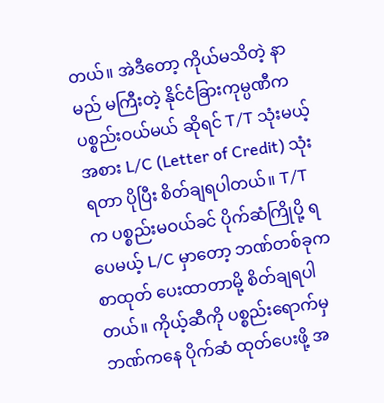တယ်။ အဲဒီတော့ ကိုယ်မသိတဲ့ နာမည် မကြီးတဲ့ နိုင်ငံခြားကုမ္ပဏီက ပစ္စည်းဝယ်မယ် ဆိုရင် T/T သုံးမယ့် အစား L/C (Letter of Credit) သုံးရတာ ပိုပြီး စိတ်ချရပါတယ်။ T/T က ပစ္စည်းမဝယ်ခင် ပိုက်ဆံကြိုပို့ ရပေမယ့် L/C မှာတော့ ဘဏ်တစ်ခုက စာထုတ် ပေးထာတာမို့ စိတ်ချရပါတယ်။ ကိုယ့်ဆီကို ပစ္စည်းရောက်မှ ဘဏ်ကနေ ပိုက်ဆံ ထုတ်ပေးဖို့ အ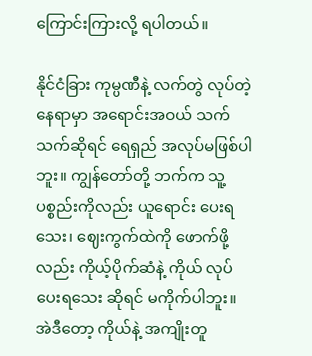ကြောင်းကြားလို့ ရပါတယ်။

နိုင်ငံခြား ကုမ္ပဏီနဲ့ လက်တွဲ လုပ်တဲ့ နေရာမှာ အရောင်းအဝယ် သက်သက်ဆိုရင် ရေရှည် အလုပ်မဖြစ်ပါဘူး။ ကျွန်တော်တို့ ဘက်က သူ့ပစ္စည်းကိုလည်း ယူရောင်း ပေးရသေး၊ ဈေးကွက်ထဲကို ဖောက်ဖို့လည်း ကိုယ့်ပိုက်ဆံနဲ့ ကိုယ် လုပ်ပေးရသေး ဆိုရင် မကိုက်ပါဘူး။ အဲဒီတော့ ကိုယ်နဲ့ အကျိုးတူ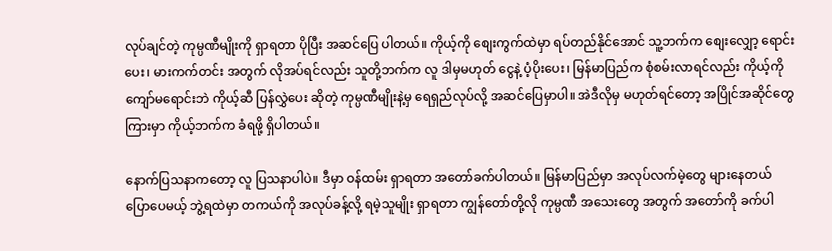လုပ်ချင်တဲ့ ကုမ္ပဏီမျိုးကို ရှာရတာ ပိုပြီး အဆင်ပြေ ပါတယ်။ ကိုယ့်ကို စျေးကွက်ထဲမှာ ရပ်တည်နိုင်အောင် သူ့ဘက်က စျေးလျှော့ ရောင်းပေး၊ မားကက်တင်း အတွက် လိုအပ်ရင်လည်း သူတို့ဘက်က လူ ဒါမှမဟုတ် ငွေနဲ့ ပံ့ပိုးပေး၊ မြန်မာပြည်က စုံစမ်းလာရင်လည်း ကိုယ့်ကို ကျော်မရောင်းဘဲ ကိုယ့်ဆီ ပြန်လွှဲပေး ဆိုတဲ့ ကုမ္ပဏီမျိုးနဲ့မှ ရေရှည်လုပ်လို့ အဆင်ပြေမှာပါ။ အဲဒီလိုမှ မဟုတ်ရင်တော့ အပြိုင်အဆိုင်တွေ ကြားမှာ ကိုယ့်ဘက်က ခံရဖို့ ရှိပါတယ်။

နောက်ပြသနာကတော့ လူ ပြသနာပါပဲ။ ဒီမှာ ဝန်ထမ်း ရှာရတာ အတော်ခက်ပါတယ်။ မြန်မာပြည်မှာ အလုပ်လက်မဲ့တွေ များနေတယ် ပြောပေမယ့် ဘွဲ့ရထဲမှာ တကယ်ကို အလုပ်ခန့်လို့ ရမဲ့သူမျိုး ရှာရတာ ကျွန်တော်တို့လို ကုမ္ပဏီ အသေးတွေ အတွက် အတော်ကို ခက်ပါ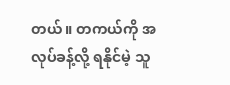တယ်။ တကယ်ကို အလုပ်ခန့်လို့ ရနိုင်မဲ့ သူ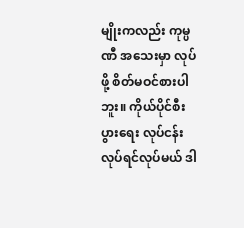မျိုးကလည်း ကုမ္ပဏီ အသေးမှာ လုပ်ဖို့ စိတ်မဝင်စားပါဘူး။ ကိုယ်ပိုင်စီးပွားရေး လုပ်ငန်း လုပ်ရင်လုပ်မယ် ဒါ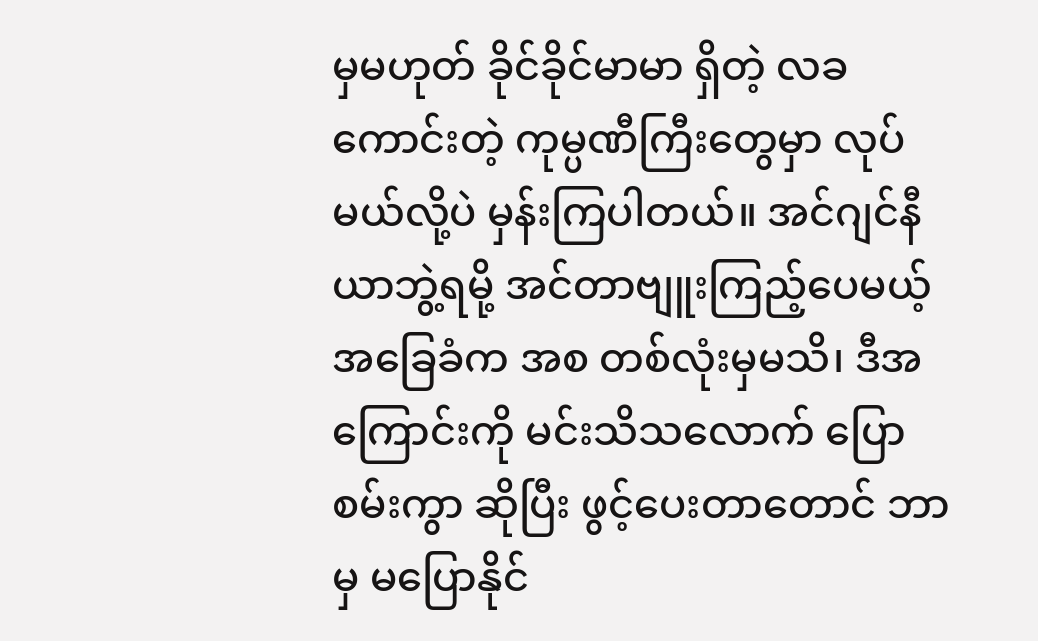မှမဟုတ် ခိုင်ခိုင်မာမာ ရှိတဲ့ လခကောင်းတဲ့ ကုမ္ပဏီကြီးတွေမှာ လုပ်မယ်လို့ပဲ မှန်းကြပါတယ်။ အင်ဂျင်နီယာဘွဲ့ရမို့ အင်တာဗျူးကြည့်ပေမယ့် အခြေခံက အစ တစ်လုံးမှမသိ၊ ဒီအကြောင်းကို မင်းသိသလောက် ပြောစမ်းကွာ ဆိုပြီး ဖွင့်ပေးတာတောင် ဘာမှ မပြောနိုင်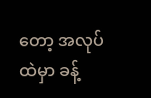တော့ အလုပ်ထဲမှာ ခန့်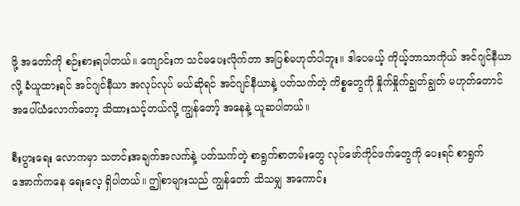ဖို့ အတော်ကို စဉ်းစားရပါတယ်။ ကျောင်းက သင်မပေးလိုက်တာ အပြစ်မဟုတ်ပါဘူး။ ဒါပေမယ့် ကိုယ့်ဘာသာကိုယ် အင်ဂျင်နီယာလို့ ခံယူထားရင် အင်ဂျင်နီယာ အလုပ်လုပ် မယ်ဆိုရင် အင်ဂျင်နီယာနဲ့ ပတ်သက်တဲ့ ကိစ္စတွေကို နှိုက်နှိုက်ချွတ်ချွတ် မဟုတ်တောင် အပေါ်ယံလောက်တော့ သိထားသင့်တယ်လို့ ကျွန်တော့် အနေနဲ့ ယူဆပါတယ်။

စီးပွားရေး လောကမှာ သတင်းအချက်အလက်နဲ့ ပတ်သက်တဲ့ စာရွက်စာတမ်းတွေ လုပ်ဖော်ကိုင်ဖက်တွေကို ပေးရင် စာရွက် အောက်ကနေ ရေးလေ့ ရှိပါတယ်။ ဤစာများသည် ကျွန်တော် သိသမျှ အကောင်း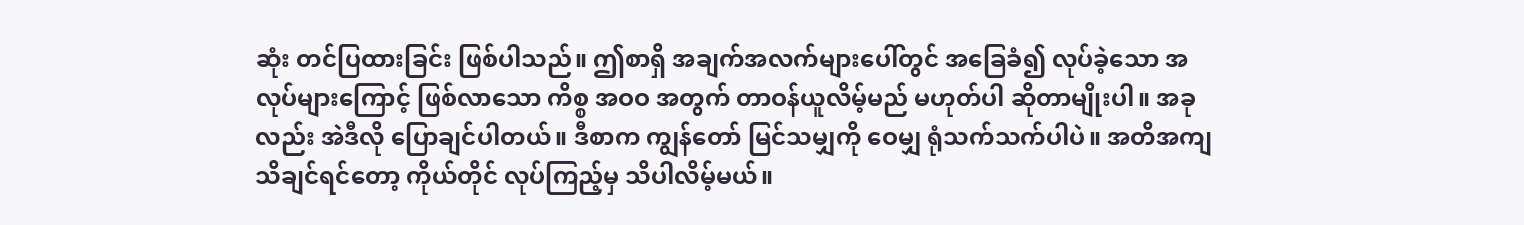ဆုံး တင်ပြထားခြင်း ဖြစ်ပါသည်။ ဤစာရှိ အချက်အလက်များပေါ်တွင် အခြေခံ၍ လုပ်ခဲ့သော အလုပ်များကြောင့် ဖြစ်လာသော ကိစ္စ အဝဝ အတွက် တာဝန်ယူလိမ့်မည် မဟုတ်ပါ ဆိုတာမျိုးပါ။ အခုလည်း အဲဒီလို ပြောချင်ပါတယ်။ ဒီစာက ကျွန်တော် မြင်သမျှကို ဝေမျှ ရုံသက်သက်ပါပဲ။ အတိအကျ သိချင်ရင်တော့ ကိုယ်တိုင် လုပ်ကြည့်မှ သိပါလိမ့်မယ်။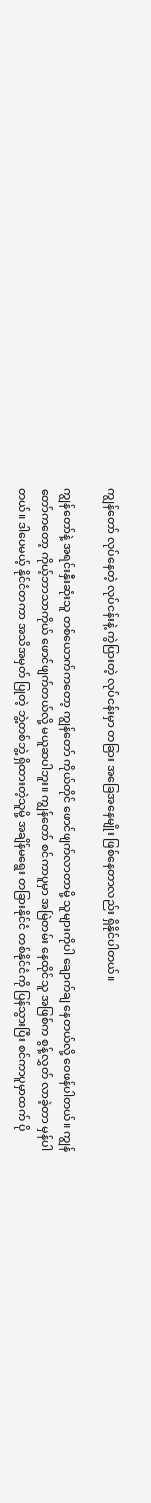ကျွန်တော် လုပ်နေတဲ့ လုပ်ငန်းနဲ့ ကွဲပြားတဲ့ လုပ်ငန်းမှာ တခြား အခြေအနေမျိုး ဖြစ်နေတာလည်း ရှိနိုင်ပါတယ်။

ကျွန်တော်နဲ့ အရင်းနှီးဆုံးသူ တစ်ယောက်ကတော့ ကျွန်တော် ကိုယ်တိုင် ဖောင်ဖျက်လာတာမို့ သူများကိုပါ ချောက်ချ နေတယ်လို့ ဝေဖန်ပါတယ်။ ကျွန်တော်ကတော့ ကိုယ့်ဘာသာကိုယ် ဖောင်ဖျက်တယ်လို့ မယူဆပါဘူး။ ကျွန်တော် စင်ကာပူမှာ အမြဲတမ်း နေထိုင်သူ အဖြစ်က စွန့်လွှတ် လာခဲ့တာ မှန်ပါတယ်။ ဒါပေမယ့် နိုင်ငံတကာ အသိအမှတ် ပြုတဲ့ ဘွဲ့တစ်ဘွဲ့ ရှိထားတဲ့သူမို့ အချိန်မရွေး တခြားနိုင်ငံ တစ်နိုင်ငံကို ပြန်သွားပြီး စင်ကာပူမှာထက် ပို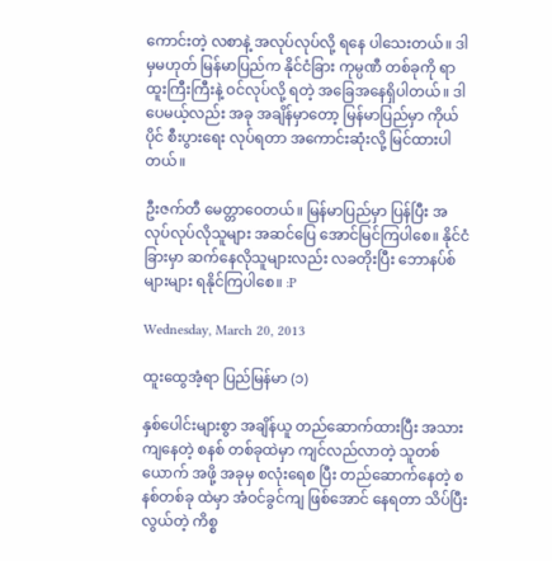ကောင်းတဲ့ လစာနဲ့ အလုပ်လုပ်လို့ ရနေ ပါသေးတယ်။ ဒါမှမဟုတ် မြန်မာပြည်က နိုင်ငံခြား ကုမ္ပဏီ တစ်ခုကို ရာထူးကြီးကြီးနဲ့ ဝင်လုပ်လို့ ရတဲ့ အခြေအနေရှိပါတယ်။ ဒါပေမယ့်လည်း အခု အချိန်မှာတော့ မြန်မာပြည်မှာ ကိုယ်ပိုင် စီးပွားရေး လုပ်ရတာ အကောင်းဆုံးလို့ မြင်ထားပါတယ်။

ဦးဇက်တီ မေတ္တာဝေတယ်။ မြန်မာပြည်မှာ ပြန်ပြီး အလုပ်လုပ်လိုသူများ အဆင်ပြေ အောင်မြင်ကြပါစေ။ နိုင်ငံခြားမှာ ဆက်နေလိုသူများလည်း လခတိုးပြီး ဘောနပ်စ်များများ ရနိုင်ကြပါစေ။ :P

Wednesday, March 20, 2013

ထူးထွေအံ့ရာ ပြည်မြန်မာ (၁)

နှစ်ပေါင်းများစွာ အချိန်ယူ တည်ဆောက်ထားပြီး အသားကျနေတဲ့ စနစ် တစ်ခုထဲမှာ ကျင်လည်လာတဲ့ သူတစ်ယောက် အဖို့ အခုမှ စလုံးရေစ ပြီး တည်ဆောက်နေတဲ့ စနစ်တစ်ခု ထဲမှာ အံဝင်ခွင်ကျ ဖြစ်အောင် နေရတာ သိပ်ပြီး လွယ်တဲ့ ကိစ္စ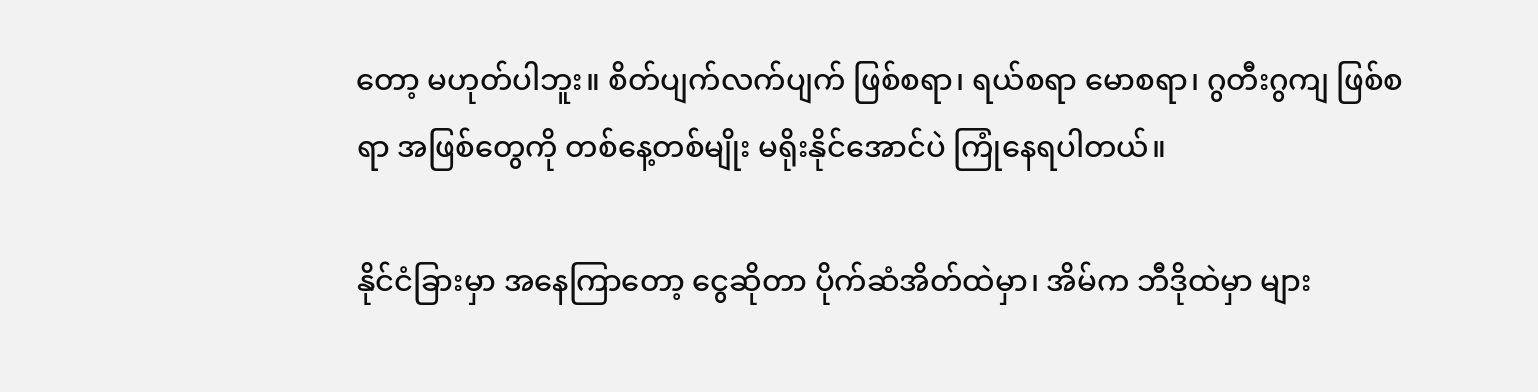တော့ မဟုတ်ပါဘူး။ စိတ်ပျက်လက်ပျက် ဖြစ်စရာ၊ ရယ်စရာ မောစရာ၊ ဂွတီးဂွကျ ဖြစ်စရာ အဖြစ်တွေကို တစ်နေ့တစ်မျိုး မရိုးနိုင်အောင်ပဲ ကြုံနေရပါတယ်။

နိုင်ငံခြားမှာ အနေကြာတော့ ငွေဆိုတာ ပိုက်ဆံအိတ်ထဲမှာ၊ အိမ်က ဘီဒိုထဲမှာ များ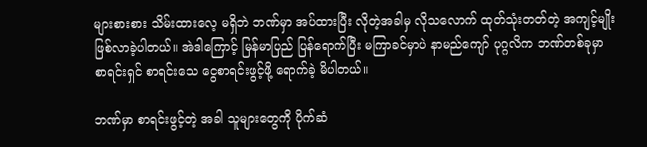များစားစား သိမ်းထားလေ့ မရှိဘဲ ဘဏ်မှာ အပ်ထားပြီး လိုတဲ့အခါမှ လိုသလောက် ထုတ်သုံးတတ်တဲ့ အကျင့်မျိုး ဖြစ်လာခဲ့ပါတယ်။ အဲဒါကြောင့် မြန်မာပြည် ပြန်ရောက်ပြီး မကြာခင်မှာပဲ နာမည်ကျော် ပုဂ္ဂလိက ဘဏ်တစ်ခုမှာ စာရင်းရှင် စာရင်းသေ ငွေစာရင်းဖွင့်ဖို့ ရောက်ခဲ့ မိပါတယ်။

ဘဏ်မှာ စာရင်းဖွင့်တဲ့ အခါ သူများတွေကို ပိုက်ဆံ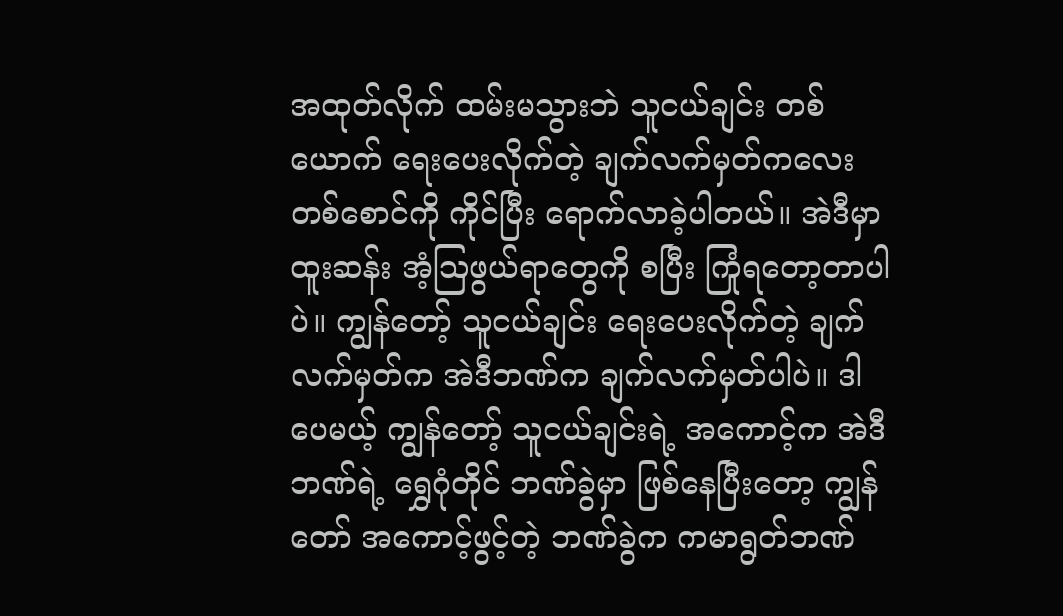အထုတ်လိုက် ထမ်းမသွားဘဲ သူငယ်ချင်း တစ်ယောက် ရေးပေးလိုက်တဲ့ ချက်လက်မှတ်ကလေး တစ်စောင်ကို ကိုင်ပြီး ရောက်လာခဲ့ပါတယ်။ အဲဒီမှာ ထူးဆန်း အံ့ဩဖွယ်ရာတွေကို စပြီး ကြုံရတော့တာပါပဲ။ ကျွန်တော့် သူငယ်ချင်း ရေးပေးလိုက်တဲ့ ချက်လက်မှတ်က အဲဒီဘဏ်က ချက်လက်မှတ်ပါပဲ။ ဒါပေမယ့် ကျွန်တော့် သူငယ်ချင်းရဲ့ အကောင့်က အဲဒီဘဏ်ရဲ့ ရွှေဂုံတိုင် ဘဏ်ခွဲမှာ ဖြစ်နေပြီးတော့ ကျွန်တော် အကောင့်ဖွင့်တဲ့ ဘဏ်ခွဲက ကမာရွတ်ဘဏ်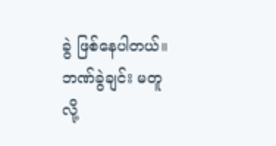ခွဲ ဖြစ်နေပါတယ်။ ဘဏ်ခွဲချင်း မတူလို့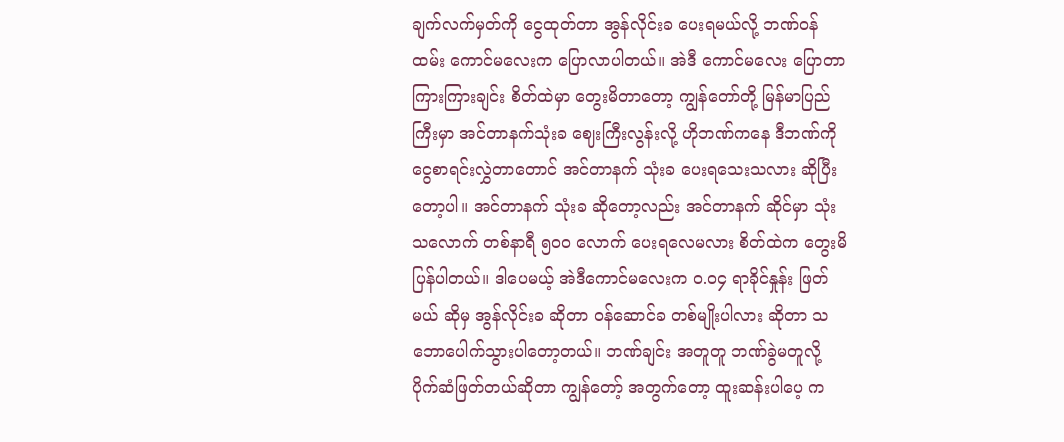ချက်လက်မှတ်ကို ငွေထုတ်တာ အွန်လိုင်းခ ပေးရမယ်လို့ ဘဏ်ဝန်ထမ်း ကောင်မလေးက ပြောလာပါတယ်။ အဲဒီ ကောင်မလေး ပြောတာ ကြားကြားချင်း စိတ်ထဲမှာ တွေးမိတာတော့ ကျွန်တော်တို့ မြန်မာပြည်ကြီးမှာ အင်တာနက်သုံးခ ဈေးကြီးလွန်းလို့ ဟိုဘဏ်ကနေ ဒီဘဏ်ကို ငွေစာရင်းလွှဲတာတောင် အင်တာနက် သုံးခ ပေးရသေးသလား ဆိုပြီးတော့ပါ။ အင်တာနက် သုံးခ ဆိုတော့လည်း အင်တာနက် ဆိုင်မှာ သုံးသလောက် တစ်နာရီ ၅၀၀ လောက် ပေးရလေမလား စိတ်ထဲက တွေးမိပြန်ပါတယ်။ ဒါပေမယ့် အဲဒီကောင်မလေးက ၀.၀၄ ရာခိုင်နှုန်း ဖြတ်မယ် ဆိုမှ အွန်လိုင်းခ ဆိုတာ ဝန်ဆောင်ခ တစ်မျိုးပါလား ဆိုတာ သဘောပေါက်သွားပါတော့တယ်။ ဘဏ်ချင်း အတူတူ ဘဏ်ခွဲမတူလို့ ပိုက်ဆံဖြတ်တယ်ဆိုတာ ကျွန်တော့် အတွက်တော့ ထူးဆန်းပါပေ့ က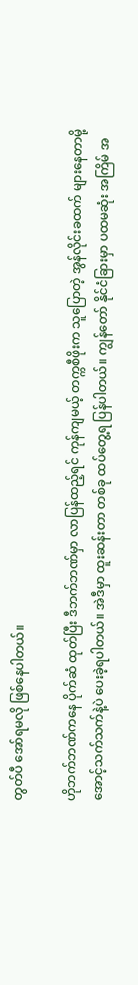တွတ်ပီ အော်ရမလို ဖြစ်နေပါတယ်။

ဟိုဘက်ဘဏ်ကနေ ပိုက်ဆံ ထုတ်ပြီး ဒီဘက်ဘဏ်မှာ လာပြန်ထည့်ရင် ကုန်ကျမယ့် တက္ကစီဖိုးက သူပြောတဲ့ အွန်လိုင်းခထက် များနေတာမို့ အောင့်သက်သက်နဲ့ပဲ ပေးခဲ့ရပါတယ်။ အဲဒီမှာ ထူးဆန်းတာ တစ်ခု ထပ်တွေ့ရ ပြန်ပါတယ်။ ကျွန်တော် နိုင်ငံခြားမှာ ပထမဆုံး အကြိမ် အ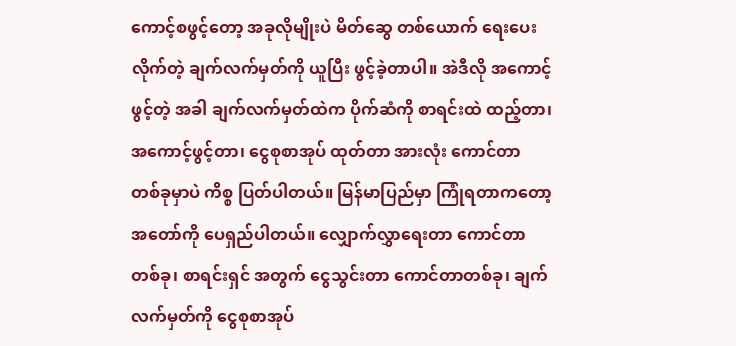ကောင့်စဖွင့်တော့ အခုလိုမျိုးပဲ မိတ်ဆွေ တစ်ယောက် ရေးပေးလိုက်တဲ့ ချက်လက်မှတ်ကို ယူပြီး ဖွင့်ခဲ့တာပါ။ အဲဒီလို အကောင့်ဖွင့်တဲ့ အခါ ချက်လက်မှတ်ထဲက ပိုက်ဆံကို စာရင်းထဲ ထည့်တာ၊ အကောင့်ဖွင့်တာ၊ ငွေစုစာအုပ် ထုတ်တာ အားလုံး ကောင်တာ တစ်ခုမှာပဲ ကိစ္စ ပြတ်ပါတယ်။ မြန်မာပြည်မှာ ကြုံရတာကတော့ အတော်ကို ပေရှည်ပါတယ်။ လျှောက်လွှာရေးတာ ကောင်တာ တစ်ခု၊ စာရင်းရှင် အတွက် ငွေသွင်းတာ ကောင်တာတစ်ခု၊ ချက်လက်မှတ်ကို ငွေစုစာအုပ်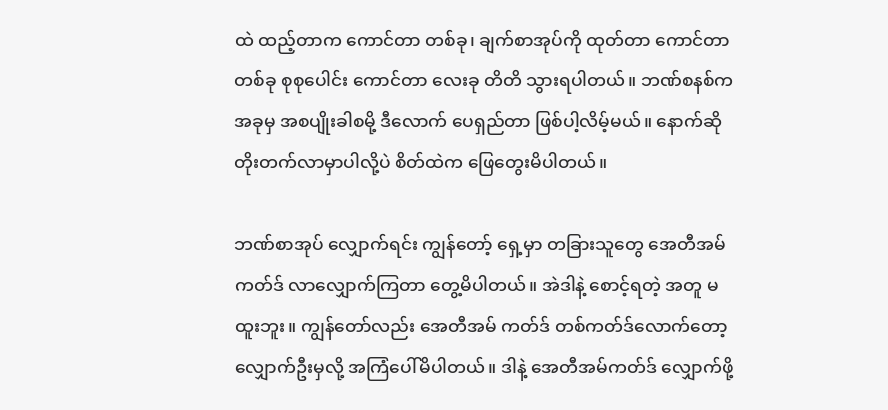ထဲ ထည့်တာက ကောင်တာ တစ်ခု၊ ချက်စာအုပ်ကို ထုတ်တာ ကောင်တာ တစ်ခု စုစုပေါင်း ကောင်တာ လေးခု တိတိ သွားရပါတယ်။ ဘဏ်စနစ်က အခုမှ အစပျိုးခါစမို့ ဒီလောက် ပေရှည်တာ ဖြစ်ပါ့လိမ့်မယ်။ နောက်ဆို တိုးတက်လာမှာပါလို့ပဲ စိတ်ထဲက ဖြေတွေးမိပါတယ်။

ဘဏ်စာအုပ် လျှောက်ရင်း ကျွန်တော့် ရှေ့မှာ တခြားသူတွေ အေတီအမ်ကတ်ဒ် လာလျှောက်ကြတာ တွေ့မိပါတယ်။ အဲဒါနဲ့ စောင့်ရတဲ့ အတူ မထူးဘူး။ ကျွန်တော်လည်း အေတီအမ် ကတ်ဒ် တစ်ကတ်ဒ်လောက်တော့ လျှောက်ဦးမှလို့ အကြံပေါ်မိပါတယ်။ ဒါနဲ့ အေတီအမ်ကတ်ဒ် လျှောက်ဖို့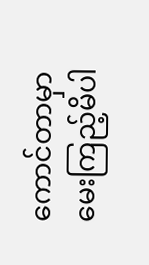ကောင်တာမှာ မေးကြည့်မိပါ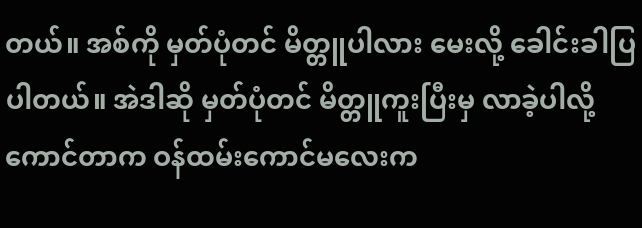တယ်။ အစ်ကို မှတ်ပုံတင် မိတ္တူပါလား မေးလို့ ခေါင်းခါပြပါတယ်။ အဲဒါဆို မှတ်ပုံတင် မိတ္တူကူးပြီးမှ လာခဲ့ပါလို့ ကောင်တာက ဝန်ထမ်းကောင်မလေးက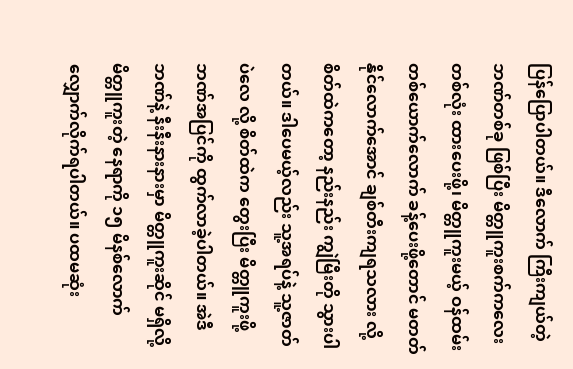ပြန်ပြောပါတယ်။ ဒီလောက် ကြီးကျယ်တဲ့ ဘဏ်တစ်ခု ဖြစ်ပြီး မိတ္တူကူးစက်ကလေး တစ်လုံး ထားပေးဖို့၊ မိတ္တူကူးမယ့် ဝန်ထမ်း တစ်ယောက်လောက် ခန့်ပေးဖို့တောင် မတတ်နိုင်လောက်အောင် ချစ်တီးကျရသလား လို့ စိတ်ထဲကတော့ နည်းနည်း ကျွဲမြီးတို သွားပါတယ်။ ဒါပေမယ့်လည်း သူ့အရပ်နဲ့ သူ့ဇာတ်ပဲလေ လို့ စိတ်ထဲက တွေးပြီး မိတ္တူကူးဖို့ ဘဏ်အပြင်ကို ထွက်လာခဲ့ပါတယ်။ အဲဒီဘဏ်နဲ့ နီးနီးနားနားမှာ မိတ္တူကူးဆိုင် မရှိလို့ မိတ္တူကူးတဲ့ နေရာကို ၁၅ မိနစ်လောက် လျှောက်လိုက်ရပါတယ်။ ပထမဆုံး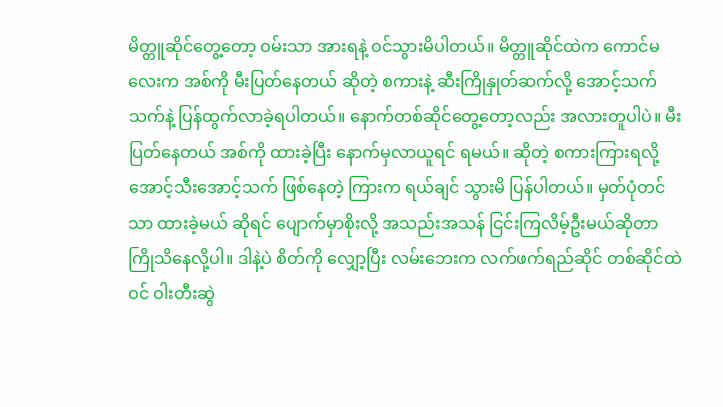မိတ္တူဆိုင်တွေ့တော့ ဝမ်းသာ အားရနဲ့ ဝင်သွားမိပါတယ်။ မိတ္တူဆိုင်ထဲက ကောင်မလေးက အစ်ကို မီးပြတ်နေတယ် ဆိုတဲ့ စကားနဲ့ ဆီးကြိုနှုတ်ဆက်လို့ အောင့်သက်သက်နဲ့ ပြန်ထွက်လာခဲ့ရပါတယ်။ နောက်တစ်ဆိုင်တွေ့တော့လည်း အလားတူပါပဲ။ မီးပြတ်နေတယ် အစ်ကို ထားခဲ့ပြီး နောက်မှလာယူရင် ရမယ်။ ဆိုတဲ့ စကားကြားရလို့ အောင့်သီးအောင့်သက် ဖြစ်နေတဲ့ ကြားက ရယ်ချင် သွားမိ ပြန်ပါတယ်။ မှတ်ပုံတင်သာ ထားခဲ့မယ် ဆိုရင် ပျောက်မှာစိုးလို့ အသည်းအသန် ငြင်းကြလိမ့်ဦးမယ်ဆိုတာ ကြိုသိနေလို့ပါ။ ဒါနဲ့ပဲ စိတ်ကို လျှော့ပြီး လမ်းဘေးက လက်ဖက်ရည်ဆိုင် တစ်ဆိုင်ထဲဝင် ဝါးတီးဆွဲ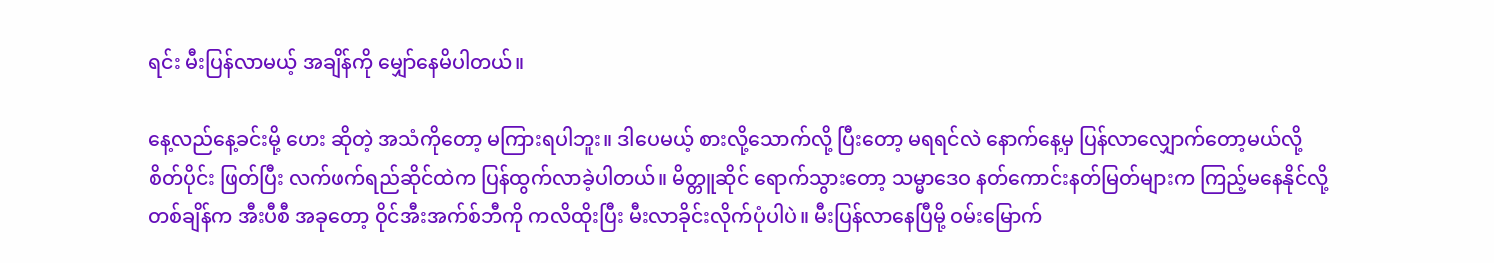ရင်း မီးပြန်လာမယ့် အချိန်ကို မျှော်နေမိပါတယ်။

နေ့လည်နေ့ခင်းမို့ ဟေး ဆိုတဲ့ အသံကိုတော့ မကြားရပါဘူး။ ဒါပေမယ့် စားလို့သောက်လို့ ပြီးတော့ မရရင်လဲ နောက်နေ့မှ ပြန်လာလျှောက်တော့မယ်လို့ စိတ်ပိုင်း ဖြတ်ပြီး လက်ဖက်ရည်ဆိုင်ထဲက ပြန်ထွက်လာခဲ့ပါတယ်။ မိတ္တူဆိုင် ရောက်သွားတော့ သမ္မာဒေဝ နတ်ကောင်းနတ်မြတ်များက ကြည့်မနေနိုင်လို့ တစ်ချိန်က အီးပီစီ အခုတော့ ဝိုင်အီးအက်စ်ဘီကို ကလိထိုးပြီး မီးလာခိုင်းလိုက်ပုံပါပဲ။ မီးပြန်လာနေပြီမို့ ဝမ်းမြောက်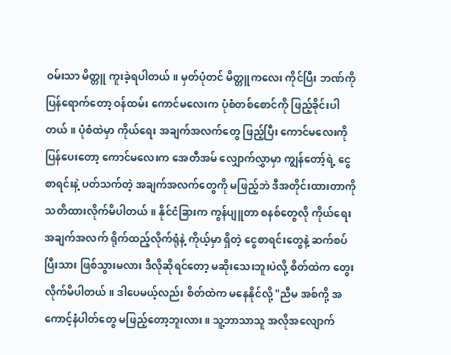ဝမ်းသာ မိတ္တူ ကူးခဲ့ရပါတယ်။ မှတ်ပုံတင် မိတ္တူကလေး ကိုင်ပြီး ဘဏ်ကို ပြန်ရောက်တော့ ဝန်ထမ်း ကောင်မလေးက ပုံစံတစ်စောင်ကို ဖြည့်ခိုင်းပါတယ်။ ပုံစံထဲမှာ ကိုယ်ရေး အချက်အလက်တွေ ဖြည့်ပြီး ကောင်မလေးကို ပြန်ပေးတော့ ကောင်မလေးက အေတီအမ် လျှောက်လွှာမှာ ကျွန်တော့်ရဲ့ ငွေစာရင်းနဲ့ ပတ်သက်တဲ့ အချက်အလက်တွေကို မဖြည့်ဘဲ ဒီအတိုင်းထားတာကို သတိထားလိုက်မိပါတယ်။ နိုင်ငံခြားက ကွန်ပျူတာ စနစ်တွေလို ကိုယ်ရေးအချက်အလက် ရိုက်ထည့်လိုက်ရုံနဲ့ ကိုယ့်မှာ ရှိတဲ့ ငွေစာရင်းတွေနဲ့ ဆက်စပ်ပြီးသား ဖြစ်သွားမလား ဒီလိုဆိုရင်တော့ မဆိုးသေးဘူးပဲလို့ စိတ်ထဲက တွေးလိုက်မိပါတယ်။ ဒါပေမယ့်လည်း စိတ်ထဲက မနေနိုင်လို့ "ညီမ အစ်ကို့ အကောင့်နံပါတ်တွေ မဖြည့်တော့ဘူးလား။ သူ့ဘာသာသူ အလိုအလျောက်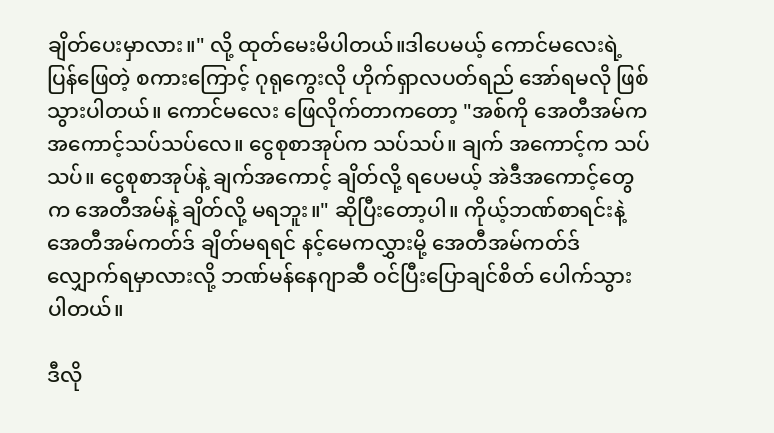ချိတ်ပေးမှာလား။" လို့ ထုတ်မေးမိပါတယ်။ဒါပေမယ့် ကောင်မလေးရဲ့ ပြန်ဖြေတဲ့ စကားကြောင့် ဂုရုကွေးလို ဟိုက်ရှာလပတ်ရည် အော်ရမလို ဖြစ်သွားပါတယ်။ ကောင်မလေး ဖြေလိုက်တာကတော့ "အစ်ကို အေတီအမ်က အကောင့်သပ်သပ်လေ။ ငွေစုစာအုပ်က သပ်သပ်။ ချက် အကောင့်က သပ်သပ်။ ငွေစုစာအုပ်နဲ့ ချက်အကောင့် ချိတ်လို့ ရပေမယ့် အဲဒီအကောင့်တွေက အေတီအမ်နဲ့ ချိတ်လို့ မရဘူး။" ဆိုပြီးတော့ပါ။ ကိုယ့်ဘဏ်စာရင်းနဲ့ အေတီအမ်ကတ်ဒ် ချိတ်မရရင် နင့်မေကလွှားမို့ အေတီအမ်ကတ်ဒ် လျှောက်ရမှာလားလို့ ဘဏ်မန်နေဂျာဆီ ဝင်ပြီးပြောချင်စိတ် ပေါက်သွားပါတယ်။

ဒီလို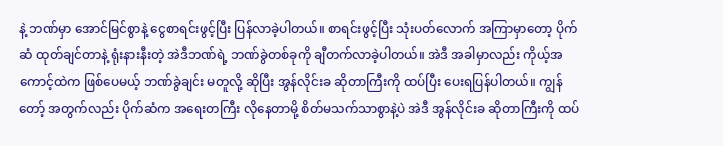နဲ့ ဘဏ်မှာ အောင်မြင်စွာနဲ့ ငွေစာရင်းဖွင့်ပြီး ပြန်လာခဲ့ပါတယ်။ စာရင်းဖွင့်ပြီး သုံးပတ်လောက် အကြာမှာတော့ ပိုက်ဆံ ထုတ်ချင်တာနဲ့ ရုံးနားနီးတဲ့ အဲဒီဘဏ်ရဲ့ ဘဏ်ခွဲတစ်ခုကို ချီတက်လာခဲ့ပါတယ်။ အဲဒီ အခါမှာလည်း ကိုယ့်အကောင့်ထဲက ဖြစ်ပေမယ့် ဘဏ်ခွဲချင်း မတူလို့ ဆိုပြီး အွန်လိုင်းခ ဆိုတာကြီးကို ထပ်ပြီး ပေးရပြန်ပါတယ်။ ကျွန်တော့် အတွက်လည်း ပိုက်ဆံက အရေးတကြီး လိုနေတာမို့ စိတ်မသက်သာစွာနဲ့ပဲ အဲဒီ အွန်လိုင်းခ ဆိုတာကြီးကို ထပ်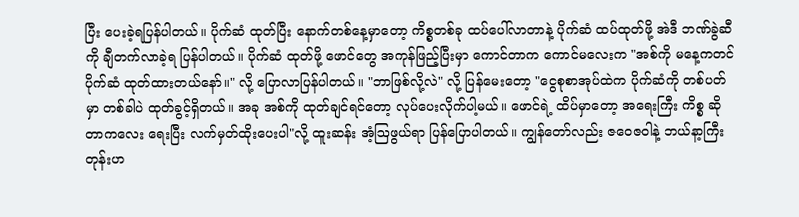ပြီး ပေးခဲ့ရပြန်ပါတယ်။ ပိုက်ဆံ ထုတ်ပြီး နောက်တစ်နေ့မှာတော့ ကိစ္စတစ်ခု ထပ်ပေါ်လာတာနဲ့ ပိုက်ဆံ ထပ်ထုတ်ဖို့ အဲဒီ ဘဏ်ခွဲဆီကို ချီတက်လာခဲ့ရ ပြန်ပါတယ်။ ပိုက်ဆံ ထုတ်ဖို့ ဖောင်တွေ အကုန်ဖြည့်ပြီးမှာ ကောင်တာက ကောင်မလေးက "အစ်ကို မနေ့ကတင် ပိုက်ဆံ ထုတ်ထားတယ်နော်။" လို့ ပြောလာပြန်ပါတယ်။ "ဘာဖြစ်လို့လဲ" လို့ ပြန်မေးတော့ "ငွေစုစာအုပ်ထဲက ပိုက်ဆံကို တစ်ပတ်မှာ တစ်ခါပဲ ထုတ်ခွင့်ရှိတယ်။ အခု အစ်ကို ထုတ်ချင်ရင်တော့ လုပ်ပေးလိုက်ပါ့မယ်။ ဖောင်ရဲ့ ထိပ်မှာတော့ အရေးကြီး ကိစ္စ ဆိုတာကလေး ရေးပြီး လက်မှတ်ထိုးပေးပါ"လို့ ထူးဆန်း အံ့ဩဖွယ်ရာ ပြန်ပြောပါတယ်။ ကျွန်တော်လည်း ဇဝေဇဝါနဲ့ ဘယ်နာ့ကြီးတုန်းဟ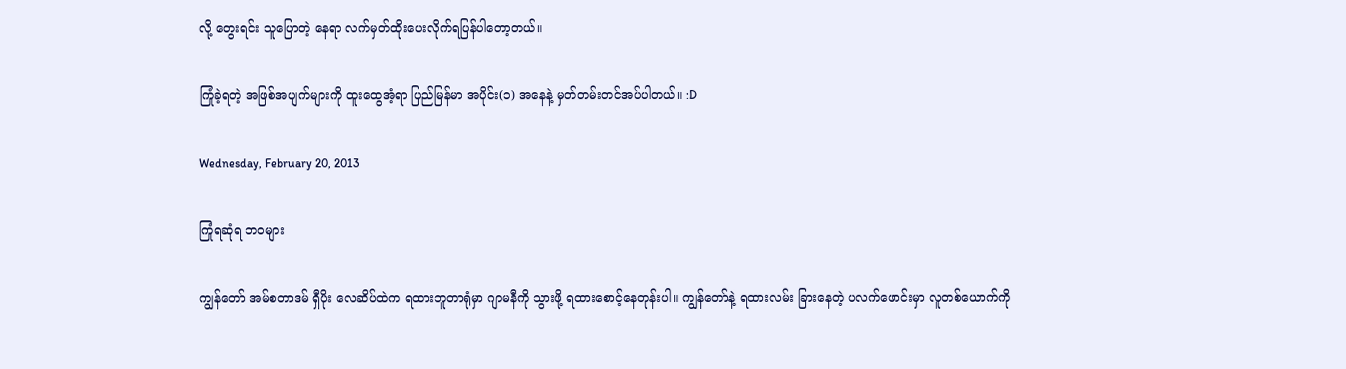လို့ တွေးရင်း သူပြောတဲ့ နေရာ လက်မှတ်ထိုးပေးလိုက်ရပြန်ပါတော့တယ်။

ကြုံခဲ့ရတဲ့ အဖြစ်အပျက်များကို ထူးထွေအံ့ရာ ပြည်မြန်မာ အပိုင်း(၁) အနေနဲ့ မှတ်တမ်းတင်အပ်ပါတယ်။ :D

Wednesday, February 20, 2013

ကြုံရဆုံရ ဘဝများ

ကျွန်တော် အမ်စတာဒမ် ရှီပိုး လေဆိပ်ထဲက ရထားဘူတာရုံမှာ ဂျာမနီကို သွားဖို့ ရထားစောင့်နေတုန်းပါ။ ကျွန်တော်နဲ့ ရထားလမ်း ခြားနေတဲ့ ပလက်ဖောင်းမှာ လူတစ်ယောက်ကို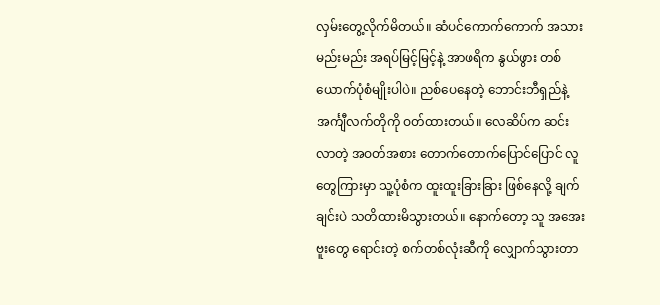လှမ်းတွေ့လိုက်မိတယ်။ ဆံပင်ကောက်ကောက် အသားမည်းမည်း အရပ်မြင့်မြင့်နဲ့ အာဖရိက နွယ်ဖွား တစ်ယောက်ပုံစံမျိုးပါပဲ။ ညစ်ပေနေတဲ့ ဘောင်းဘီရှည်နဲ့ အင်္ကျီလက်တိုကို ဝတ်ထားတယ်။ လေဆိပ်က ဆင်းလာတဲ့ အဝတ်အစား တောက်တောက်ပြောင်ပြောင် လူတွေကြားမှာ သူ့ပုံစံက ထူးထူးခြားခြား ဖြစ်နေလို့ ချက်ချင်းပဲ သတိထားမိသွားတယ်။ နောက်တော့ သူ အအေးဗူးတွေ ရောင်းတဲ့ စက်တစ်လုံးဆီကို လျှောက်သွားတာ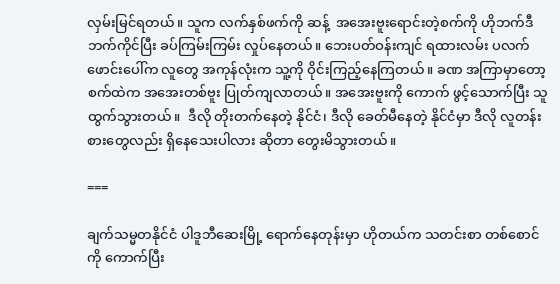လှမ်းမြင်ရတယ်။ သူက လက်နှစ်ဖက်ကို ဆန့်  အအေးဗူးရောင်းတဲ့စက်ကို ဟိုဘက်ဒီဘက်ကိုင်ပြီး ခပ်ကြမ်းကြမ်း လှုပ်နေတယ်။ ဘေးပတ်ဝန်းကျင် ရထားလမ်း ပလက်ဖောင်းပေါ်က လူတွေ အကုန်လုံးက သူ့ကို ဝိုင်းကြည့်နေကြတယ်။ ခဏ အကြာမှာတော့ စက်ထဲက အအေးတစ်ဗူး ပြုတ်ကျလာတယ်။ အအေးဗူးကို ကောက် ဖွင့်သောက်ပြီး သူထွက်သွားတယ်။  ဒီလို တိုးတက်နေတဲ့ နိုင်ငံ၊ ဒီလို ခေတ်မီနေတဲ့ နိုင်ငံမှာ ဒီလို လူတန်းစားတွေလည်း ရှိနေသေးပါလား ဆိုတာ တွေးမိသွားတယ်။

===

ချက်သမ္မတနိုင်ငံ ပါဒူဘီဆေးမြို့ ရောက်နေတုန်းမှာ ဟိုတယ်က သတင်းစာ တစ်စောင်ကို ကောက်ပြီး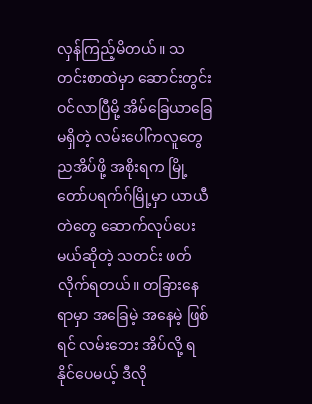လှန်ကြည့်မိတယ်။ သတင်းစာထဲမှာ ဆောင်းတွင်း ဝင်လာပြီမို့ အိမ်ခြေယာခြေ မရှိတဲ့ လမ်းပေါ်ကလူတွေ ညအိပ်ဖို့ အစိုးရက မြို့တော်ပရက်ဂ်မြို့မှာ ယာယီတဲတွေ ဆောက်လုပ်ပေးမယ်ဆိုတဲ့ သတင်း ဖတ်လိုက်ရတယ်။ တခြားနေရာမှာ အခြေမဲ့ အနေမဲ့ ဖြစ်ရင် လမ်းဘေး အိပ်လို့ ရနိုင်ပေမယ့် ဒီလို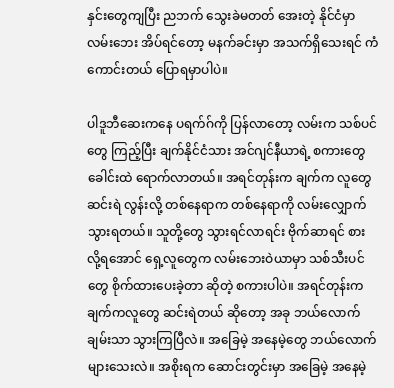နှင်းတွေကျပြီး ညဘက် သွေးခဲမတတ် အေးတဲ့ နိုင်ငံမှာ လမ်းဘေး အိပ်ရင်တော့ မနက်ခင်းမှာ အသက်ရှိသေးရင် ကံကောင်းတယ် ပြောရမှာပါပဲ။

ပါဒူဘီဆေးကနေ ပရက်ဂ်ကို ပြန်လာတော့ လမ်းက သစ်ပင်တွေ ကြည့်ပြီး ချက်နိုင်ငံသား အင်ဂျင်နီယာရဲ့ စကားတွေ ခေါင်းထဲ ရောက်လာတယ်။ အရင်တုန်းက ချက်က လူတွေ ဆင်းရဲ လွန်းလို့ တစ်နေရာက တစ်နေရာကို လမ်းလျှောက် သွားရတယ်။ သူတို့တွေ သွားရင်လာရင်း ဗိုက်ဆာရင် စားလို့ရအောင် ရှေ့လူတွေက လမ်းဘေးဝဲယာမှာ သစ်သီးပင်တွေ စိုက်ထားပေးခဲ့တာ ဆိုတဲ့ စကားပါပဲ။ အရင်တုန်းက ချက်ကလူတွေ ဆင်းရဲတယ် ဆိုတော့ အခု ဘယ်လောက် ချမ်းသာ သွားကြပြီလဲ။ အခြေမဲ့ အနေမဲ့တွေ ဘယ်လောက် များသေးလဲ။ အစိုးရက ဆောင်းတွင်းမှာ အခြေမဲ့ အနေမဲ့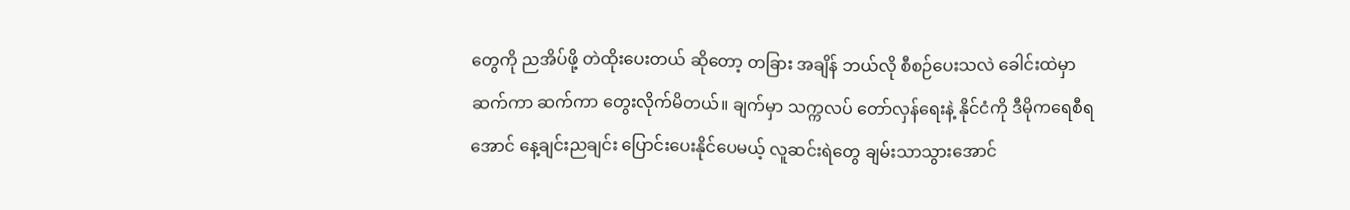တွေကို ညအိပ်ဖို့ တဲထိုးပေးတယ် ဆိုတော့ တခြား အချိန် ဘယ်လို စီစဉ်ပေးသလဲ ခေါင်းထဲမှာ ဆက်ကာ ဆက်ကာ တွေးလိုက်မိတယ်။ ချက်မှာ သက္ကလပ် တော်လှန်ရေးနဲ့ နိုင်ငံကို ဒီမိုကရေစီရအောင် နေ့ချင်းညချင်း ပြောင်းပေးနိုင်ပေမယ့် လူဆင်းရဲတွေ ချမ်းသာသွားအောင်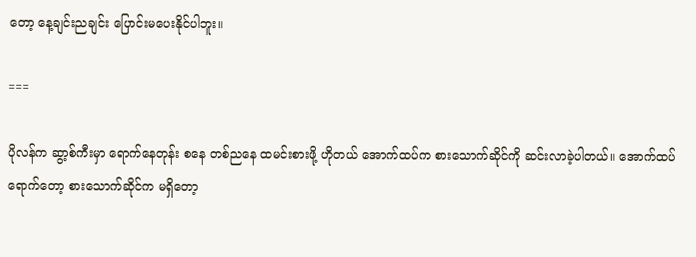တော့ နေ့ချင်းညချင်း ပြောင်းမပေးနိုင်ပါဘူး။

===

ပိုလန်က ဆွာ့စ်ကီးမှာ ရောက်နေတုန်း စနေ တစ်ညနေ ထမင်းစားဖို့ ဟိုတယ် အောက်ထပ်က စားသောက်ဆိုင်ကို ဆင်းလာခဲ့ပါတယ်။ အောက်ထပ်ရောက်တော့ စားသောက်ဆိုင်က မရှိတော့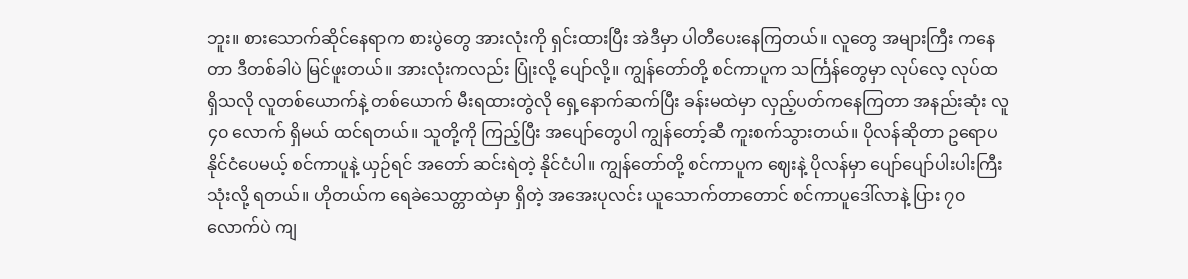ဘူး။ စားသောက်ဆိုင်နေရာက စားပွဲတွေ အားလုံးကို ရှင်းထားပြီး အဲဒီမှာ ပါတီပေးနေကြတယ်။ လူတွေ အများကြီး ကနေတာ ဒီတစ်ခါပဲ မြင်ဖူးတယ်။ အားလုံးကလည်း ပြုံးလို့ ပျော်လို့။ ကျွန်တော်တို့ စင်ကာပူက သင်္ကြန်တွေမှာ လုပ်လေ့ လုပ်ထ ရှိသလို လူတစ်ယောက်နဲ့ တစ်ယောက် မီးရထားတွဲလို ရှေ့နောက်ဆက်ပြီး ခန်းမထဲမှာ လှည့်ပတ်ကနေကြတာ အနည်းဆုံး လူ ၄၀ လောက် ရှိမယ် ထင်ရတယ်။ သူတို့ကို ကြည့်ပြီး အပျော်တွေပါ ကျွန်တော့်ဆီ ကူးစက်သွားတယ်။ ပိုလန်ဆိုတာ ဥရောပနိုင်ငံပေမယ့် စင်ကာပူနဲ့ ယှဉ်ရင် အတော် ဆင်းရဲတဲ့ နိုင်ငံပါ။ ကျွန်တော်တို့ စင်ကာပူက ဈေးနဲ့ ပိုလန်မှာ ပျော်ပျော်ပါးပါးကြီး သုံးလို့ ရတယ်။ ဟိုတယ်က ရေခဲသေတ္တာထဲမှာ ရှိတဲ့ အအေးပုလင်း ယူသောက်တာတောင် စင်ကာပူဒေါ်လာနဲ့ ပြား ၇၀ လောက်ပဲ ကျ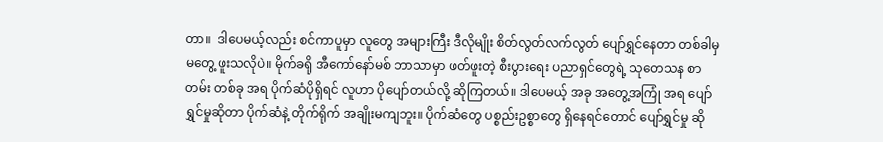တာ။  ဒါပေမယ့်လည်း စင်ကာပူမှာ လူတွေ အများကြီး ဒီလိုမျိုး စိတ်လွတ်လက်လွတ် ပျော်ရွှင်နေတာ တစ်ခါမှ မတွေ့ ဖူးသလိုပဲ။ မိုက်ခရို အီကော်နော်မစ် ဘာသာမှာ ဖတ်ဖူးတဲ့ စီးပွားရေး ပညာရှင်တွေရဲ့ သုတေသန စာတမ်း တစ်ခု အရ ပိုက်ဆံပိုရှိရင် လူဟာ ပိုပျော်တယ်လို့ ဆိုကြတယ်။ ဒါပေမယ့် အခု အတွေ့အကြုံ အရ ပျော်ရွှင်မှုဆိုတာ ပိုက်ဆံနဲ့ တိုက်ရိုက် အချိုးမကျဘူး။ ပိုက်ဆံတွေ ပစ္စည်းဥစ္စာတွေ ရှိနေရင်တောင် ပျော်ရွှင်မှု ဆို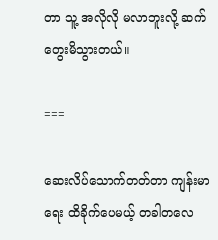တာ သူ့ အလိုလို မလာဘူးလို့ ဆက်တွေးမိသွားတယ်။

===

ဆေးလိပ်သောက်တတ်တာ ကျန်းမာရေး ထိခိုက်ပေမယ့် တခါတလေ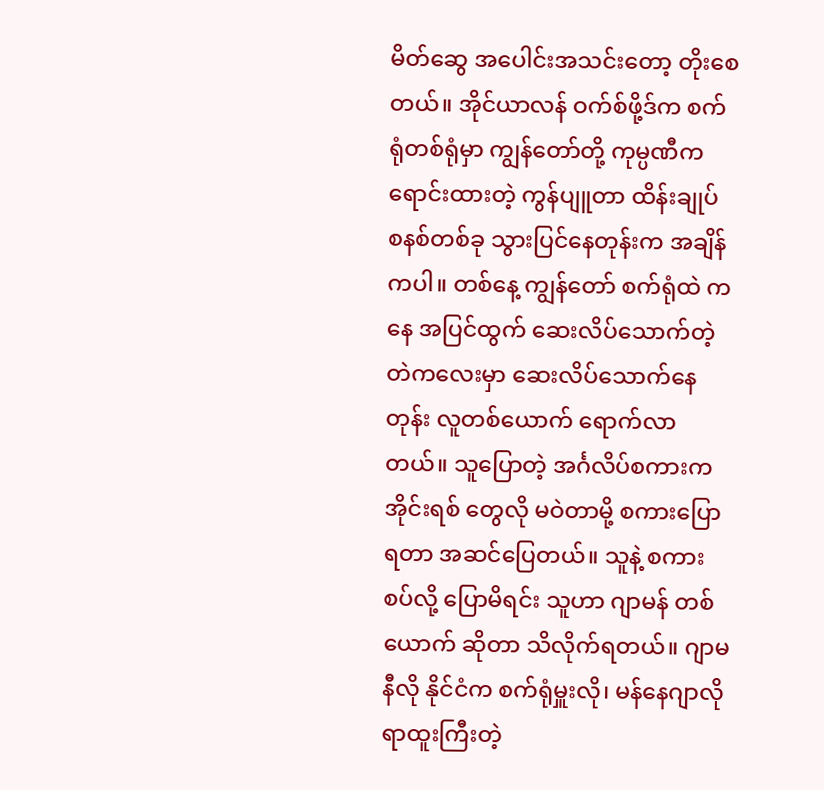မိတ်ဆွေ အပေါင်းအသင်းတော့ တိုးစေတယ်။ အိုင်ယာလန် ဝက်စ်ဖို့ဒ်က စက်ရုံတစ်ရုံမှာ ကျွန်တော်တို့ ကုမ္ပဏီက ရောင်းထားတဲ့ ကွန်ပျူတာ ထိန်းချုပ် စနစ်တစ်ခု သွားပြင်နေတုန်းက အချိန်ကပါ။ တစ်နေ့ ကျွန်တော် စက်ရုံထဲ ကနေ အပြင်ထွက် ဆေးလိပ်သောက်တဲ့ တဲကလေးမှာ ဆေးလိပ်သောက်နေတုန်း လူတစ်ယောက် ရောက်လာတယ်။ သူပြောတဲ့ အင်္ဂလိပ်စကားက အိုင်းရစ် တွေလို မဝဲတာမို့ စကားပြောရတာ အဆင်ပြေတယ်။ သူနဲ့ စကားစပ်လို့ ပြောမိရင်း သူဟာ ဂျာမန် တစ်ယောက် ဆိုတာ သိလိုက်ရတယ်။ ဂျာမနီလို နိုင်ငံက စက်ရုံမှူးလို၊ မန်နေဂျာလို ရာထူးကြီးတဲ့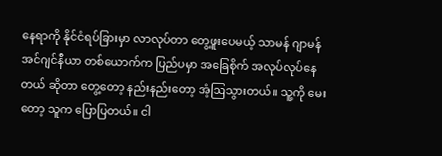နေရာကို နိုင်ငံရပ်ခြားမှာ လာလုပ်တာ တွေ့ဖူးပေမယ့် သာမန် ဂျာမန် အင်ဂျင်နီယာ တစ်ယောက်က ပြည်ပမှာ အခြေစိုက် အလုပ်လုပ်နေတယ် ဆိုတာ တွေ့တော့ နည်းနည်းတော့ အံ့ဩသွားတယ်။ သူ့ကို မေးတော့ သူက ပြောပြတယ်။ ငါ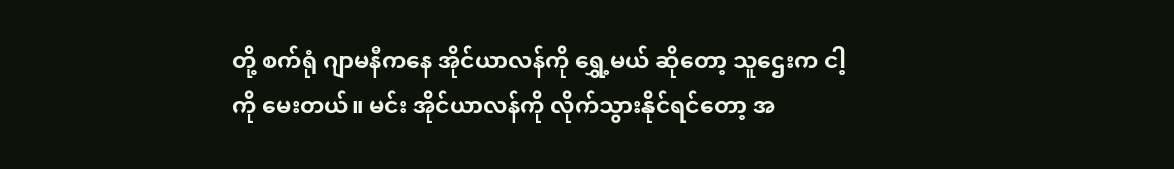တို့ စက်ရုံ ဂျာမနီကနေ အိုင်ယာလန်ကို ရွှေ့မယ် ဆိုတော့ သူဌေးက ငါ့ကို မေးတယ်။ မင်း အိုင်ယာလန်ကို လိုက်သွားနိုင်ရင်တော့ အ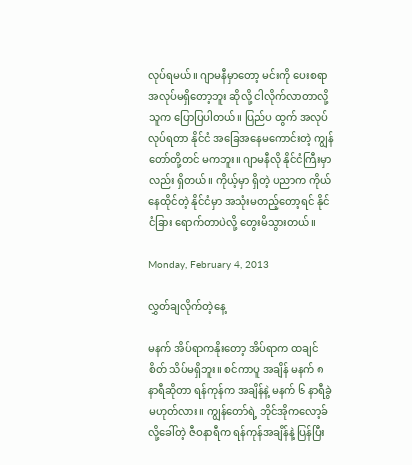လုပ်ရမယ်။ ဂျာမနီမှာတော့ မင်းကို ပေးစရာ အလုပ်မရှိတော့ဘူး ဆိုလို့ ငါလိုက်လာတာလို့ သူက ပြောပြပါတယ်။ ပြည်ပ ထွက် အလုပ်လုပ်ရတာ နိုင်ငံ အခြေအနေမကောင်းတဲ့ ကျွန်တော်တို့တင် မကဘူး။ ဂျာမနီလို နိုင်ငံကြီးမှာလည်း ရှိတယ်။ ကိုယ့်မှာ ရှိတဲ့ ပညာက ကိုယ်နေထိုင်တဲ့ နိုင်ငံမှာ အသုံးမတည့်တော့ရင် နိုင်ငံခြား ရောက်တာပဲလို့ တွေးမိသွားတယ်။

Monday, February 4, 2013

လွှတ်ချလိုက်တဲ့နေ့

မနက် အိပ်ရာကနိုးတော့ အိပ်ရာက ထချင်စိတ် သိပ်မရှိဘူး။ စင်ကာပူ အချိန် မနက် ၈ နာရီဆိုတာ ရန်ကုန်က အချိန်နဲ့ မနက် ၆ နာရီခွဲ မဟုတ်လား။ ကျွန်တော်ရဲ့ ဘိုင်အိုကလော့ခ် လို့ခေါ်တဲ့ ဇီဝနာရီက ရန်ကုန်အချိန်နဲ့ ပြန်ပြီး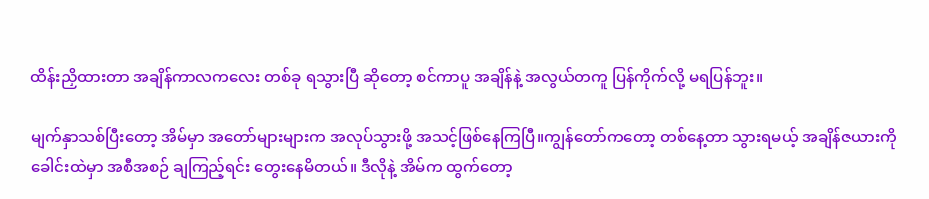ထိန်းညှိထားတာ အချိန်ကာလကလေး တစ်ခု ရသွားပြီ ဆိုတော့ စင်ကာပူ အချိန်နဲ့ အလွယ်တကူ ပြန်ကိုက်လို့ မရပြန်ဘူး။

မျက်နှာသစ်ပြီးတော့ အိမ်မှာ အတော်များများက အလုပ်သွားဖို့ အသင့်ဖြစ်နေကြပြီ။ကျွန်တော်ကတော့ တစ်နေ့တာ သွားရမယ့် အချိန်ဇယားကို ခေါင်းထဲမှာ အစီအစဉ် ချကြည့်ရင်း တွေးနေမိတယ်။ ဒီလိုနဲ့ အိမ်က ထွက်တော့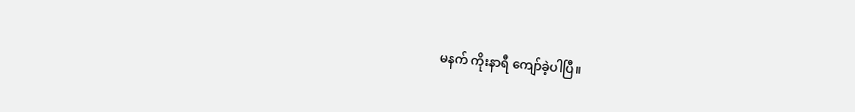မနက် ကိုးနာရီ ကျော်ခဲ့ပါပြီ။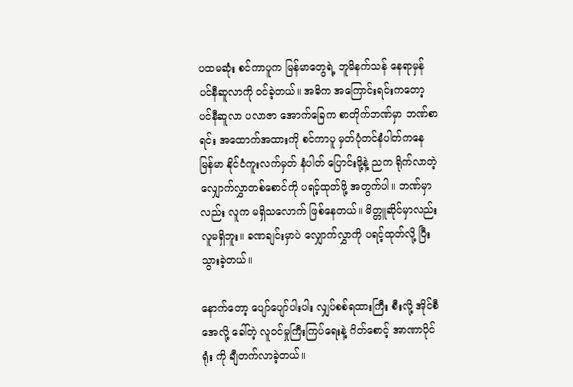ပထမဆုံး စင်ကာပူက မြန်မာတွေရဲ့ ဘူမိနက်သန် နေရာမှန် ပင်နီဆူလာကို ဝင်ခဲ့တယ်။ အဓိက အကြောင်းရင်းကတော့ ပင်နီဆူလာ ပလာဇာ အောက်ခြေက စာတိုက်ဘဏ်မှာ ဘဏ်စာရင်း အထောက်အထားကို စင်ကာပူ မှတ်ပုံတင်နံပါတ်ကနေ မြန်မာ နိုင်ငံကူးလက်မှတ် နံပါတ် ပြောင်းဖို့နဲ့ ညက ရိုက်လာတဲ့ လျှောက်လွှာတစ်စောင်ကို ပရင့်ထုတ်ဖို့ အတွက်ပါ။ ဘဏ်မှာလည်း လူက မရှိသလောက် ဖြစ်နေတယ်။ မိတ္တူဆိုင်မှာလည်း လူမရှိဘူး။ ခဏချင်းမှာပဲ လျှောက်လွှာကို ပရင့်ထုတ်လို့ ပြီးသွားခဲ့တယ်။

နောက်တော့ ပျော်ပျော်ပါးပါး လျှပ်စစ်ရထားကြီး စီးလို့ အိုင်စီအေလို့ ခေါ်တဲ့ လူဝင်မှုကြီးကြပ်ရေးနဲ့ ဂိတ်စောင့် အာဏာပိုင် ရုံး ကို ချီတက်လာခဲ့တယ်။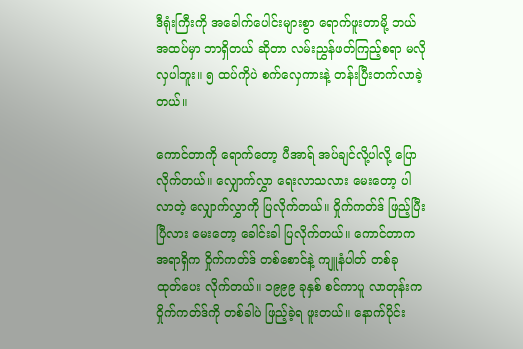ဒီရုံးကြီးကို အခေါက်ပေါင်းများစွာ ရောက်ဖူးတာမို့ ဘယ်အထပ်မှာ ဘာရှိတယ် ဆိုတာ လမ်းညွှန်ဖတ်ကြည့်စရာ မလိုလှပါဘူး။ ၅ ထပ်ကိုပဲ စက်လှေကားနဲ့ တန်းပြီးတက်လာခဲ့တယ်။

ကောင်တာကို ရောက်တော့ ပီအာရ် အပ်ချင်လို့ပါလို့ ပြောလိုက်တယ်။ လျှောက်လွှာ ရေးလာသလား မေးတော့ ပါလာတဲ့ လျှောက်လွှာကို ပြလိုက်တယ်။ ဝှိုက်ကတ်ဒ် ဖြည့်ပြီးပြီလား မေးတော့ ခေါင်းခါ ပြလိုက်တယ်။ ကောင်တာက အရာရှိက ဝှိုက်ကတ်ဒ် တစ်စောင်နဲ့ ကျူနံပါတ် တစ်ခု ထုတ်ပေး လိုက်တယ်။ ၁၉၉၉ ခုနှစ် စင်ကာပူ လာတုန်းက ဝှိုက်ကတ်ဒ်ကို တစ်ခါပဲ ဖြည့်ခဲ့ရ ဖူးတယ်။ နောက်ပိုင်း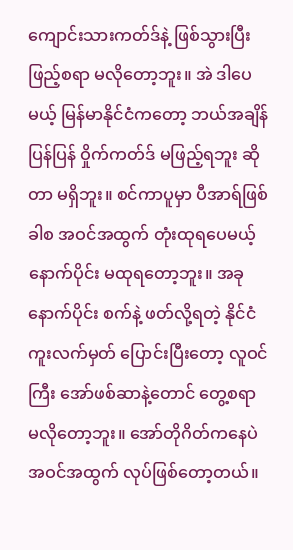ကျောင်းသားကတ်ဒ်နဲ့ ဖြစ်သွားပြီး ဖြည့်စရာ မလိုတော့ဘူး။ အဲ ဒါပေမယ့် မြန်မာနိုင်ငံကတော့ ဘယ်အချိန် ပြန်ပြန် ဝှိုက်ကတ်ဒ် မဖြည့်ရဘူး ဆိုတာ မရှိဘူး။ စင်ကာပူမှာ ပီအာရ်ဖြစ်ခါစ အဝင်အထွက် တုံးထုရပေမယ့် နောက်ပိုင်း မထုရတော့ဘူး။ အခုနောက်ပိုင်း စက်နဲ့ ဖတ်လို့ရတဲ့ နိုင်ငံကူးလက်မှတ် ပြောင်းပြီးတော့ လူဝင်ကြီး အော်ဖစ်ဆာနဲ့တောင် တွေ့စရာ မလိုတော့ဘူး။ အော်တိုဂိတ်ကနေပဲ အဝင်အထွက် လုပ်ဖြစ်တော့တယ်။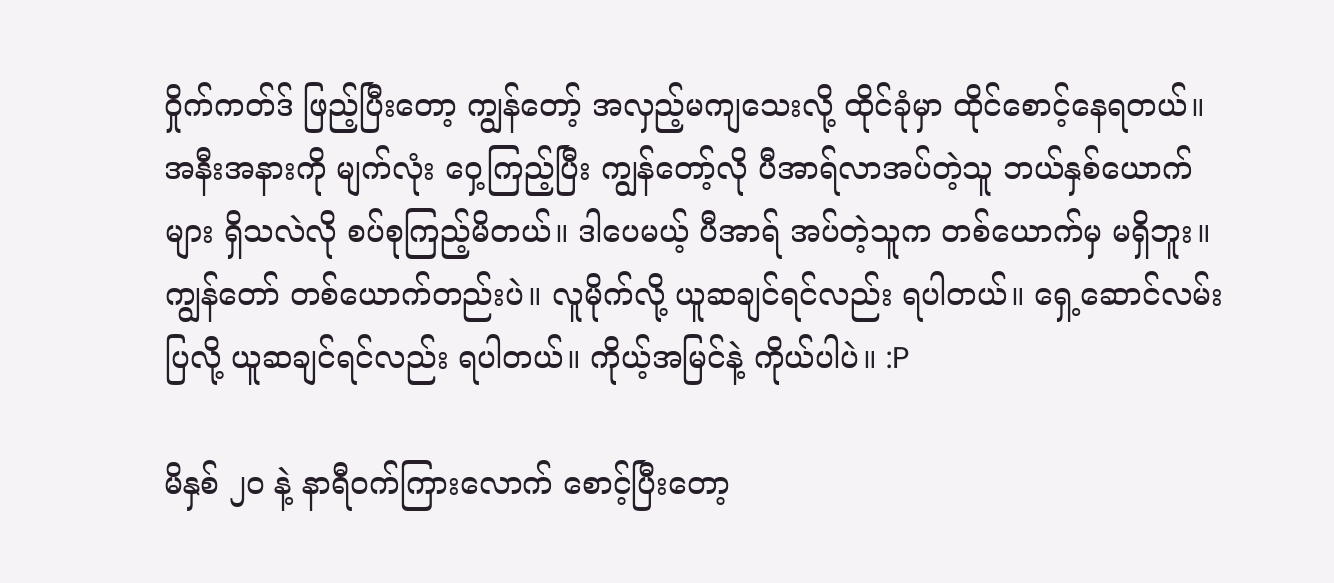ဝှိုက်ကတ်ဒ် ဖြည့်ပြီးတော့ ကျွန်တော့် အလှည့်မကျသေးလို့ ထိုင်ခုံမှာ ထိုင်စောင့်နေရတယ်။  အနီးအနားကို မျက်လုံး ဝှေ့ကြည့်ပြီး ကျွန်တော့်လို ပီအာရ်လာအပ်တဲ့သူ ဘယ်နှစ်ယောက်များ ရှိသလဲလို စပ်စုကြည့်မိတယ်။ ဒါပေမယ့် ပီအာရ် အပ်တဲ့သူက တစ်ယောက်မှ မရှိဘူး။ ကျွန်တော် တစ်ယောက်တည်းပဲ။ လူမိုက်လို့ ယူဆချင်ရင်လည်း ရပါတယ်။ ရှေ့ဆောင်လမ်းပြလို့ ယူဆချင်ရင်လည်း ရပါတယ်။ ကိုယ့်အမြင်နဲ့ ကိုယ်ပါပဲ။ :P

မိနှစ် ၂၀ နဲ့ နာရီဝက်ကြားလောက် စောင့်ပြီးတော့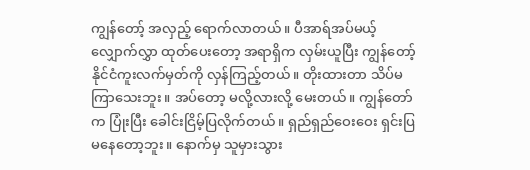ကျွန်တော့် အလှည့် ရောက်လာတယ်။ ပီအာရ်အပ်မယ့် လျှောက်လွှာ ထုတ်ပေးတော့ အရာရှိက လှမ်းယူပြီး ကျွန်တော့် နိုင်ငံကူးလက်မှတ်ကို လှန်ကြည့်တယ်။ တိုးထားတာ သိပ်မကြာသေးဘူး။ အပ်တော့ မလို့လားလို့ မေးတယ်။ ကျွန်တော်က ပြုံးပြီး ခေါင်းငြိမ့်ပြလိုက်တယ်။ ရှည်ရှည်ဝေးဝေး ရှင်းပြ မနေတော့ဘူး။ နောက်မှ သူမှားသွား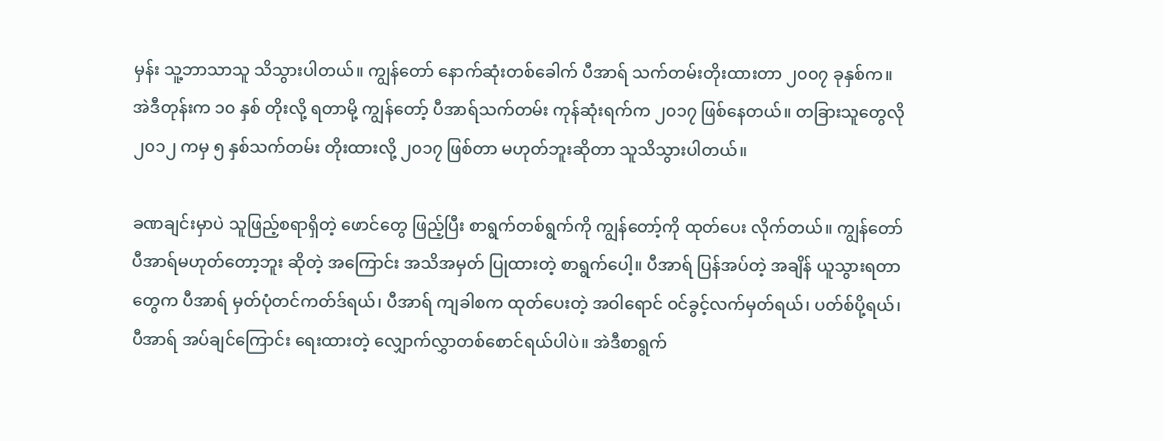မှန်း သူ့ဘာသာသူ သိသွားပါတယ်။ ကျွန်တော် နောက်ဆုံးတစ်ခေါက် ပီအာရ် သက်တမ်းတိုးထားတာ ၂၀၀၇ ခုနှစ်က။ အဲဒီတုန်းက ၁၀ နှစ် တိုးလို့ ရတာမို့ ကျွန်တော့် ပီအာရ်သက်တမ်း ကုန်ဆုံးရက်က ၂၀၁၇ ဖြစ်နေတယ်။ တခြားသူတွေလို ၂၀၁၂ ကမှ ၅ နှစ်သက်တမ်း တိုးထားလို့ ၂၀၁၇ ဖြစ်တာ မဟုတ်ဘူးဆိုတာ သူသိသွားပါတယ်။

ခဏချင်းမှာပဲ သူဖြည့်စရာရှိတဲ့ ဖောင်တွေ ဖြည့်ပြီး စာရွက်တစ်ရွက်ကို ကျွန်တော့်ကို ထုတ်ပေး လိုက်တယ်။ ကျွန်တော် ပီအာရ်မဟုတ်တော့ဘူး ဆိုတဲ့ အကြောင်း အသိအမှတ် ပြုထားတဲ့ စာရွက်ပေါ့။ ပီအာရ် ပြန်အပ်တဲ့ အချိန် ယူသွားရတာ တွေက ပီအာရ် မှတ်ပုံတင်ကတ်ဒ်ရယ်၊ ပီအာရ် ကျခါစက ထုတ်ပေးတဲ့ အဝါရောင် ဝင်ခွင့်လက်မှတ်ရယ်၊ ပတ်စ်ပို့ရယ်၊ ပီအာရ် အပ်ချင်ကြောင်း ရေးထားတဲ့ လျှောက်လွှာတစ်စောင်ရယ်ပါပဲ။ အဲဒီစာရွက်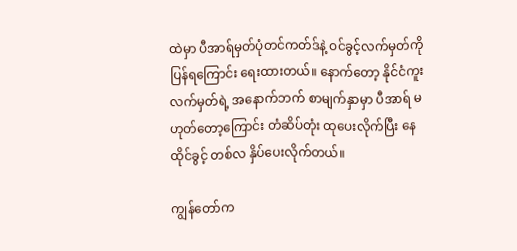ထဲမှာ ပီအာရ်မှတ်ပုံတင်ကတ်ဒ်နဲ့ ဝင်ခွင့်လက်မှတ်ကို ပြန်ရကြောင်း ရေးထားတယ်။ နောက်တော့ နိုင်ငံကူးလက်မှတ်ရဲ့ အနောက်ဘက် စာမျက်နှာမှာ ပီအာရ် မဟုတ်တော့ကြောင်း တံဆိပ်တုံး ထုပေးလိုက်ပြီး နေထိုင်ခွင့် တစ်လ နှိပ်ပေးလိုက်တယ်။

ကျွန်တော်က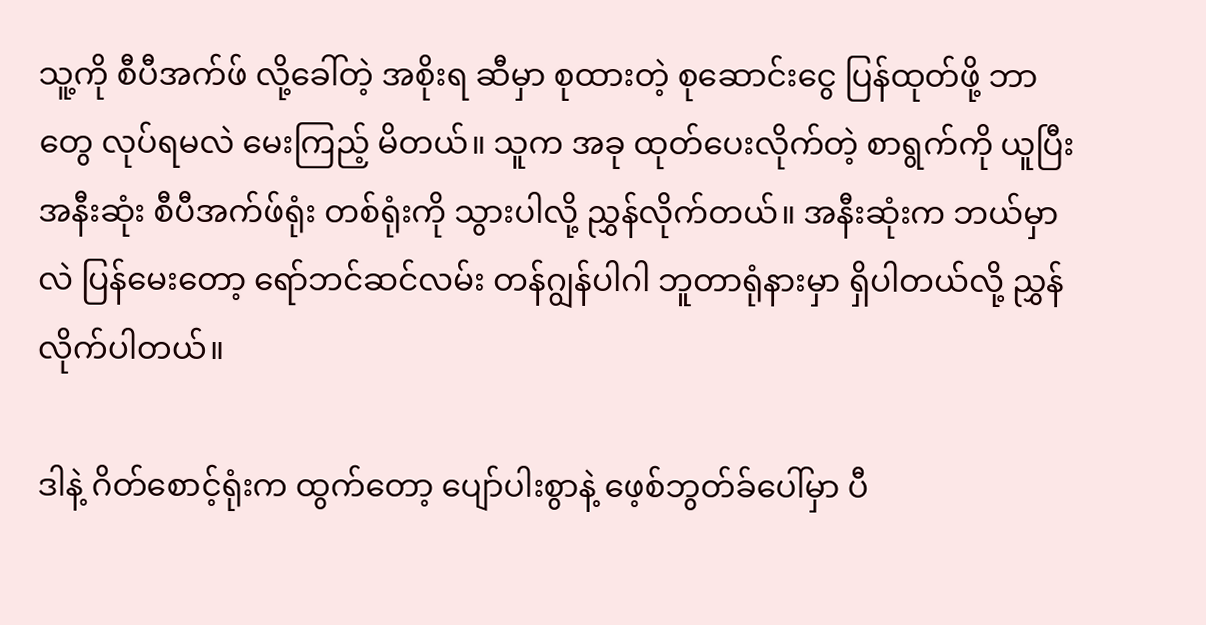သူ့ကို စီပီအက်ဖ် လို့ခေါ်တဲ့ အစိုးရ ဆီမှာ စုထားတဲ့ စုဆောင်းငွေ ပြန်ထုတ်ဖို့ ဘာတွေ လုပ်ရမလဲ မေးကြည့် မိတယ်။ သူက အခု ထုတ်ပေးလိုက်တဲ့ စာရွက်ကို ယူပြီး အနီးဆုံး စီပီအက်ဖ်ရုံး တစ်ရုံးကို သွားပါလို့ ညွှန်လိုက်တယ်။ အနီးဆုံးက ဘယ်မှာလဲ ပြန်မေးတော့ ရော်ဘင်ဆင်လမ်း တန်ဂျွန်ပါဂါ ဘူတာရုံနားမှာ ရှိပါတယ်လို့ ညွှန်လိုက်ပါတယ်။

ဒါနဲ့ ဂိတ်စောင့်ရုံးက ထွက်တော့ ပျော်ပါးစွာနဲ့ ဖေ့စ်ဘွတ်ခ်ပေါ်မှာ ပီ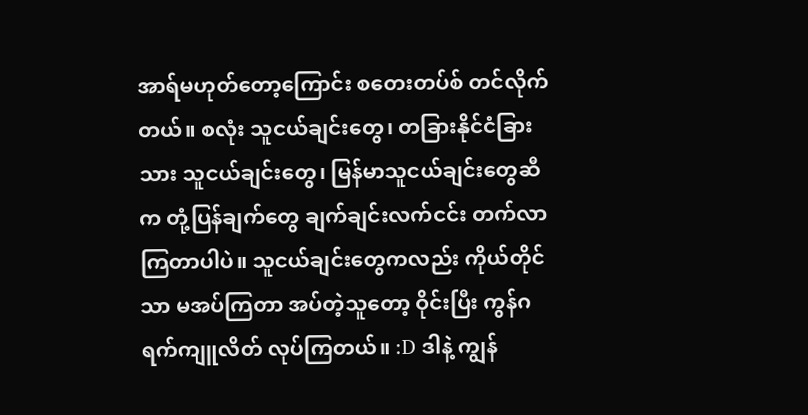အာရ်မဟုတ်တော့ကြောင်း စတေးတပ်စ် တင်လိုက်တယ်။ စလုံး သူငယ်ချင်းတွေ၊ တခြားနိုင်ငံခြားသား သူငယ်ချင်းတွေ၊ မြန်မာသူငယ်ချင်းတွေဆီက တုံ့ပြန်ချက်တွေ ချက်ချင်းလက်ငင်း တက်လာကြတာပါပဲ။ သူငယ်ချင်းတွေကလည်း ကိုယ်တိုင်သာ မအပ်ကြတာ အပ်တဲ့သူတော့ ဝိုင်းပြီး ကွန်ဂရက်ကျူလိတ် လုပ်ကြတယ်။ :D ဒါနဲ့ ကျွန်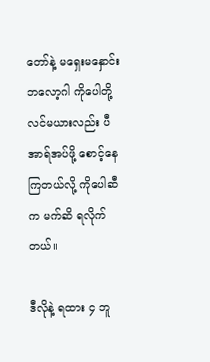တော်နဲ့ မရှေးမနှောင်း ဘလော့ဂါ ကိုပေါတို့ လင်မယားလည်း ပီအာရ်အပ်ဖို့ စောင့်နေကြတယ်လို့ ကိုပေါဆီက မက်ဆိ ရလိုက်တယ်။

ဒီလိုနဲ့ ရထား ၄ ဘူ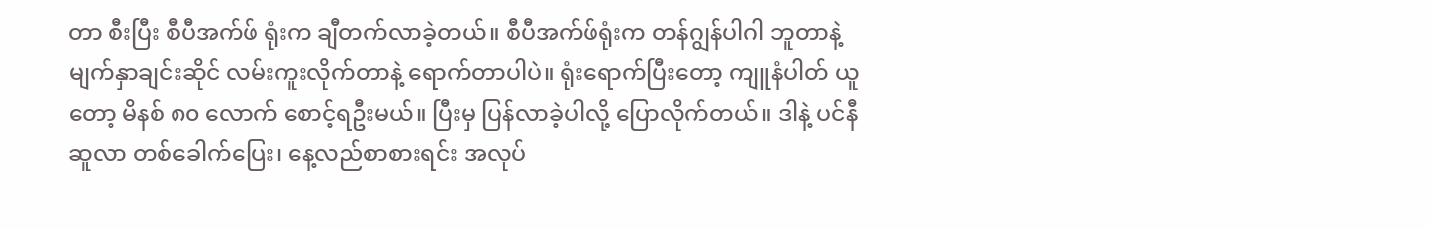တာ စီးပြီး စီပီအက်ဖ် ရုံးက ချီတက်လာခဲ့တယ်။ စီပီအက်ဖ်ရုံးက တန်ဂျွန်ပါဂါ ဘူတာနဲ့ မျက်နှာချင်းဆိုင် လမ်းကူးလိုက်တာနဲ့ ရောက်တာပါပဲ။ ရုံးရောက်ပြီးတော့ ကျူနံပါတ် ယူတော့ မိနစ် ၈၀ လောက် စောင့်ရဦးမယ်။ ပြီးမှ ပြန်လာခဲ့ပါလို့ ပြောလိုက်တယ်။ ဒါနဲ့ ပင်နီဆူလာ တစ်ခေါက်ပြေး၊ နေ့လည်စာစားရင်း အလုပ်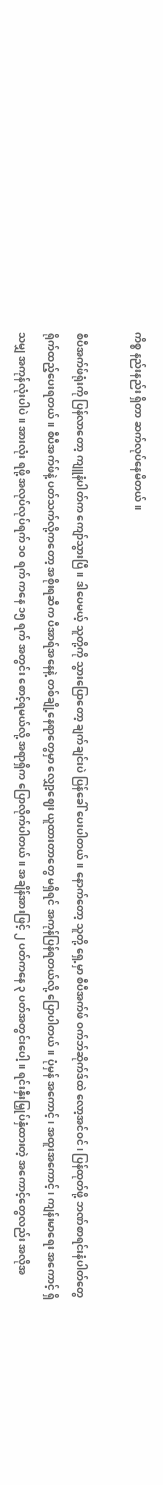ကိစ္စ နည်းနည်း ရှိတာ ဆက်လုပ်နေမိတယ်။

စီပီအက်ဖ်ရုံးကို ပြန်လာတော့ ကျူနံပါတ်က ကျော်သွားပြီ။ ဒါပေမယ့် သူတို့ကို သွားပြောတော့ ချက်ချင်းပဲ ပြန်ခေါ် ပေးပါတယ်။ နောက်တော့ သူတို့ ရှေ့မှာ စီပီအက်ဖ် ဝက်ဘ်ဆိုက်ဒ်ထဲ လော့အင်ဝင်၊ ပြန်ထုတ်ဖို့ ဘဏ်စာရင်းနံပါတ်တွေ ရိုက်ထည့်ပေးရတယ်။ စီပီအက်ဖ်နဲ့ ပတ်သက်လို့ကတော့ အစိုးရဆီက ပီအာရ်အနေနဲ့ တစ်ချို့နေရာတွေမှာ လျှော့ဈေး ယူထားတာတွေ မရှိရင် အကုန်ပြန်ရတယ်လို့ ပြောပါတယ်။ ပုံမှန် အကောင့်၊ အထူးအကောင့်၊ ကျန်းမာရေး အကောင့် ရှိသမျှ အကုန်လုံးပါပဲ။ အားလုံး ရဖို့ အလုပ်လုပ်ရက် ၁၀ ရက် ကနေ ၁၅ ရက် အတွင်း စောင့်ရမယ်လို့ အရာရှိက ပြောလိုက်ပါတယ်။ အချိန်အားဖြင့် ၂ ပတ်ကနေ ၃ ပတ်အတွင်းပေါ့။ ရင်းနှီးမြှုပ်နှံထားတဲ့ အကောင့်တွေလည်း အလိုအ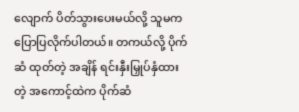လျောက် ပိတ်သွားပေးမယ်လို့ သူမက ပြောပြလိုက်ပါတယ်။ တကယ်လို့ ပိုက်ဆံ ထုတ်တဲ့ အချိန် ရင်းနှီးမြှုပ်နှံထားတဲ့ အကောင့်ထဲက ပိုက်ဆံ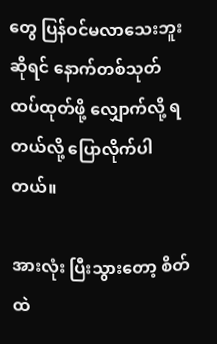တွေ ပြန်ဝင်မလာသေးဘူး ဆိုရင် နောက်တစ်သုတ် ထပ်ထုတ်ဖို့ လျှောက်လို့ ရတယ်လို့ ပြောလိုက်ပါတယ်။

အားလုံး ပြီးသွားတော့ စိတ်ထဲ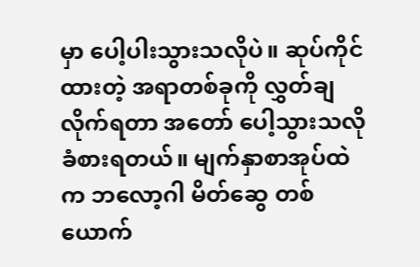မှာ ပေါ့ပါးသွားသလိုပဲ။ ဆုပ်ကိုင်ထားတဲ့ အရာတစ်ခုကို လွှတ်ချ လိုက်ရတာ အတော် ပေါ့သွားသလို ခံစားရတယ်။ မျက်နှာစာအုပ်ထဲက ဘလော့ဂါ မိတ်ဆွေ တစ်ယောက်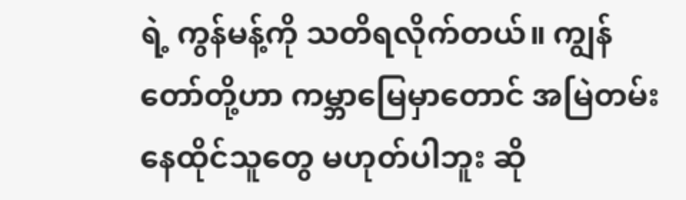ရဲ့ ကွန်မန့်ကို သတိရလိုက်တယ်။ ကျွန်တော်တို့ဟာ ကမ္ဘာမြေမှာတောင် အမြဲတမ်း နေထိုင်သူတွေ မဟုတ်ပါဘူး ဆို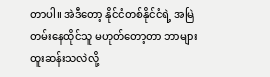တာပါ။ အဲဒီတော့ နိုင်ငံတစ်နိုင်ငံရဲ့ အမြဲတမ်းနေထိုင်သူ မဟုတ်တော့တာ ဘာများ ထူးဆန်းသလဲလို့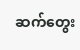ဆက်တွေး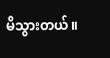မိသွားတယ်။